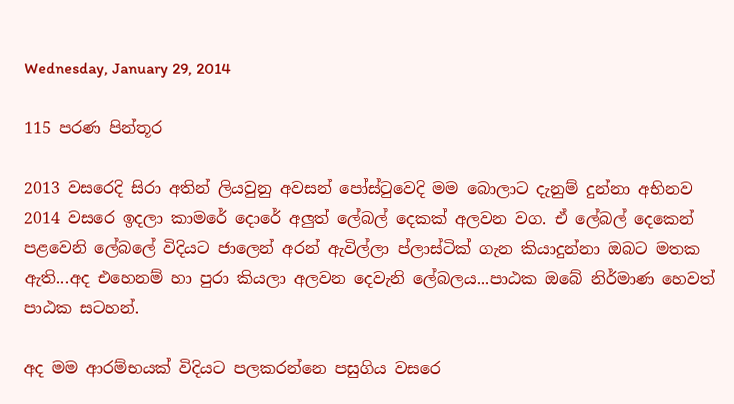Wednesday, January 29, 2014

115 පරණ පින්තූර

2013 වසරෙදි සිරා අතින් ලියවුනු අවසන් පෝස්ටුවෙදි මම බොලාට දැනුම් දුන්නා අභිනව 2014 වසරෙ ඉදලා කාමරේ දොරේ අලුත් ලේබල් දෙකක් අලවන වග. ඒ ලේබල් දෙකෙන් පළවෙනි ලේබලේ විදියට ජාලෙන් අරන් ඇවිල්ලා ප්ලාස්ටික් ගැන කියාදුන්නා ඔබට මතක ඇති...අද එහෙනම් හා පුරා කියලා අලවන දෙවැනි ලේබලය...පාඨක ඔබේ නිර්මාණ හෙවත් පාඨක සටහන්.

අද මම ආරම්භයක් විදියට පලකරන්නෙ පසුගිය වසරෙ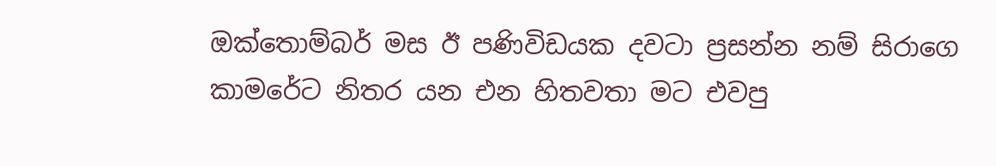ඔක්තොම්බර් මස ඊ පණිවිඩයක දවටා ප්‍රසන්න නම් සිරාගෙ කාමරේට නිතර යන එන හිතවතා මට එවපු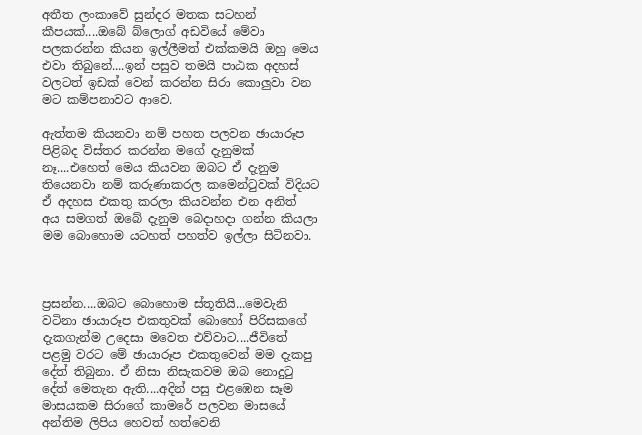අතීත ලංකාවේ සුන්දර මතක සටහන් කීපයක්....ඔබේ බ්ලොග් අඩවියේ මේවා පලකරන්න කියන ඉල්ලීමත් එක්කමයි ඔහු මෙය එවා තිබුනේ....ඉන් පසුව තමයි පාඨක අදහස් වලටත් ඉඩක් වෙන් කරන්න සිරා කොලුවා වන මට කම්පනාවට ආවෙ.

ඇත්තම කියනවා නම් පහත පලවන ඡායාරූප පිළිබද විස්තර කරන්න මගේ දැනුමක් නෑ....එහෙත් මෙය කියවන ඔබට ඒ දැනුම තියෙනවා නම් කරුණාකරල කමෙන්ටුවක් විදියට ඒ අදහස එකතු කරලා කියවන්න එන අනිත් අය සමගත් ඔබේ දැනුම බෙදාහදා ගන්න කියලා මම බොහොම යටහත් පහත්ව ඉල්ලා සිටිනවා.



ප්‍රසන්න....ඔබට බොහොම ස්තූතියි...මෙවැනි වටිනා ඡායාරූප එකතුවක් බොහෝ පිරිසකගේ දැකගැන්ම උදෙසා මවෙත එව්වාට....ජීවිතේ පළමු වරට මේ ඡායාරූප එකතුවෙන් මම දැකපු දේත් තිබුනා. ඒ නිසා නිසැකවම ඔබ නොදුටු දේත් මෙතැන ඇති....අදින් පසු එළඹෙන සෑම මාසයකම සිරාගේ කාමරේ පලවන මාසයේ අන්තිම ලිපිය හෙවත් හත්වෙනි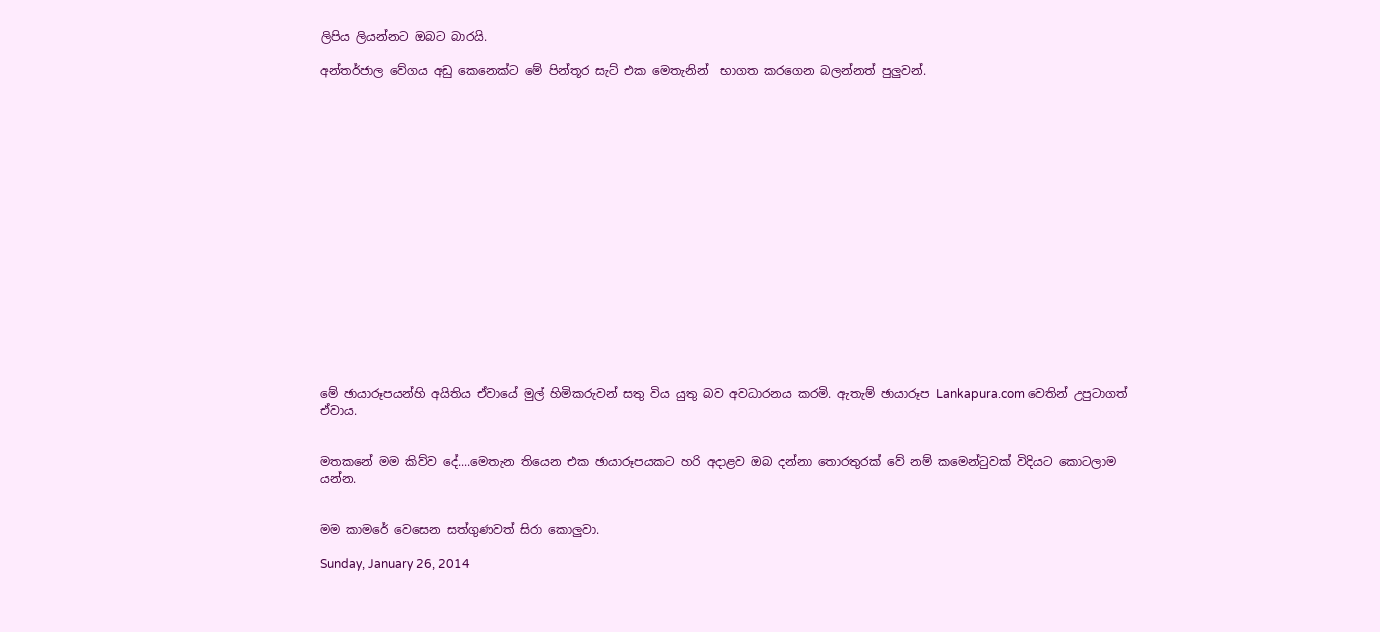ලිපිය ලියන්නට ඔබට බාරයි.

අන්තර්ජාල වේගය අඩු කෙනෙක්ට මේ පින්තූර සැට් එක මෙතැනින්  භාගත කරගෙන බලන්නත් පුලුවන්.


















මේ ඡායාරූපයන්හි අයිතිය ඒවායේ මුල් හිමිකරුවන් සතු විය යුතු බව අවධාරනය කරමි. ඇතැම් ඡායාරූප Lankapura.com වෙතින් උපුටාගත් ඒවාය.


මතකනේ මම කිව්ව දේ....මෙතැන තියෙන එක ඡායාරූපයකට හරි අදාළව ඔබ දන්නා තොරතුරක් වේ නම් කමෙන්ටුවක් විදියට කොටලාම යන්න.


මම කාමරේ වෙසෙන සත්ගුණවත් සිරා කොලුවා.

Sunday, January 26, 2014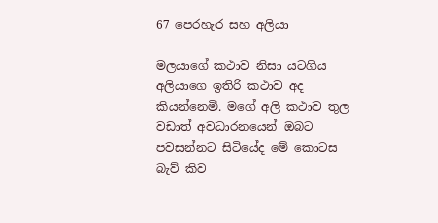67 පෙරහැර සහ අලියා

මලයාගේ කථාව නිසා යටගිය අලියාගෙ ඉතිරි කථාව අද කියන්නෙමි. මගේ අලි කථාව තුල වඩාත් අවධාරනයෙන් ඔබට පවසන්නට සිටියේද මේ කොටස බැව් කිව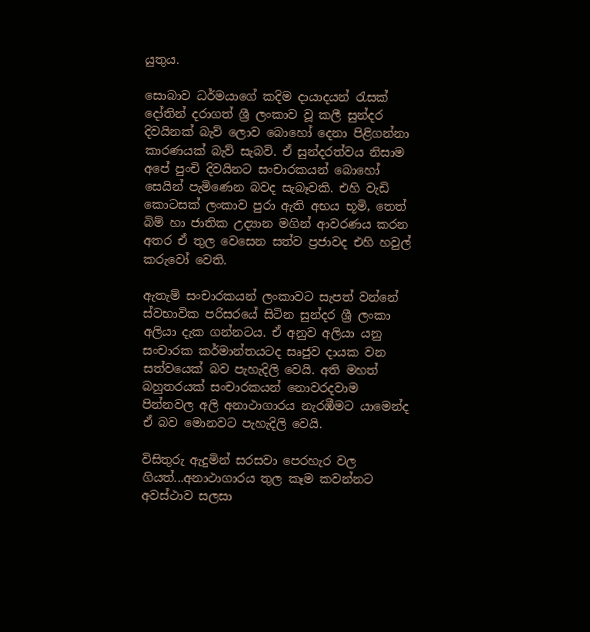යුතුය.

සොබාව ධර්මයාගේ කදිම දායාදයන් රැසක් දෝතින් දරාගත් ශ්‍රී ලංකාව වූ කලී සුන්දර දිවයිනක් බැව් ලොව බොහෝ දෙනා පිළිගන්නා කාරණයක් බැව් සැබවි. ඒ සුන්දරත්වය නිසාම අපේ පුංචි දිවයිනට සංචාරකයන් බොහෝ සෙයින් පැමිණෙන බවද සැබෑවකි. එහි වැඩි කොටසක් ලංකාව පුරා ඇති අභය භූමි, තෙත් බිම් හා ජාතික උද්‍යාන මගින් ආවරණය කරන අතර ඒ තුල වෙසෙන සත්ව ප්‍රජාවද එහි හවුල් කරුවෝ වෙති.

ඇතැම් සංචාරකයන් ලංකාවට සැපත් වන්නේ ස්වභාවික පරිසරයේ සිටින සුන්දර ශ්‍රී ලංකා අලියා දැක ගන්නටය. ඒ අනුව අලියා යනු සංචාරක කර්මාන්තයටද සෘජුව දායක වන සත්වයෙක් බව පැහැදිලි වෙයි. අති මහත් බහුතරයක් සංචාරකයන් නොවරදවාම පින්නවල අලි අනාථාගාරය නැරඹීමට යාමෙන්ද ඒ බව මොනවට පැහැදිලි වෙයි.

විසිතුරු ඇදුමින් සරසවා පෙරහැර වල ගියත්...අනාථාගාරය තුල කෑම කවන්නට අවස්ථාව සලසා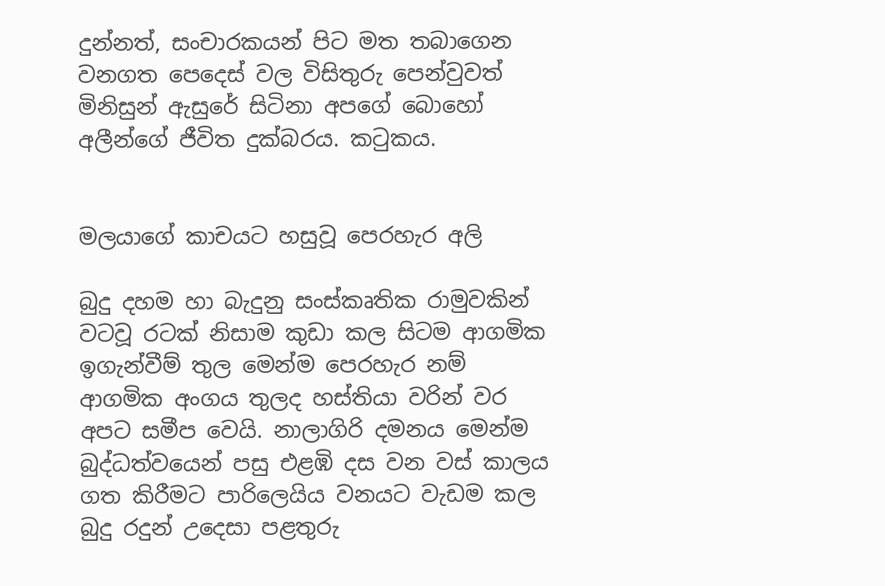දුන්නත්, සංචාරකයන් පිට මත තබාගෙන වනගත පෙදෙස් වල විසිතුරු පෙන්වුවත් මිනිසුන් ඇසුරේ සිටිනා අපගේ බොහෝ අලීන්ගේ ජීවිත දුක්බරය. කටුකය.


මලයාගේ කාචයට හසුවූ පෙරහැර අලි

බුදු දහම හා බැදුනු සංස්කෘතික රාමුවකින් වටවූ රටක් නිසාම කුඩා කල සිටම ආගමික ඉගැන්වීම් තුල මෙන්ම පෙරහැර නම් ආගමික අංගය තුලද හස්තියා වරින් වර අපට සමීප වෙයි. නාලාගිරි දමනය මෙන්ම බුද්ධත්වයෙන් පසු එළඹි දස වන වස් කාලය ගත කිරීමට පාරිලෙයිය වනයට වැඩම කල බුදු රදුන් උදෙසා පළතුරු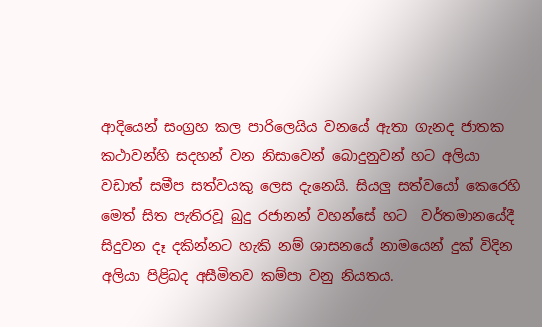ආදියෙන් සංග්‍රහ කල පාරිලෙයිය වනයේ ඇතා ගැනද ජාතක කථාවන්හි සදහන් වන නිසාවෙන් බොදුනුවන් හට අලියා වඩාත් සමීප සත්වයකු ලෙස දැනෙයි. සියලු සත්වයෝ කෙරෙහි මෙත් සිත පැතිරවූ බුදු රජානන් වහන්සේ හට  වර්තමානයේදී සිදුවන දෑ දකින්නට හැකි නම් ශාසනයේ නාමයෙන් දුක් විදින අලියා පිළිබද අසීමිතව කම්පා වනු නියතය.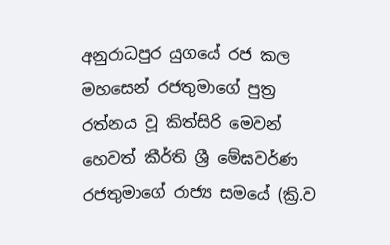අනුරාධපුර යුගයේ රජ කල මහසෙන් රජතුමාගේ පුත්‍ර රත්නය වූ කිත්සිරි මෙවන් හෙවත් කීර්ති ශ්‍රී මේඝවර්ණ රජතුමාගේ රාජ්‍ය සමයේ (ක්‍රි.ව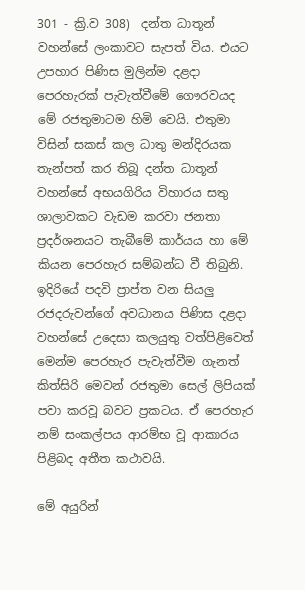301 - ක්‍රි.ව 308)  දන්ත ධාතූන් වහන්සේ ලංකාවට සැපත් විය. එයට උපහාර පිණිස මුලින්ම දළදා පෙරහැරක් පැවැත්වීමේ ගෞරවයද මේ රජතුමාටම හිමි වෙයි. එතුමා විසින් සකස් කල ධාතු මන්දිරයක තැන්පත් කර තිබූ දන්ත ධාතූන් වහන්සේ අභයගිරිය විහාරය සතු ශාලාවකට වැඩම කරවා ජනතා ප්‍රදර්ශනයට තැබීමේ කාර්යය හා මේ කියන පෙරහැර සම්බන්ධ වී තිබුනි. ඉදිරියේ පදවි ප්‍රාප්ත වන සියලු රජදරුවන්ගේ අවධානය පිණිස දළදා වහන්සේ උදෙසා කලයුතු වත්පිළිවෙත් මෙන්ම පෙරහැර පැවැත්වීම ගැනත් කිත්සිරි මෙවන් රජතුමා සෙල් ලිපියක් පවා කරවූ බවට ප්‍රකටය. ඒ පෙරහැර නම් සංකල්පය ආරම්භ වූ ආකාරය පිළිබද අතීත කථාවයි.

මේ අයුරින්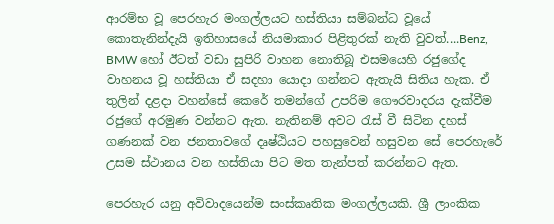ආරම්භ වූ පෙරහැර මංගල්ලයට හස්තියා සම්බන්ධ වූයේ කොතැනින්දැයි ඉතිහාසයේ නියමාකාර පිළිතුරක් නැති වුවත්....Benz, BMW හෝ ඊටත් වඩා සුපිරි වාහන නොතිබූ එසමයෙහි රජුගේද වාහනය වූ හස්තියා ඒ සදහා යොදා ගන්නට ඇතැයි සිතිය හැක. ඒ තුලින් දළදා වහන්සේ කෙරේ තමන්ගේ උපරිම ගෞරවාදරය දැක්වීම රජුගේ අරමුණ වන්නට ඇත. නැතිනම් අවට රැස් වී සිටින දහස් ගණනක් වන ජනතාවගේ දෘෂ්ඨියට පහසුවෙන් හසුවන සේ පෙරහැරේ උසම ස්ථානය වන හස්තියා පිට මත තැන්පත් කරන්නට ඇත.

පෙරහැර යනු අවිවාදයෙන්ම සංස්කෘතික මංගල්ලයකි. ශ්‍රී ලාංකික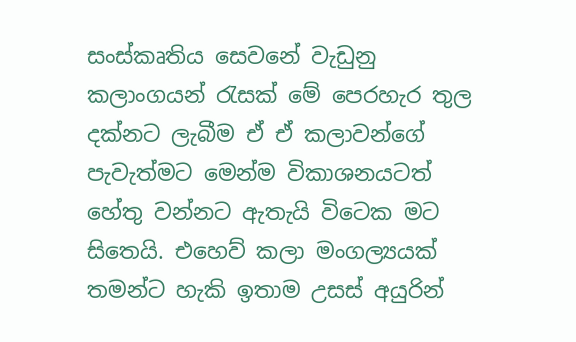සංස්කෘතිය සෙවනේ වැඩුනු කලාංගයන් රැසක් මේ පෙරහැර තුල දක්නට ලැබීම ඒ ඒ කලාවන්ගේ පැවැත්මට මෙන්ම විකාශනයටත් හේතු වන්නට ඇතැයි විටෙක මට සිතෙයි. එහෙව් කලා මංගල්‍යයක් තමන්ට හැකි ඉතාම උසස් අයුරින්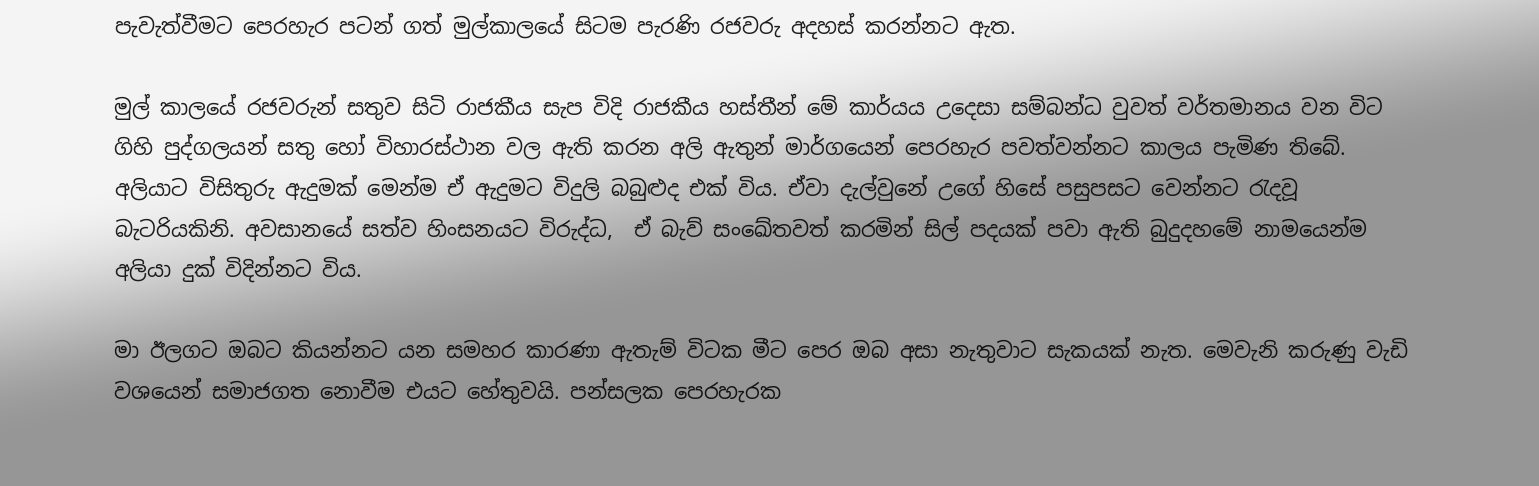පැවැත්වීමට පෙරහැර පටන් ගත් මුල්කාලයේ සිටම පැරණි රජවරු අදහස් කරන්නට ඇත.

මුල් කාලයේ රජවරුන් සතුව සිටි රාජකීය සැප විදි රාජකීය හස්තීන් මේ කාර්යය උදෙසා සම්බන්ධ වුවත් වර්තමානය වන විට ගිහි පුද්ගලයන් සතු හෝ විහාරස්ථාන වල ඇති කරන අලි ඇතුන් මාර්ගයෙන් පෙරහැර පවත්වන්නට කාලය පැමිණ තිබේ. අලියාට විසිතුරු ඇදුමක් මෙන්ම ඒ ඇදුමට විදුලි බබුළුද එක් විය. ඒවා දැල්වුනේ උගේ හිසේ පසුපසට වෙන්නට රැදවූ බැටරියකිනි. අවසානයේ සත්ව හිංසනයට විරුද්ධ,  ඒ බැව් සංඛේතවත් කරමින් සිල් පදයක් පවා ඇති බුදුදහමේ නාමයෙන්ම අලියා දුක් විදින්නට විය.

මා ඊලගට ඔබට කියන්නට යන සමහර කාරණා ඇතැම් විටක මීට පෙර ඔබ අසා නැතුවාට සැකයක් නැත. මෙවැනි කරුණු වැඩි වශයෙන් සමාජගත නොවීම එයට හේතුවයි. පන්සලක පෙරහැරක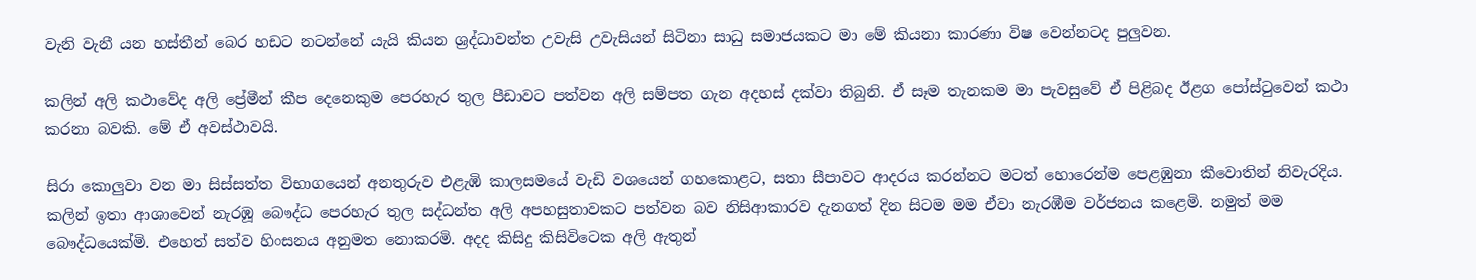වැනි වැනී යන හස්තීන් බෙර හඩට නටන්නේ යැයි කියන ශ්‍රද්ධාවන්ත උවැසි උවැසියන් සිටිනා සාධු සමාජයකට මා මේ කියනා කාරණා විෂ වෙන්නටද පුලුවන.

කලින් අලි කථාවේද අලි ප්‍රේමීන් කීප දෙනෙකුම පෙරහැර තුල පීඩාවට පත්වන අලි සම්පත ගැන අදහස් දක්වා තිබුනි. ඒ සෑම තැනකම මා පැවසුවේ ඒ පිළිබද ඊළග පෝස්ටුවෙන් කථා කරනා බවකි. මේ ඒ අවස්ථාවයි.

සිරා කොලුවා වන මා සිස්සත්ත විභාගයෙන් අනතුරුව එළැඹි කාලසමයේ වැඩි වශයෙන් ගහකොළට, සතා සීපාවට ආදරය කරන්නට මටත් හොරෙන්ම පෙළඹුනා කීවොතින් නිවැරදිය. කලින් ඉතා ආශාවෙන් නැරඹූ බෞද්ධ පෙරහැර තුල සද්ධන්ත අලි අපහසුතාවකට පත්වන බව නිසිආකාරව දැනගත් දින සිටම මම ඒවා නැරඹීම වර්ජනය කළෙමි. නමුත් මම බෞද්ධයෙක්මි. එහෙත් සත්ව හිංසනය අනුමත නොකරමි. අදද කිසිදු කිසිවිටෙක අලි ඇතුන්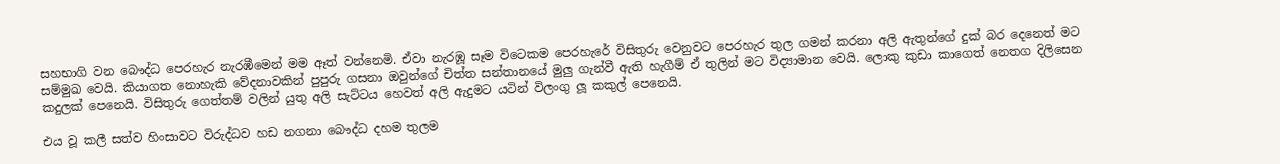සහභාගි වන බෞද්ධ පෙරහැර නැරඹීමෙන් මම ඈත් වන්නෙමි. ඒවා නැරඹූ සෑම විටෙකම පෙරහැරේ විසිතුරු වෙනුවට පෙරහැර තුල ගමන් කරනා අලි ඇතුන්ගේ දුක් බර දෙනෙත් මට සම්මුඛ වෙයි. කියාගත නොහැකි වේදනාවකින් පුපුරු ගසනා ඔවුන්ගේ චිත්ත සන්තානයේ මුලු ගැන්වී ඇති හැගීම් ඒ තුලින් මට විද්‍යාමාන වෙයි. ලොකු කුඩා කාගෙත් නෙතග දිලිසෙන කදුලක් පෙනෙයි. විසිතුරු ගෙත්තම් වලින් යුතු අලි සැට්ටය හෙවත් අලි ඇදුමට යටින් විලංගු ලූ කකුල් පෙනෙයි.

එය වූ කලී සත්ව හිංසාවට විරුද්ධව හඩ නගනා බෞද්ධ දහම තුලම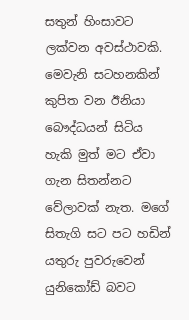සතුන් හිංසාවට ලක්වන අවස්ථාවකි. මෙවැනි සටහනකින් කුපිත වන ඊනියා බෞද්ධයන් සිටිය හැකි මුත් මට ඒවා ගැන සිතන්නට වේලාවක් නැත. මගේ සිතැගි සට පට හඩින් යතුරු පුවරුවෙන් යුනිකෝඩ් බවට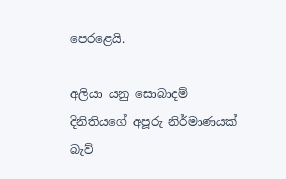පෙරළෙයි.

අලියා යනු සොබාදම් දිනිතියගේ අපූරු නිර්මාණයක් බැව්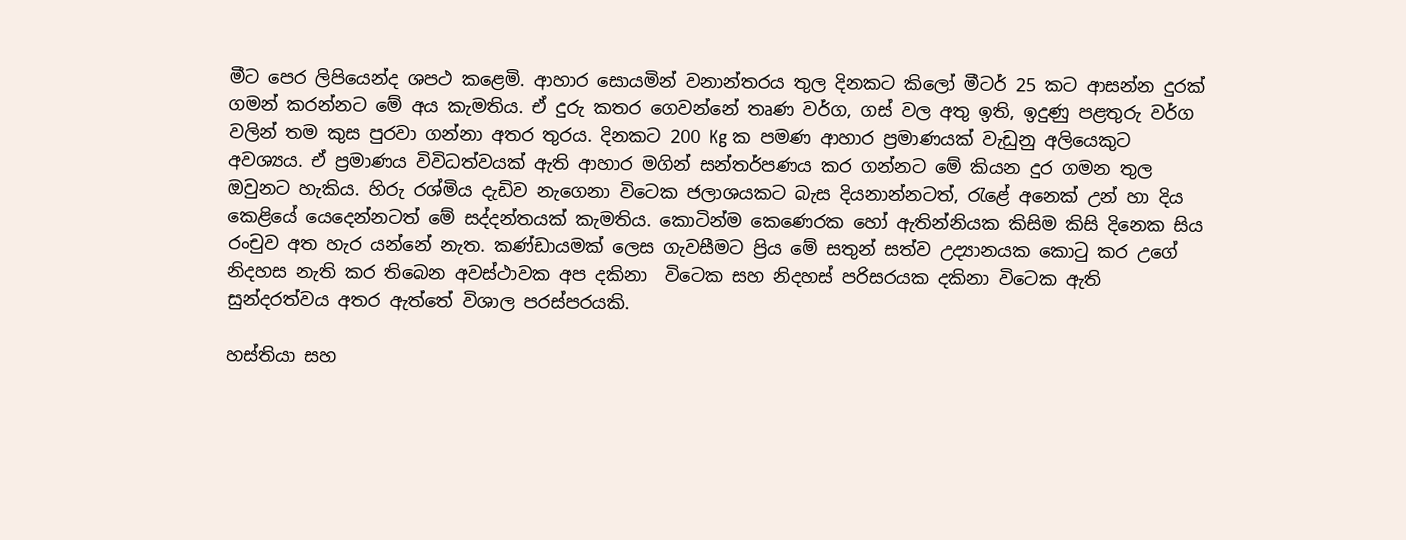මීට පෙර ලිපියෙන්ද ශපථ කළෙමි. ආහාර සොයමින් වනාන්තරය තුල දිනකට කිලෝ මීටර් 25 කට ආසන්න දුරක් ගමන් කරන්නට මේ අය කැමතිය. ඒ දුරු කතර ගෙවන්නේ තෘණ වර්ග, ගස් වල අතු ඉති, ඉදුණු පළතුරු වර්ග වලින් තම කුස පුරවා ගන්නා අතර තුරය. දිනකට 200 Kg ක පමණ ආහාර ප්‍රමාණයක් වැඩුනු අලියෙකුට අවශ්‍යය. ඒ ප්‍රමාණය විවිධත්වයක් ඇති ආහාර මගින් සන්තර්පණය කර ගන්නට මේ කියන දුර ගමන තුල ඔවුනට හැකිය. හිරු රශ්මිය දැඩිව නැගෙනා විටෙක ජලාශයකට බැස දියනාන්නටත්, රැළේ අනෙක් උන් හා දිය කෙළියේ යෙදෙන්නටත් මේ සද්දන්තයක් කැමතිය. කොටින්ම කෙණෙරක හෝ ඇතින්නියක කිසිම කිසි දිනෙක සිය රංචුව අත හැර යන්නේ නැත. කණ්ඩායමක් ලෙස ගැවසීමට ප්‍රිය මේ සතුන් සත්ව උද්‍යානයක කොටු කර උගේ නිදහස නැති කර තිබෙන අවස්ථාවක අප දකිනා  විටෙක සහ නිදහස් පරිසරයක දකිනා විටෙක ඇති සුන්දරත්වය අතර ඇත්තේ විශාල පරස්පරයකි.

හස්තියා සහ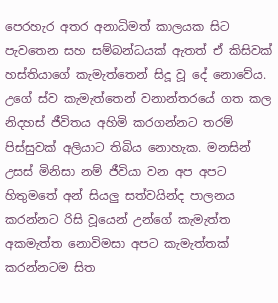පෙරහැර අතර අනාධිමත් කාලයක සිට පැවතෙන සහ සම්බන්ධයක් ඇතත් ඒ කිසිවක් හස්තියාගේ කැමැත්තෙන් සිදූ වූ දේ නොවේය. උගේ ස්ව කැමැත්තෙන් වනාන්තරයේ ගත කල නිදහස් ජීවිතය අහිමි කරගන්නට තරම් පිස්සුවක් අලියාට තිබිය නොහැක. මනසින් උසස් මිනිසා නම් ජීවියා වන අප අපට හිතුමතේ අන් සියලු සත්වයින්ද පාලනය කරන්නට රිසි වූයෙන් උන්ගේ කැමැත්ත අකමැත්ත නොවිමසා අපට කැමැත්තක් කරන්නටම සිත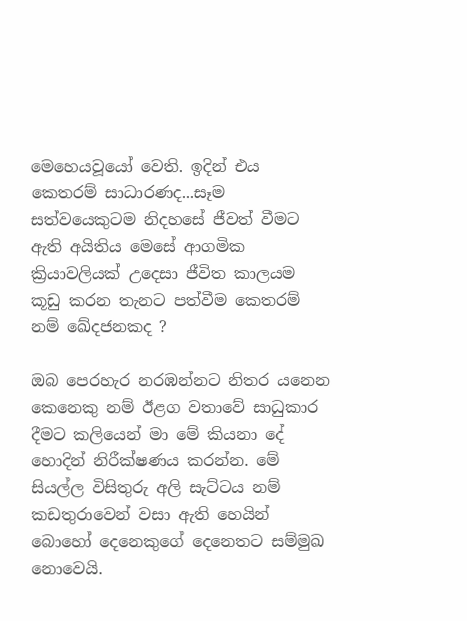මෙහෙයවූයෝ වෙති. ඉදින් එය කෙතරම් සාධාරණද...සෑම සත්වයෙකුටම නිදහසේ ජීවත් වීමට ඇති අයිතිය මෙසේ ආගමික ක්‍රියාවලියක් උදෙසා ජීවිත කාලයම කූඩු කරන තැනට පත්වීම කෙතරම් නම් ඛේදජනකද ?

ඔබ පෙරහැර නරඹන්නට නිතර යනෙන කෙනෙකු නම් ඊළග වතාවේ සාධුකාර දීමට කලියෙන් මා මේ කියනා දේ හොදින් නිරීක්ෂණය කරන්න. මේ සියල්ල විසිතුරු අලි සැට්ටය නම් කඩතුරාවෙන් වසා ඇති හෙයින් බොහෝ දෙනෙකුගේ දෙනෙතට සම්මුඛ නොවෙයි.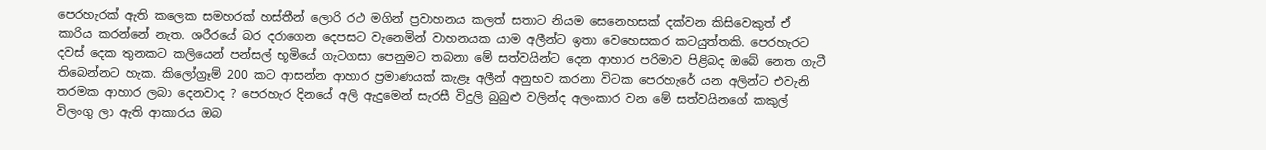පෙරහැරක් ඇති කලෙක සමහරක් හස්තීන් ලොරි රථ මගින් ප්‍රවාහනය කලත් සතාට නියම සෙනෙහසක් දක්වන කිසිවෙකුත් ඒ කාරිය කරන්නේ නැත. ශරීරයේ බර දරාගෙන දෙපසට වැනෙමින් වාහනයක යාම අලීන්ට ඉතා වෙහෙසකර කටයුත්තකි. පෙරහැරට දවස් දෙක තුනකට කලියෙන් පන්සල් භූමියේ ගැටගසා පෙනුමට තබනා මේ සත්වයින්ට දෙන ආහාර පරිමාව පිළිබද ඔබේ නෙත ගැටී තිබෙන්නට හැක. කිලෝග්‍රෑම් 200 කට ආසන්න ආහාර ප්‍රමාණයක් කැළෑ අලීන් අනුභව කරනා විටක පෙරහැරේ යන අලින්ට එවැනි තරමක ආහාර ලබා දෙනවාද ? පෙරහැර දිනයේ අලි ඇදුමෙන් සැරසී විදුලි බුබුළු වලින්ද අලංකාර වන මේ සත්වයිනගේ කකුල් විලංගු ලා ඇති ආකාරය ඔබ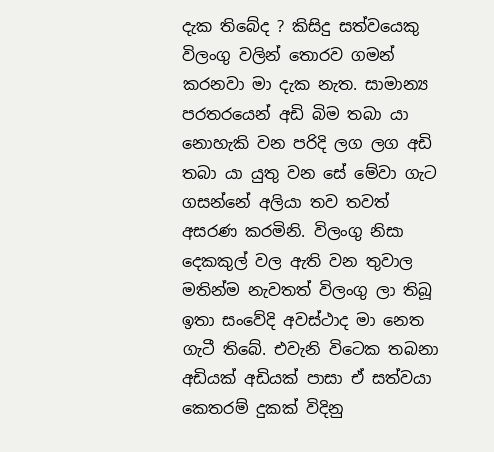දැක තිබේද ? කිසිදු සත්වයෙකු විලංගු වලින් තොරව ගමන් කරනවා මා දැක නැත. සාමාන්‍ය පරතරයෙන් අඩි බිම තබා යා නොහැකි වන පරිදි ලග ලග අඩි තබා යා යුතු වන සේ මේවා ගැට ගසන්නේ අලියා තව තවත් අසරණ කරමිනි. විලංගු නිසා දෙකකුල් වල ඇති වන තුවාල මතින්ම නැවතත් විලංගු ලා තිබූ ඉතා සංවේදි අවස්ථාද මා නෙත ගැටී තිබේ. එවැනි විටෙක තබනා අඩියක් අඩියක් පාසා ඒ සත්වයා කෙතරම් දුකක් විදිනු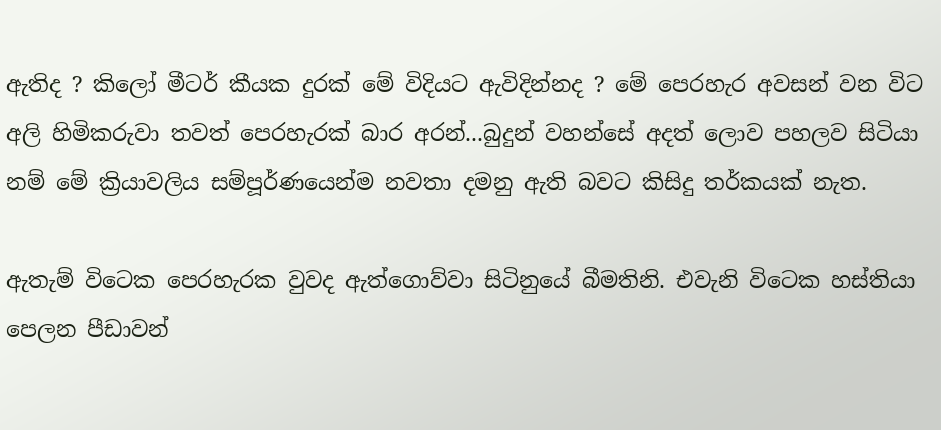ඇතිද ? කිලෝ මීටර් කීයක දුරක් මේ විදියට ඇවිදින්නද ? මේ පෙරහැර අවසන් වන විට අලි හිමිකරුවා තවත් පෙරහැරක් බාර අරන්...බුදුන් වහන්සේ අදත් ලොව පහලව සිටියා නම් මේ ක්‍රියාවලිය සම්පූර්ණයෙන්ම නවතා දමනු ඇති බවට කිසිදු තර්කයක් නැත.

ඇතැම් විටෙක පෙරහැරක වුවද ඇත්ගොව්වා සිටිනුයේ බීමතිනි. එවැනි විටෙක හස්තියා පෙලන පීඩාවන්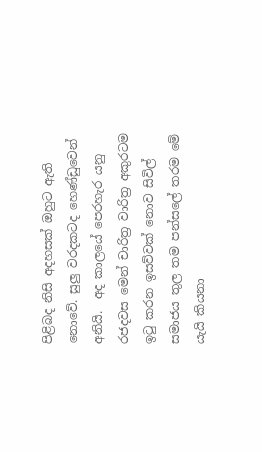පිළිබද නිසි අදහසක් ඔහුට ඇති නොවේ. සුලු වරදකටද හෙණ්ඩුවෙන් අනියි.  අද කාලයේ පෙරහැර යනු රජදවස මෙන් චාරිත්‍ර වාරිත්‍ර අකුරටම ඉටු කරන ඉසව්වක් නොව සිවිල් සමාජය තුල තම පන්සලේ තරම මේ යැයි කියනා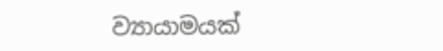ව්‍යායාමයක්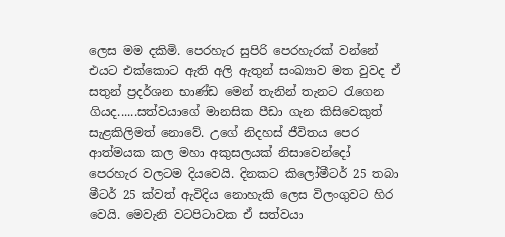ලෙස මම දකිමි. පෙරහැර සුපිරි පෙරහැරක් වන්නේ එයට එක්කොට ඇති අලි ඇතුන් සංඛ්‍යාව මත වුවද ඒ සතුන් ප්‍රදර්ශන භාණ්ඩ මෙන් තැනින් තැනට රැගෙන ගියද......සත්වයාගේ මානසික පීඩා ගැන කිසිවෙකුත් සැළකිලිමත් නොවේ. උගේ නිදහස් ජීවිතය පෙර ආත්මයක කල මහා අකුසලයක් නිසාවෙන්දෝ පෙරහැර වලටම දියවෙයි. දිනකට කිලෝමීටර් 25 තබා මීටර් 25 ක්වත් ඇවිදිය නොහැකි ලෙස විලංගුවට හිර වෙයි. මෙවැනි වටපිටාවක ඒ සත්වයා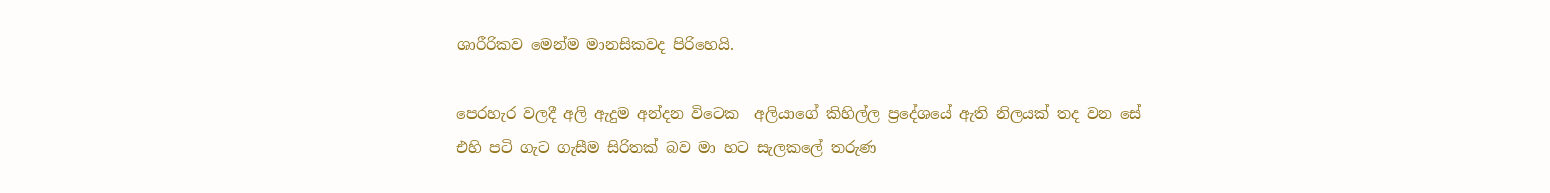ශාරීරිකව මෙන්ම මානසිකවද පිරිහෙයි.

පෙරහැර වලදී අලි ඇදුම අන්දන විටෙක  අලියාගේ කිහිල්ල ප්‍රදේශයේ ඇති නිලයක් තද වන සේ එහි පටි ගැට ගැසීම සිරිතක් බව මා හට සැලකලේ තරුණ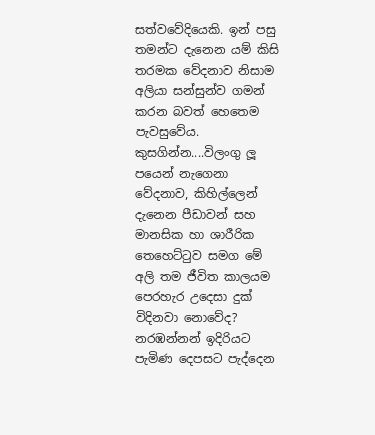සත්වවේදියෙකි. ඉන් පසු තමන්ට දැනෙන යම් කිසි තරමක වේදනාව නිසාම අලියා සන්සුන්ව ගමන් කරන බවත් හෙතෙම පැවසුවේය. කුසගින්න....විලංගු ලූ පයෙන් නැගෙනා වේදනාව, කිහිල්ලෙන් දැනෙන පීඩාවන් සහ මානසික හා ශාරීරික තෙහෙට්ටුව සමග මේ අලි තම ජීවිත කාලයම පෙරහැර උදෙසා දුක් විදිනවා නොවේද? නරඹන්නන් ඉදිරියට පැමිණ දෙපසට පැද්දෙන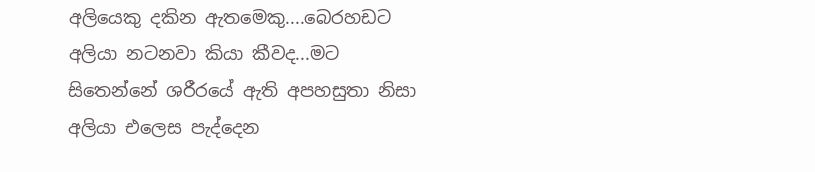අලියෙකු දකින ඇතමෙකු....බෙරහඩට අලියා නටනවා කියා කීවද...මට සිතෙන්නේ ශරීරයේ ඇති අපහසුතා නිසා අලියා එලෙස පැද්දෙන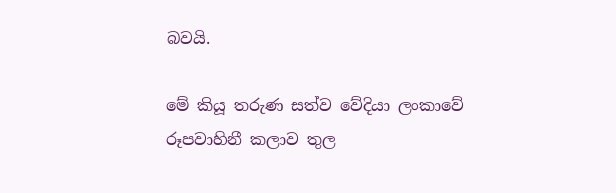බවයි.

මේ කියූ තරුණ සත්ව වේදියා ලංකාවේ රූපවාහිනී කලාව තුල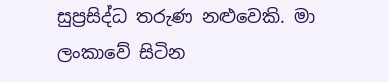සුප්‍රසිද්ධ තරුණ නළුවෙකි. මා ලංකාවේ සිටින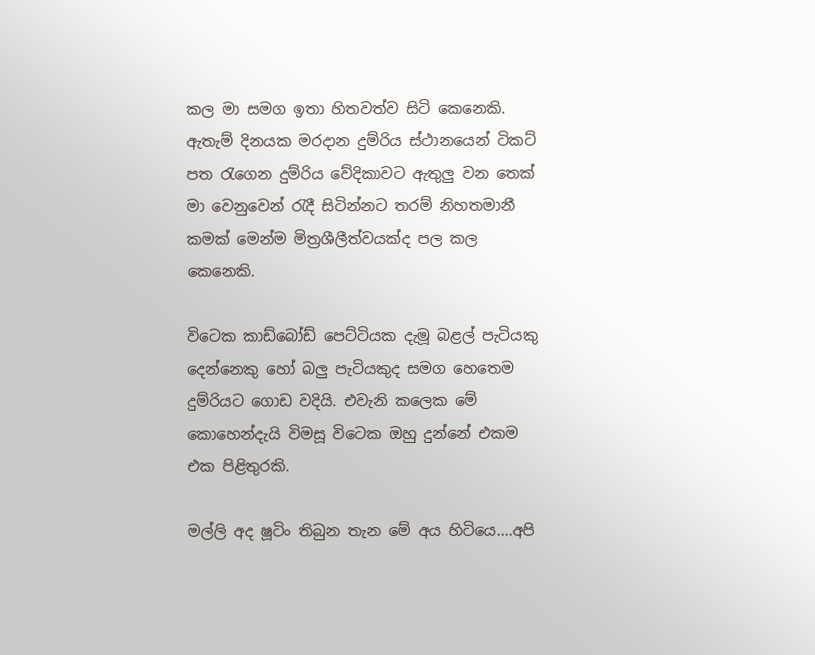කල මා සමග ඉතා හිතවත්ව සිටි කෙනෙකි. ඇතැම් දිනයක මරදාන දුම්රිය ස්ථානයෙන් ටිකට් පත රැගෙන දුම්රිය වේදිකාවට ඇතුලු වන තෙක් මා වෙනුවෙන් රැදී සිටින්නට තරම් නිහතමානී කමක් මෙන්ම මිත්‍රශීලීත්වයක්ද පල කල කෙනෙකි.

විටෙක කාඩ්බෝඩ් පෙට්ටියක දැමූ බළල් පැටියකු දෙන්නෙකු හෝ බලු පැටියකුද සමග හෙතෙම දුම්රියට ගොඩ වදියි. එවැනි කලෙක මේ කොහෙන්දැයි විමසූ විටෙක ඔහු දුන්නේ එකම එක පිළිතුරකි.

මල්ලි අද ෂූටිං තිබුන තැන මේ අය හිටියෙ....අපි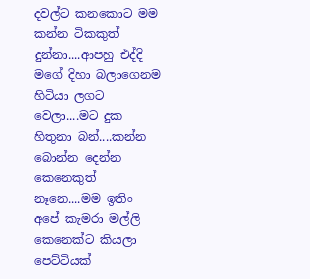දවල්ට කනකොට මම කන්න ටිකකුත්  දුන්නා....ආපහු එද්දි මගේ දිහා බලාගෙනම හිටියා ලගට වෙලා....මට දුක හිතුනා බන්....කන්න බොන්න දෙන්න කෙනෙකුත් නෑනෙ....මම ඉතිං අපේ කැමරා මල්ලි කෙනෙක්ට කියලා පෙට්ටියක්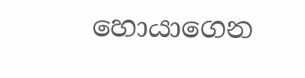හොයාගෙන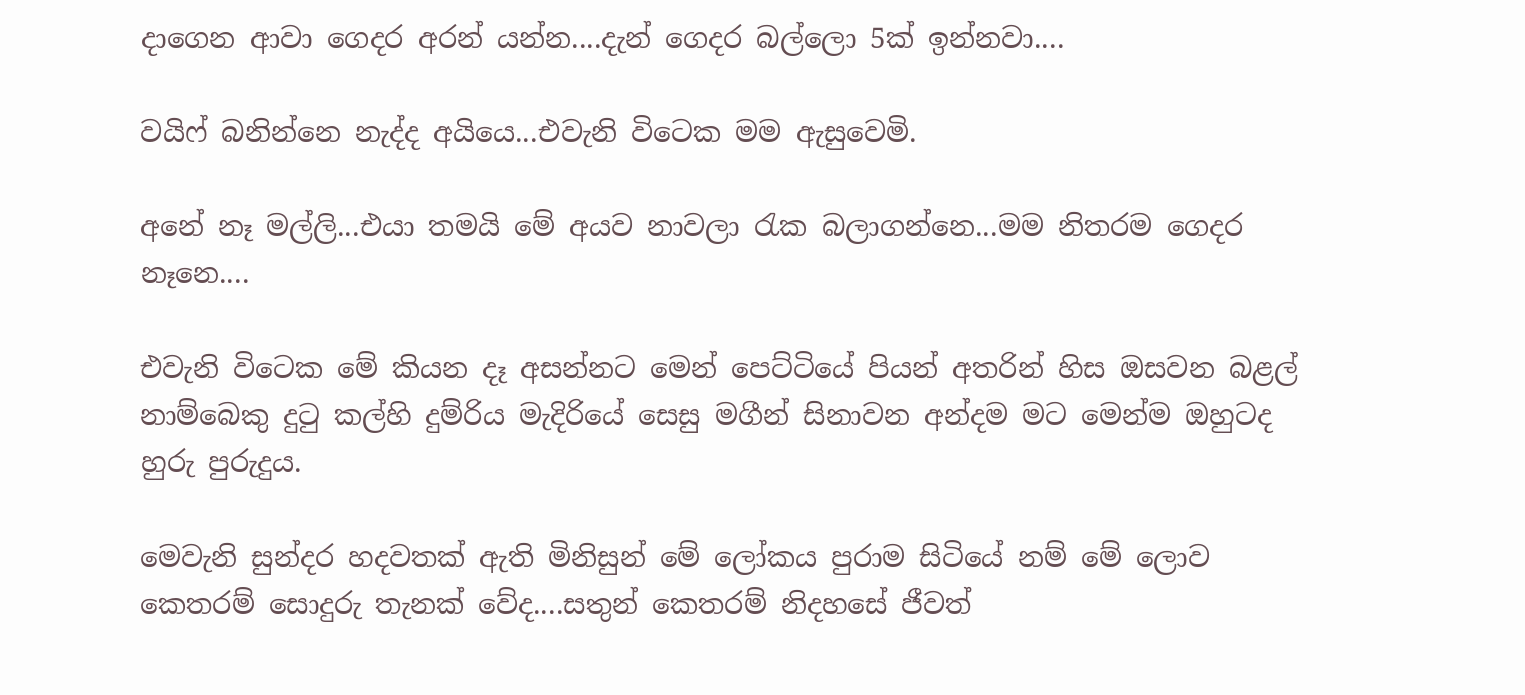දාගෙන ආවා ගෙදර අරන් යන්න....දැන් ගෙදර බල්ලො 5ක් ඉන්නවා....

වයිෆ් බනින්නෙ නැද්ද අයියෙ...එවැනි විටෙක මම ඇසුවෙමි.

අනේ නෑ මල්ලි...එයා තමයි මේ අයව නාවලා රැක බලාගන්නෙ...මම නිතරම ගෙදර නෑනෙ....

එවැනි විටෙක මේ කියන දෑ අසන්නට මෙන් පෙට්ටියේ පියන් අතරින් හිස ඔසවන බළල් නාම්බෙකු දුටු කල්හි දුම්රිය මැදිරියේ සෙසු මගීන් සිනාවන අන්දම මට මෙන්ම ඔහුටද හුරු පුරුදුය.

මෙවැනි සුන්දර හදවතක් ඇති මිනිසුන් මේ ලෝකය පුරාම සිටියේ නම් මේ ලොව කෙතරම් සොදුරු තැනක් වේද....සතුන් කෙතරම් නිදහසේ ජීවත්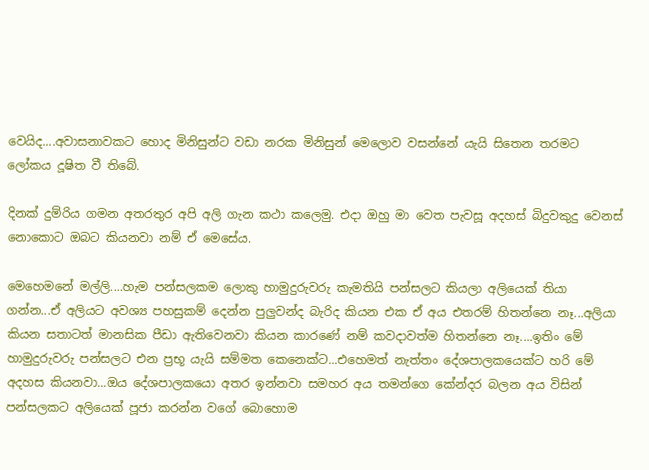වෙයිද....අවාසනාවකට හොද මිනිසුන්ට වඩා නරක මිනිසුන් මෙලොව වසන්නේ යැයි සිතෙන තරමට ලෝකය දූෂිත වී තිබේ.

දිනක් දුම්රිය ගමන අතරතුර අපි අලි ගැන කථා කලෙමු. එදා ඔහු මා වෙත පැවසූ අදහස් බිදුවකුදු වෙනස් නොකොට ඔබට කියනවා නම් ඒ මෙසේය.

මෙහෙමනේ මල්ලි....හැම පන්සලකම ලොකු හාමුදුරුවරු කැමතියි පන්සලට කියලා අලියෙක් තියා ගන්න...ඒ අලියට අවශ්‍ය පහසුකම් දෙන්න පුලුවන්ද බැරිද කියන එක ඒ අය එතරම් හිතන්නෙ නෑ...අලියා කියන සතාටත් මානසික පීඩා ඇතිවෙනවා කියන කාරණේ නම් කවදාවත්ම හිතන්නෙ නෑ....ඉතිං මේ හාමුදුරුවරු පන්සලට එන ප්‍රභූ යැයි සම්මත කෙනෙක්ට...එහෙමත් නැත්තං දේශපාලකයෙක්ට හරි මේ අදහස කියනවා...ඔය දේශපාලකයො අතර ඉන්නවා සමහර අය තමන්ගෙ කේන්දර බලන අය විසින් පන්සලකට අලියෙක් පූජා කරන්න වගේ බොහොම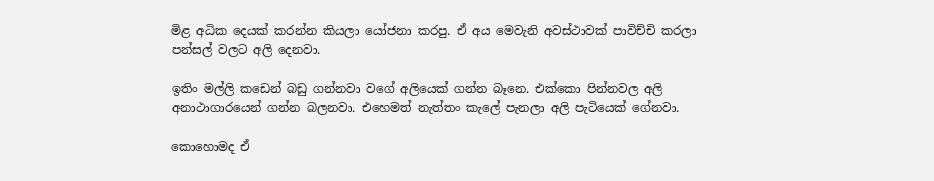මිළ අධික දෙයක් කරන්න කියලා යෝජනා කරපු. ඒ අය මෙවැනි අවස්ථාවක් පාවිච්චි කරලා පන්සල් වලට අලි දෙනවා.

ඉතිං මල්ලි කඩෙන් බඩු ගන්නවා වගේ අලියෙක් ගන්න බෑනෙ. එක්කො පින්නවල අලි අනාථාගාරයෙන් ගන්න බලනවා. එහෙමත් නැත්තං කැලේ පැනලා අලි පැටියෙක් ගේනවා.

කොහොමද ඒ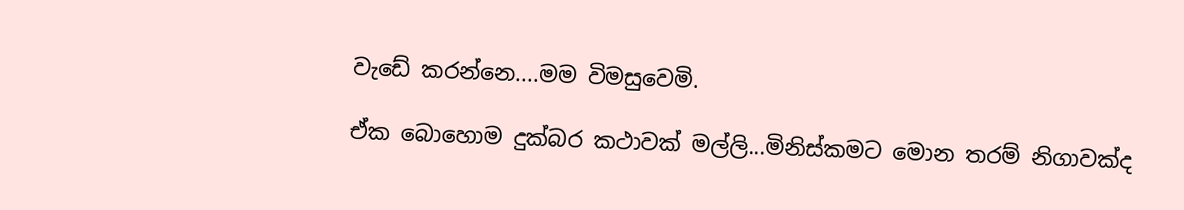වැඩේ කරන්නෙ....මම විමසුවෙමි.

ඒක බොහොම දුක්බර කථාවක් මල්ලි...මිනිස්කමට මොන තරම් නිගාවක්ද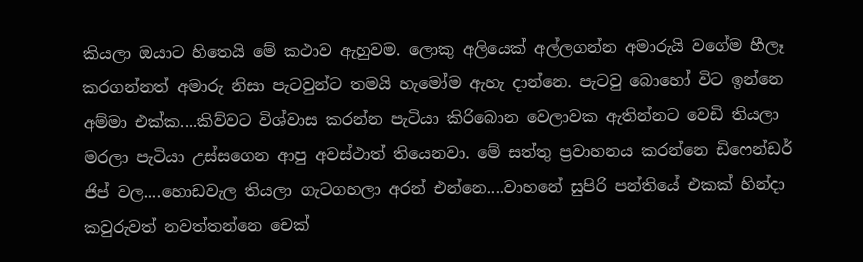කියලා ඔයාට හිතෙයි මේ කථාව ඇහුවම. ලොකු අලියෙක් අල්ලගන්න අමාරුයි වගේම හීලෑ කරගන්නත් අමාරු නිසා පැටවුන්ට තමයි හැමෝම ඇහැ දාන්නෙ. පැටවු බොහෝ විට ඉන්නෙ අම්මා එක්ක....කිව්වට විශ්වාස කරන්න පැටියා කිරිබොන වෙලාවක ඇතින්නට වෙඩි තියලා මරලා පැටියා උස්සගෙන ආපු අවස්ථාත් තියෙනවා. මේ සත්තු ප්‍රවාහනය කරන්නෙ ඩිෆෙන්ඩර් ජිප් වල....හොඩවැල තියලා ගැටගහලා අරන් එන්නෙ....වාහනේ සුපිරි පන්තියේ එකක් හින්දා කවුරුවත් නවත්තන්නෙ චෙක්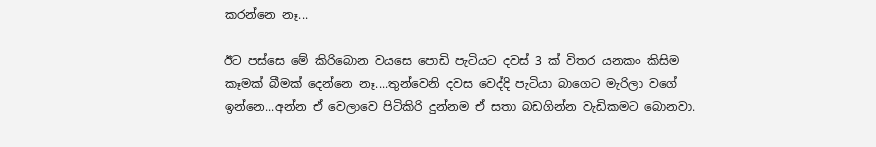කරන්නෙ නෑ...

ඊට පස්සෙ මේ කිරිබොන වයසෙ පොඩි පැටියට දවස් 3 ක් විතර යනකං කිසිම කෑමක් බීමක් දෙන්නෙ නෑ....තුන්වෙනි දවස වෙද්දි පැටියා බාගෙට මැරිලා වගේ ඉන්නෙ...අන්න ඒ වෙලාවෙ පිටිකිරි දුන්නම ඒ සතා බඩගින්න වැඩිකමට බොනවා.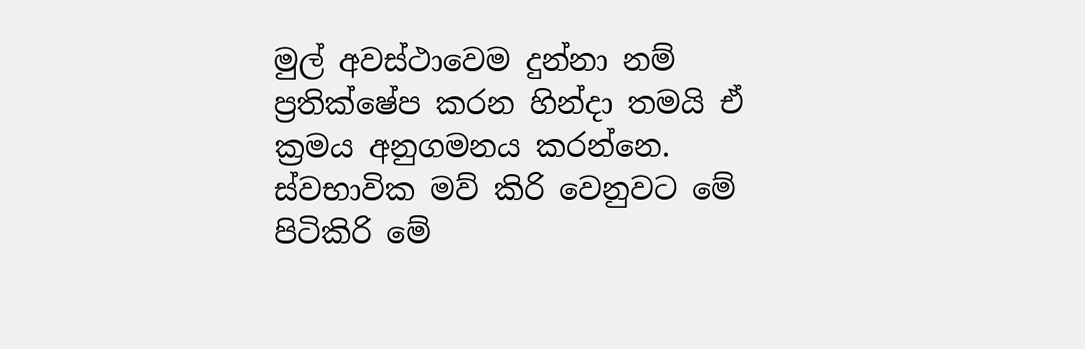මුල් අවස්ථාවෙම දුන්නා නම් ප්‍රතික්ෂේප කරන හින්දා තමයි ඒ ක්‍රමය අනුගමනය කරන්නෙ. ස්වභාවික මව් කිරි වෙනුවට මේ පිටිකිරි මේ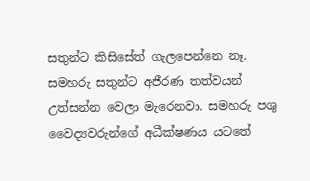සතුන්ට කිසිසේත් ගැලපෙන්නෙ නෑ. සමහරු සතුන්ට අජීරණ තත්වයන් උත්සන්න වෙලා මැරෙනවා. සමහරු පශු වෛද්‍යවරුන්ගේ අධීක්ෂණය යටතේ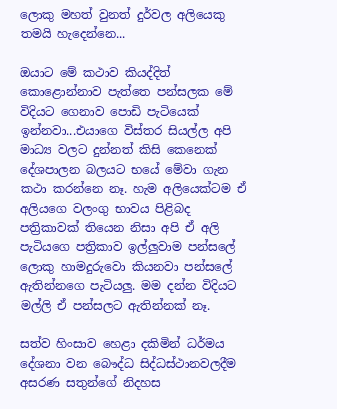ලොකු මහත් වුනත් දුර්වල අලියෙකු තමයි හැදෙන්නෙ...

ඔයාට මේ කථාව කියද්දිත් කොළොන්නාව පැත්තෙ පන්සලක මේ විදියට ගෙනාව පොඩි පැටියෙක් ඉන්නවා...එයාගෙ විස්තර සියල්ල අපි මාධ්‍ය වලට දුන්නත් කිසි කෙනෙක් දේශපාලන බලයට භයේ මේවා ගැන කථා කරන්නෙ නෑ. හැම අලියෙක්ටම ඒ අලියගෙ වලංගු භාවය පිළිබද පත්‍රිකාවක් තියෙන නිසා අපි ඒ අලි පැටියගෙ පත්‍රිකාව ඉල්ලුවාම පන්සලේ ලොකු හාමදුරුවො කියනවා පන්සලේ ඇතින්නගෙ පැටියලු. මම දන්න විදියට මල්ලි ඒ පන්සලට ඇතින්නක් නෑ.

සත්ව හිංසාව හෙළා දකිමින් ධර්මය දේශනා වන බෞද්ධ සිද්ධස්ථානවලදීම අසරණ සතුන්ගේ නිදහස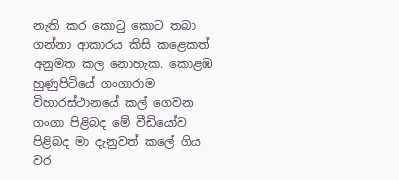නැති කර කොටු කොට තබා ගන්නා ආකාරය කිසි කළෙකත් අනුමත කල නොහැක. කොළඹ හුණුපිටියේ ගංගාරාම විහාරස්ථානයේ කල් ගෙවන ගංගා පිළිබද මේ වීඩියෝව පිළිබද මා දැනුවත් කලේ ගිය වර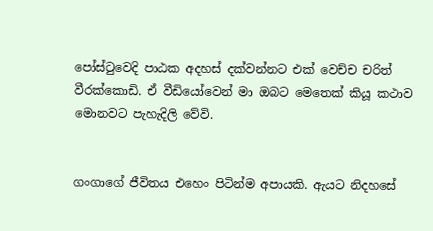පෝස්ටුවෙදි පාඨක අදහස් දක්වන්නට එක් වෙච්ච චරිත් වීරක්කොඩි. ඒ වීඩියෝවෙන් මා ඔබට මෙතෙක් කියූ කථාව මොනවට පැහැදිලි වේවි.


ගංගාගේ ජීවිතය එහෙං පිටින්ම අපායකි. ඇයට නිදහසේ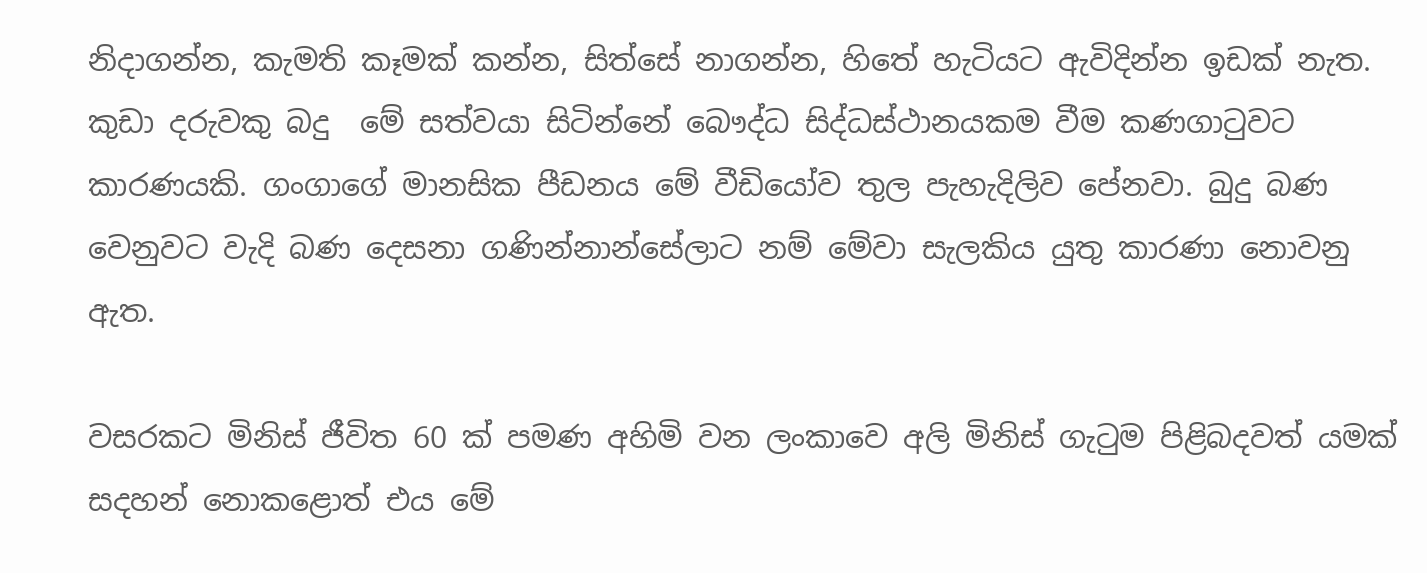නිදාගන්න, කැමති කෑමක් කන්න, සිත්සේ නාගන්න, හිතේ හැටියට ඇවිදින්න ඉඩක් නැත. කුඩා දරුවකු බදු  මේ සත්වයා සිටින්නේ බෞද්ධ සිද්ධස්ථානයකම වීම කණගාටුවට කාරණයකි. ගංගාගේ මානසික පීඩනය මේ වීඩියෝව තුල පැහැදිලිව පේනවා. බුදු බණ වෙනුවට වැදි බණ දෙසනා ගණින්නාන්සේලාට නම් මේවා සැලකිය යුතු කාරණා නොවනු ඇත.

වසරකට මිනිස් ජීවිත 60 ක් පමණ අහිමි වන ලංකාවෙ අලි මිනිස් ගැටුම පිළිබදවත් යමක් සදහන් නොකළොත් එය මේ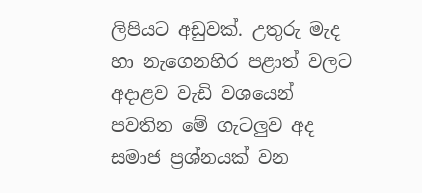ලිපියට අඩුවක්. උතුරු මැද හා නැගෙනහිර පළාත් වලට අදාළව වැඩි වශයෙන් පවතින මේ ගැටලුව අද සමාජ ප්‍රශ්නයක් වන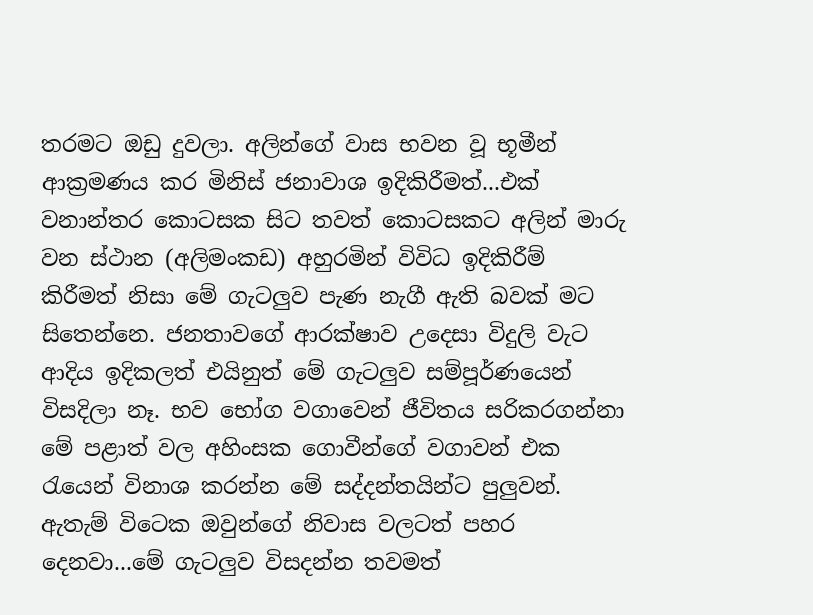තරමට ඔඩු දුවලා. අලින්ගේ වාස භවන වූ භූමීන් ආක්‍රමණය කර මිනිස් ජනාවාශ ඉදිකිරීමත්...එක් වනාන්තර කොටසක සිට තවත් කොටසකට අලින් මාරු වන ස්ථාන (අලිමංකඩ) අහුරමින් විවිධ ඉදිකිරීම් කිරීමත් නිසා මේ ගැටලුව පැණ නැගී ඇති බවක් මට සිතෙන්නෙ. ජනතාවගේ ආරක්ෂාව උදෙසා විදුලි වැට ආදිය ඉදිකලත් එයිනුත් මේ ගැටලුව සම්පූර්ණයෙන් විසදිලා නෑ. භව භෝග වගාවෙන් ජීවිතය සරිකරගන්නා මේ පළාත් වල අහිංසක ගොවීන්ගේ වගාවන් එක රැයෙන් විනාශ කරන්න මේ සද්දන්තයින්ට පුලුවන්. ඇතැම් විටෙක ඔවුන්ගේ නිවාස වලටත් පහර දෙනවා...මේ ගැටලුව විසදන්න තවමත්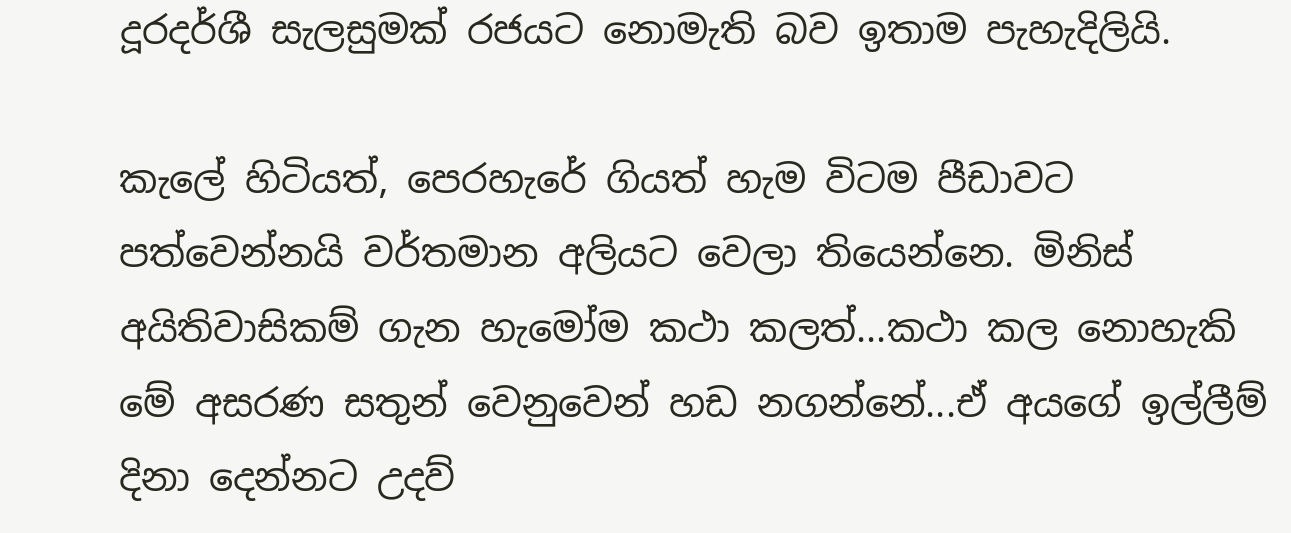දූරදර්ශී සැලසුමක් රජයට නොමැති බව ඉතාම පැහැදිලියි.

කැලේ හිටියත්, පෙරහැරේ ගියත් හැම විටම පීඩාවට පත්වෙන්නයි වර්තමාන අලියට වෙලා තියෙන්නෙ. මිනිස් අයිතිවාසිකම් ගැන හැමෝම කථා කලත්...කථා කල නොහැකි මේ අසරණ සතුන් වෙනුවෙන් හඩ නගන්නේ...ඒ අයගේ ඉල්ලීම් දිනා දෙන්නට උදව්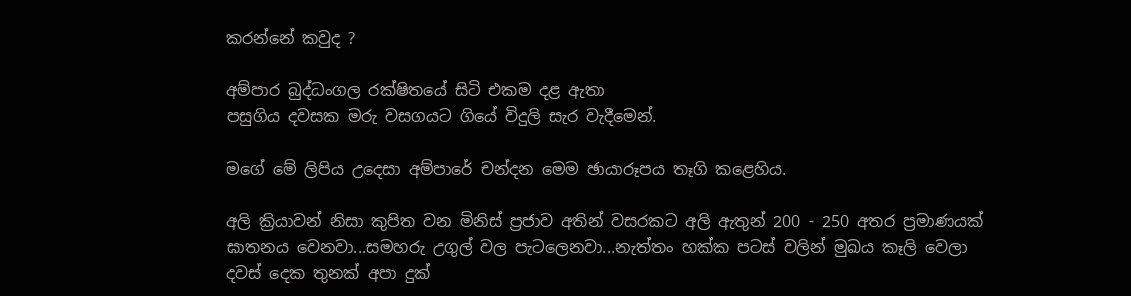කරන්නේ කවුද ?

අම්පාර බුද්ධංගල රක්ෂිතයේ සිටි එකම දළ ඇතා
පසුගිය දවසක මරු වසගයට ගියේ විදුලි සැර වැදීමෙන්.

මගේ මේ ලිපිය උදෙසා අම්පාරේ චන්දන මෙම ඡායාරූපය තෑගි කළෙහිය.

අලි ක්‍රියාවන් නිසා කුපිත වන මිනිස් ප්‍රජාව අතින් වසරකට අලි ඇතුන් 200 - 250 අතර ප්‍රමාණයක් ඝාතනය වෙනවා...සමහරු උගුල් වල පැටලෙනවා...නැත්තං හක්ක පටස් වලින් මුඛය කෑලි වෙලා දවස් දෙක තුනක් අපා දුක්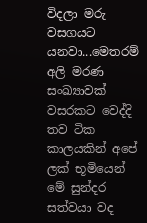විදලා මරු වසගයට යනවා...මෙතරම් අලි මරණ සංඛ්‍යාවක් වසරකට වෙද්දි තව ටික කාලයකින් අපේ ලක් භූමියෙන් මේ සුන්දර සත්වයා වද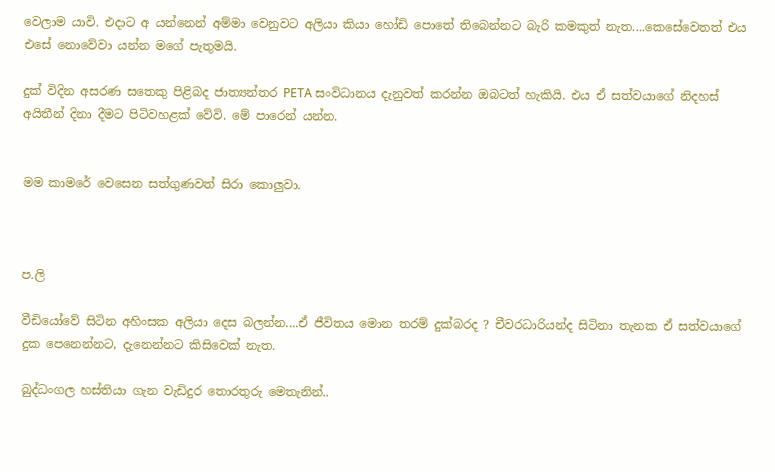වෙලාම යාවි. එදාට අ යන්නෙන් අම්මා වෙනුවට අලියා කියා හෝඩි පොතේ තිබෙන්නට බැරි කමකුත් නැත....කෙසේවෙතත් එය එසේ නොවේවා යන්න මගේ පැතුමයි.

දුක් විදින අසරණ සතෙකු පිළිබද ජාත්‍යන්තර PETA සංවිධානය දැනුවත් කරන්න ඔබටත් හැකියි. එය ඒ සත්වයාගේ නිදහස් අයිතීන් දිනා දීමට පිටිවහළක් වේවි. මේ පාරෙන් යන්න.


මම කාමරේ වෙසෙන සත්ගුණවත් සිරා කොලුවා.



ප.ලි

වීඩියෝවේ සිටින අහිංසක අලියා දෙස බලන්න....ඒ ජීවිතය මොන තරම් දුක්බරද ? චීවරධාරියන්ද සිටිනා තැනක ඒ සත්වයාගේ දුක පෙනෙන්නට, දැනෙන්නට කිසිවෙක් නැත.

බුද්ධංගල හස්තියා ගැන වැඩිදුර තොරතුරු මෙතැනින්..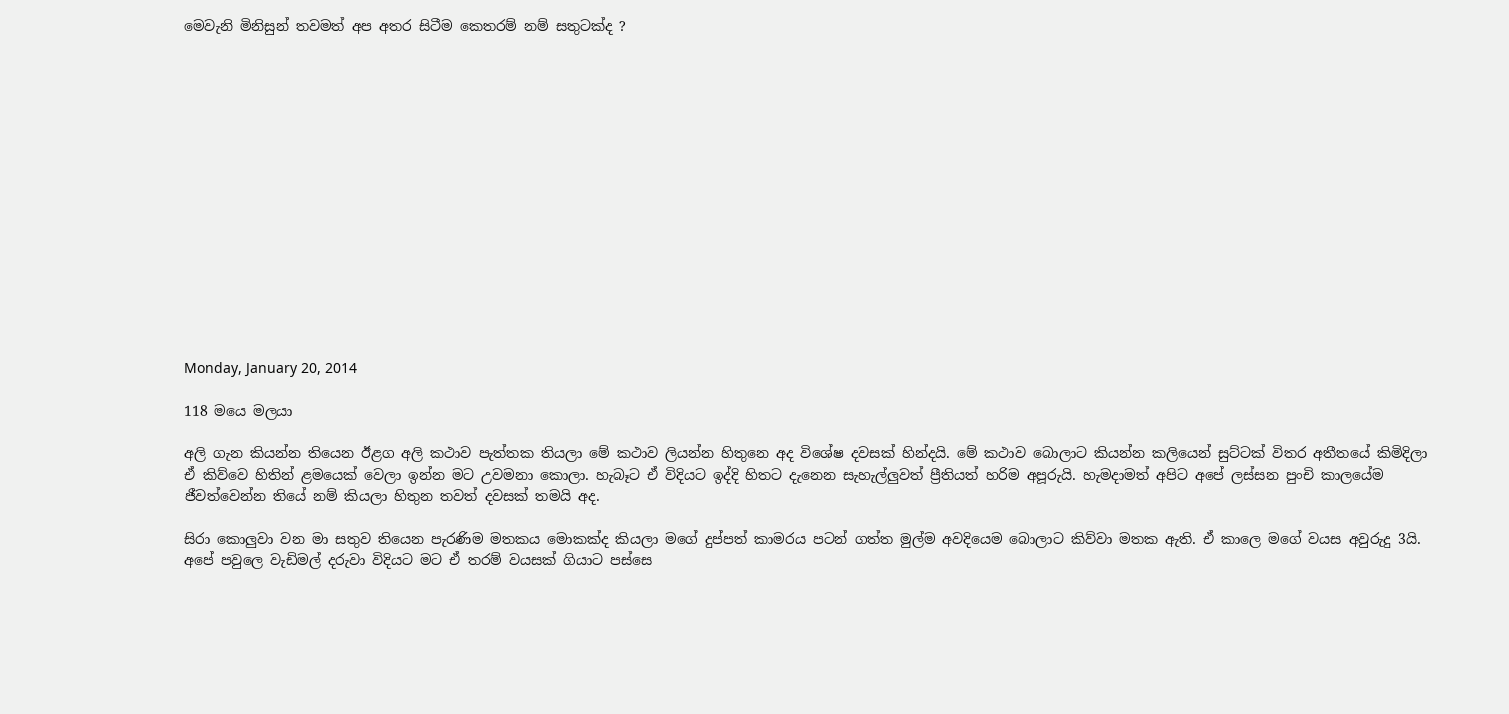මෙවැනි මිනිසුන් තවමත් අප අතර සිටීම කෙතරම් නම් සතුටක්ද ?















Monday, January 20, 2014

118 මයෙ මලයා

අලි ගැන කියන්න තියෙන ඊළග අලි කථාව පැත්තක තියලා මේ කථාව ලියන්න හිතුනෙ අද විශේෂ දවසක් හින්දයි. මේ කථාව බොලාට කියන්න කලියෙන් සුට්ටක් විතර අතීතයේ කිමිදිලා ඒ කිව්වෙ හිතින් ළමයෙක් වෙලා ඉන්න මට උවමනා කොලා. හැබෑට ඒ විදියට ඉද්දි හිතට දැනෙන සැහැල්ලුවත් ප්‍රීතියත් හරිම අපූරුයි. හැමදාමත් අපිට අපේ ලස්සන පුංචි කාලයේම ජීවත්වෙන්න තියේ නම් කියලා හිතුන තවත් දවසක් තමයි අද.

සිරා කොලුවා වන මා සතුව තියෙන පැරණිම මතකය මොකක්ද කියලා මගේ දුප්පත් කාමරය පටන් ගත්ත මුල්ම අවදියෙම බොලාට කිව්වා මතක ඇති. ඒ කාලෙ මගේ වයස අවුරුදු 3යි. අපේ පවුලෙ වැඩිමල් දරුවා විදියට මට ඒ තරම් වයසක් ගියාට පස්සෙ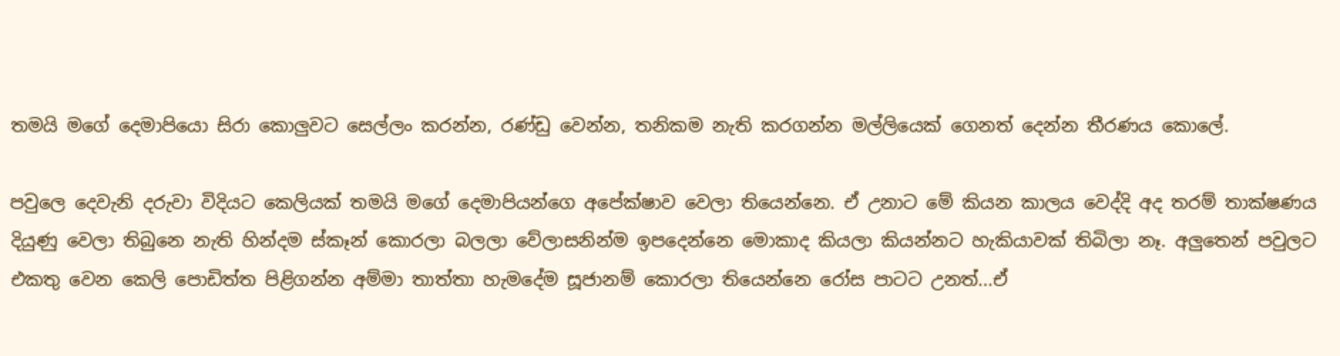තමයි මගේ දෙමාපියො සිරා කොලුවට සෙල්ලං කරන්න, රණ්ඩු වෙන්න, තනිකම නැති කරගන්න මල්ලියෙක් ගෙනත් දෙන්න තීරණය කොලේ.

පවුලෙ දෙවැනි දරුවා විදියට කෙලියක් තමයි මගේ දෙමාපියන්ගෙ අපේක්ෂාව වෙලා තියෙන්නෙ. ඒ උනාට මේ කියන කාලය වෙද්දි අද තරම් තාක්ෂණය දියුණු වෙලා තිබුනෙ නැති හින්දම ස්කෑන් කොරලා බලලා වේලාසනින්ම ඉපදෙන්නෙ මොකාද කියලා කියන්නට හැකියාවක් තිබිලා නෑ. අලුතෙන් පවුලට එකතු වෙන කෙලි පොඩිත්ත පිළිගන්න අම්මා තාත්තා හැමදේම සූජානම් කොරලා තියෙන්නෙ රෝස පාටට උනත්...ඒ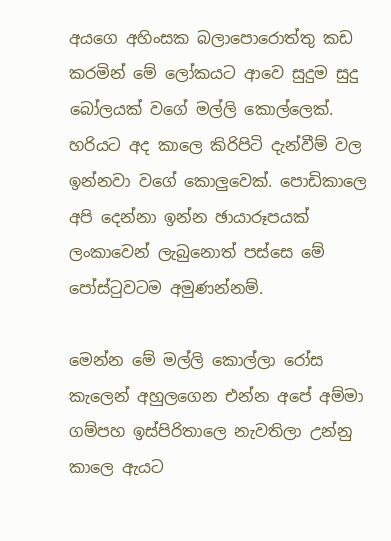අයගෙ අහිංසක බලාපොරොත්තු කඩ කරමින් මේ ලෝකයට ආවෙ සුදුම සුදු බෝලයක් වගේ මල්ලි කොල්ලෙක්. හරියට අද කාලෙ කිරිපිටි දැන්වීම් වල ඉන්නවා වගේ කොලුවෙක්. පොඩිකාලෙ අපි දෙන්නා ඉන්න ඡායාරූපයක් ලංකාවෙන් ලැබුනොත් පස්සෙ මේ පෝස්ටුවටම අමුණන්නම්.

මෙන්න මේ මල්ලි කොල්ලා රෝස කැලෙන් අහුලගෙන එන්න අපේ අම්මා ගම්පහ ඉස්පිරිතාලෙ නැවතිලා උන්නු කාලෙ ඇයට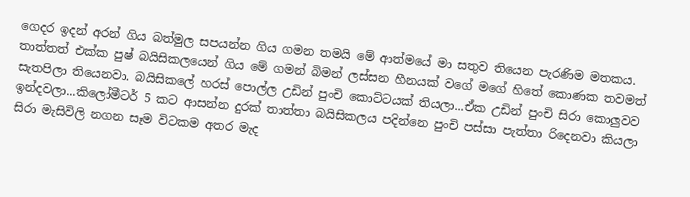ගෙදර ඉදන් අරන් ගිය බත්මුල සපයන්න ගිය ගමන තමයි මේ ආත්මයේ මා සතුව තියෙන පැරණිම මතකය. තාත්තත් එක්ක පුෂ් බයිසිකලයෙන් ගිය මේ ගමන් බිමන් ලස්සන හීනයක් වගේ මගේ හිතේ කොණක තවමත් සැතපිලා තියෙනවා. බයිසිකලේ හරස් පොල්ල උඩින් පුංචි කොට්ටයක් තියලා...ඒක උඩින් පුංචි සිරා කොලුවව ඉන්දවලා...කිලෝමීටර් 5 කට ආසන්න දුරක් තාත්තා බයිසිකලය පදින්නෙ පුංචි පස්සා පැත්තා රිදෙනවා කියලා සිරා මැසිවිලි නගන සෑම විටකම අතර මැද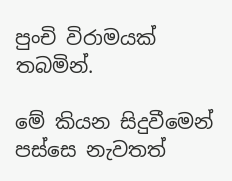පුංචි විරාමයක් තබමින්.

මේ කියන සිදුවීමෙන් පස්සෙ නැවතත්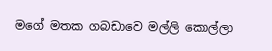මගේ මතක ගබඩාවෙ මල්ලි කොල්ලා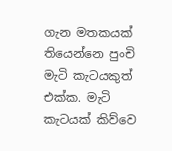ගැන මතකයක් තියෙන්නෙ පුංචි මැටි කැටයකුත් එක්ක. මැටි කැටයක් කිව්වෙ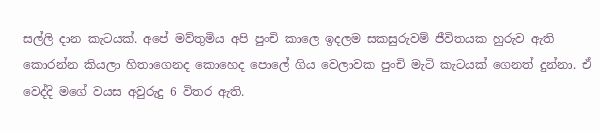සල්ලි දාන කැටයක්. අපේ මව්තුමිය අපි පුංචි කාලෙ ඉදලම සකසුරුවම් ජීවිතයක හුරුව ඇති කොරන්න කියලා හිතාගෙනද කොහෙද පොලේ ගිය වෙලාවක පුංචි මැටි කැටයක් ගෙනත් දුන්නා. ඒ වෙද්දි මගේ වයස අවුරුදු 6 විතර ඇති.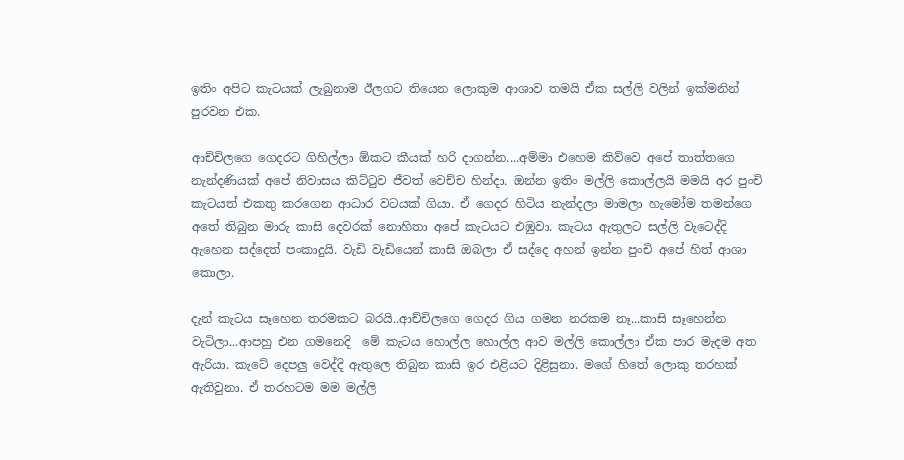ඉතිං අපිට කැටයක් ලැබුනාම ඊලගට තියෙන ලොකුම ආශාව තමයි ඒක සල්ලි වලින් ඉක්මනින් පුරවන එක.

ආච්චිලගෙ ගෙදරට ගිහිල්ලා ඕකට කීයක් හරි දාගන්න....අම්මා එහෙම කිව්වෙ අපේ තාත්තගෙ නැන්දණියක් අපේ නිවාසය කිට්ටුව ජීවත් වෙච්ච හින්දා. ඔන්න ඉතිං මල්ලි කොල්ලයි මමයි අර පුංචි කැටයත් එකතු කරගෙන ආධාර වටයක් ගියා. ඒ ගෙදර හිටිය නැන්දලා මාමලා හැමෝම තමන්ගෙ අතේ තිබුන මාරු කාසි දෙවරක් නොහිතා අපේ කැටයට එඹුවා. කැටය ඇතුලට සල්ලි වැටෙද්දි ඇහෙන සද්දෙත් පංකාදුයි. වැඩි වැඩියෙන් කාසි ඔබලා ඒ සද්දෙ අහන් ඉන්න පුංචි අපේ හිත් ආශා කොලා.

දැන් කැටය සෑහෙන තරමකට බරයි..ආච්චිලගෙ ගෙදර ගිය ගමන නරකම නෑ...කාසි සෑහෙන්න වැටිලා...ආපහු එන ගමනෙදි  මේ කැටය හොල්ල හොල්ල ආව මල්ලි කොල්ලා ඒක පාර මැදම අත ඇරියා. කැටේ දෙපලු වෙද්දි ඇතුලෙ තිබුන කාසි ඉර එළියට දිළිසුනා. මගේ හිතේ ලොකු තරහක් ඇතිවුනා. ඒ තරහටම මම මල්ලි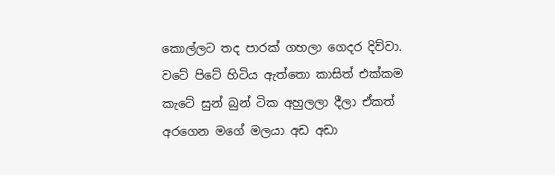කොල්ලට තද පාරක් ගහලා ගෙදර දිව්වා. වටේ පිටේ හිටිය ඇත්තො කාසිත් එක්කම කැටේ සුන් බුන් ටික අහුලලා දීලා ඒකත් අරගෙන මගේ මලයා අඩ අඩා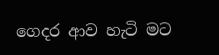ගෙදර ආව හැටි මට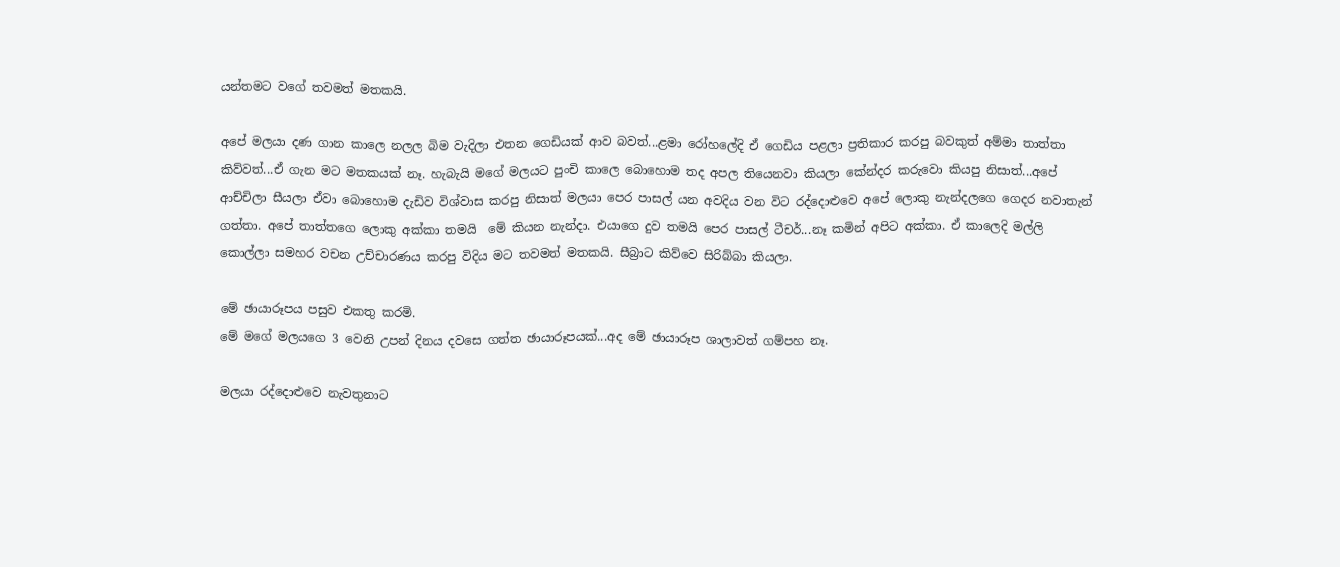යන්තමට වගේ තවමත් මතකයි.

අපේ මලයා දණ ගාන කාලෙ නලල බිම වැදිලා එතන ගෙඩියක් ආව බවත්...ළමා රෝහලේදි ඒ ගෙඩිය පළලා ප්‍රතිකාර කරපු බවකුත් අම්මා තාත්තා කිව්වත්...ඒ ගැන මට මතකයක් නෑ. හැබැයි මගේ මලයට පුංචි කාලෙ බොහොම තද අපල තියෙනවා කියලා කේන්දර කරුවො කියපු නිසාත්...අපේ ආච්චිලා සීයලා ඒවා බොහොම දැඩිව විශ්වාස කරපු නිසාත් මලයා පෙර පාසල් යන අවදිය වන විට රද්දොළුවෙ අපේ ලොකු නැන්දලගෙ ගෙදර නවාතැන් ගත්තා. අපේ තාත්තගෙ ලොකු අක්කා තමයි  මේ කියන නැන්දා. එයාගෙ දුව තමයි පෙර පාසල් ටීචර්...නෑ කමින් අපිට අක්කා. ඒ කාලෙදි මල්ලි කොල්ලා සමහර වචන උච්චාරණය කරපු විදිය මට තවමත් මතකයි. සීබ්‍රාට කිව්වෙ සිරිබ්බා කියලා.

මේ ඡායාරූපය පසුව එකතු කරමි.
මේ මගේ මලයගෙ 3 වෙනි උපන් දිනය දවසෙ ගත්ත ඡායාරූපයක්...අද මේ ඡායාරූප ශාලාවත් ගම්පහ නෑ.

මලයා රද්දොළුවෙ නැවතුනාට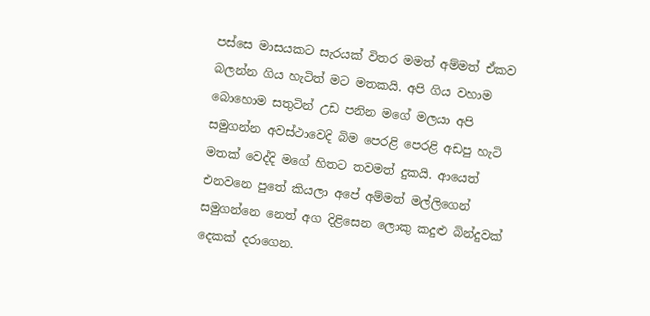පස්සෙ මාසයකට සැරයක් විතර මමත් අම්මත් ඒකව බලන්න ගිය හැටිත් මට මතකයි. අපි ගිය වහාම බොහොම සතුටින් උඩ පනින මගේ මලයා අපි සමුගන්න අවස්ථාවෙදි බිම පෙරළි පෙරළි අඩපු හැටි මතක් වෙද්දි මගේ හිතට තවමත් දුකයි. ආයෙත් එනවනෙ පුතේ කියලා අපේ අම්මත් මල්ලිගෙන් සමුගන්නෙ නෙත් අග දිළිසෙන ලොකු කදුළු බින්දුවක් දෙකක් දරාගෙන.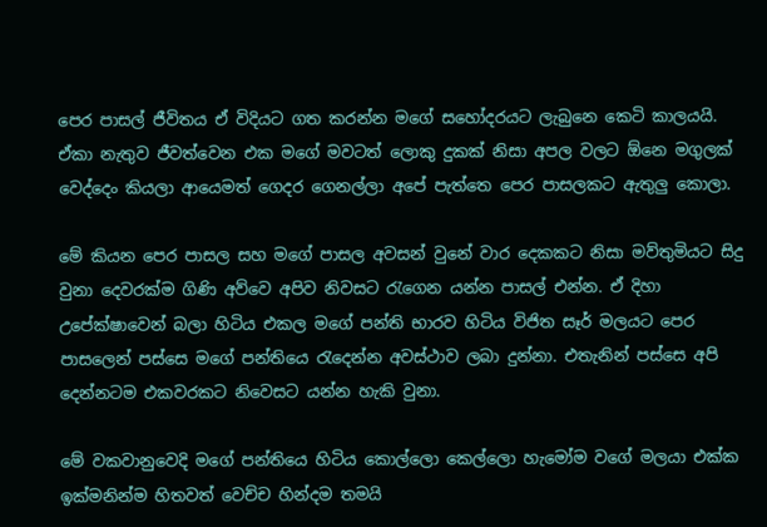පෙර පාසල් ජීවිතය ඒ විදියට ගත කරන්න මගේ සහෝදරයට ලැබුනෙ කෙටි කාලයයි. ඒකා නැතුව ජීවත්වෙන එක මගේ මවටත් ලොකු දුකක් නිසා අපල වලට ඕනෙ මගුලක් වෙද්දෙං කියලා ආයෙමත් ගෙදර ගෙනල්ලා අපේ පැත්තෙ පෙර පාසලකට ඇතුලු කොලා.

මේ කියන පෙර පාසල සහ මගේ පාසල අවසන් වුනේ වාර දෙකකට නිසා මව්තුමියට සිදු වුනා දෙවරක්ම ගිණි අව්වෙ අපිව නිවසට රැගෙන යන්න පාසල් එන්න. ඒ දිහා උපේක්ෂාවෙන් බලා හිටිය එකල මගේ පන්ති භාරව හිටිය විජිත සෑර් මලයට පෙර පාසලෙන් පස්සෙ මගේ පන්තියෙ රැදෙන්න අවස්ථාව ලබා දුන්නා. එතැනින් පස්සෙ අපි දෙන්නටම එකවරකට නිවෙසට යන්න හැකි වුනා.

මේ වකවානුවෙදි මගේ පන්තියෙ හිටිය කොල්ලො කෙල්ලො හැමෝම වගේ මලයා එක්ක ඉක්මනින්ම හිතවත් වෙච්ච හින්දම තමයි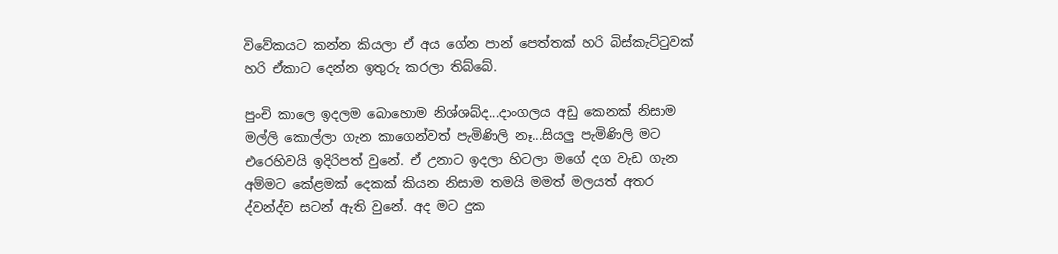විවේකයට කන්න කියලා ඒ අය ගේන පාන් පෙත්තක් හරි බිස්කැට්ටුවක් හරි ඒකාට දෙන්න ඉතුරු කරලා තිබ්බේ.

පුංචි කාලෙ ඉදලම බොහොම නිශ්ශබ්ද...දාංගලය අඩු කෙනක් නිසාම මල්ලි කොල්ලා ගැන කාගෙන්වත් පැමිණිලි නෑ...සියලු පැමිණිලි මට එරෙහිවයි ඉදිරිපත් වුනේ. ඒ උනාට ඉදලා හිටලා මගේ දග වැඩ ගැන අම්මට කේළමක් දෙකක් කියන නිසාම තමයි මමත් මලයත් අතර ද්වන්ද්ව සටන් ඇති වුනේ. අද මට දුක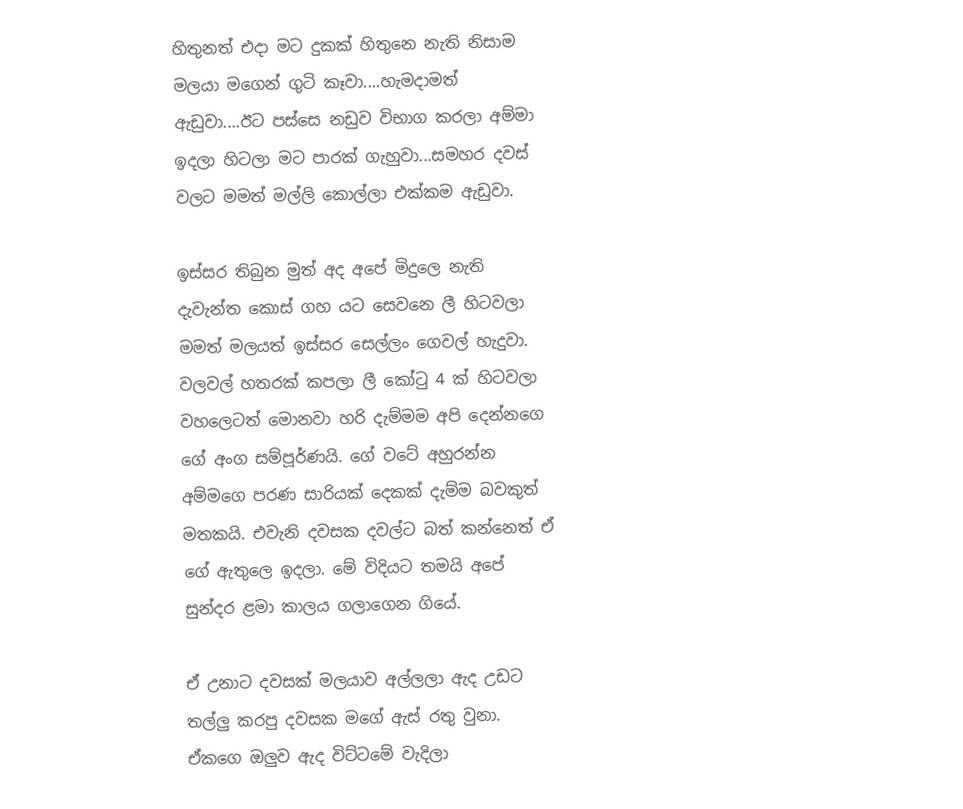හිතුනත් එදා මට දුකක් හිතුනෙ නැති නිසාම මලයා මගෙන් ගුටි කෑවා....හැමදාමත් ඇඩුවා....ඊට පස්සෙ නඩුව විභාග කරලා අම්මා ඉදලා හිටලා මට පාරක් ගැහුවා...සමහර දවස් වලට මමත් මල්ලි කොල්ලා එක්කම ඇඩුවා.

ඉස්සර තිබුන මුත් අද අපේ මිදුලෙ නැති දැවැන්ත කොස් ගහ යට සෙවනෙ ලී හිටවලා මමත් මලයත් ඉස්සර සෙල්ලං ගෙවල් හැදුවා. වලවල් හතරක් කපලා ලී කෝටු 4 ක් හිටවලා වහලෙටත් මොනවා හරි දැම්මම අපි දෙන්නගෙ ගේ අංග සම්පූර්ණයි. ගේ වටේ අහුරන්න අම්මගෙ පරණ සාරියක් දෙකක් දැම්ම බවකුත් මතකයි. එවැනි දවසක දවල්ට බත් කන්නෙත් ඒ ගේ ඇතුලෙ ඉදලා. මේ විදියට තමයි අපේ සුන්දර ළමා කාලය ගලාගෙන ගියේ.

ඒ උනාට දවසක් මලයාව අල්ලලා ඇද උඩට තල්ලු කරපු දවසක මගේ ඇස් රතු වුනා. ඒකගෙ ඔලුව ඇද විට්ටමේ වැදිලා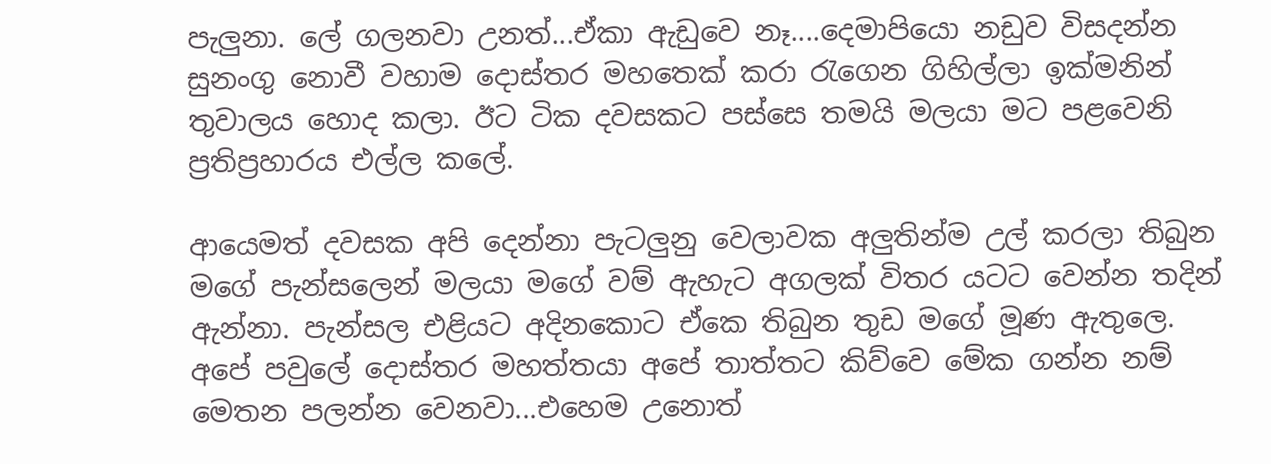පැලුනා. ලේ ගලනවා උනත්...ඒකා ඇඩුවෙ නෑ....දෙමාපියො නඩුව විසදන්න සුනංගු නොවී වහාම දොස්තර මහතෙක් කරා රැගෙන ගිහිල්ලා ඉක්මනින් තුවාලය හොද කලා. ඊට ටික දවසකට පස්සෙ තමයි මලයා මට පළවෙනි ප්‍රතිප්‍රහාරය එල්ල කලේ.

ආයෙමත් දවසක අපි දෙන්නා පැටලුනු වෙලාවක අලුතින්ම උල් කරලා තිබුන මගේ පැන්සලෙන් මලයා මගේ වම් ඇහැට අගලක් විතර යටට වෙන්න තදින් ඇන්නා. පැන්සල එළියට අදිනකොට ඒකෙ තිබුන තුඩ මගේ මූණ ඇතුලෙ. අපේ පවුලේ දොස්තර මහත්තයා අපේ තාත්තට කිව්වෙ මේක ගන්න නම් මෙතන පලන්න වෙනවා...එහෙම උනොත්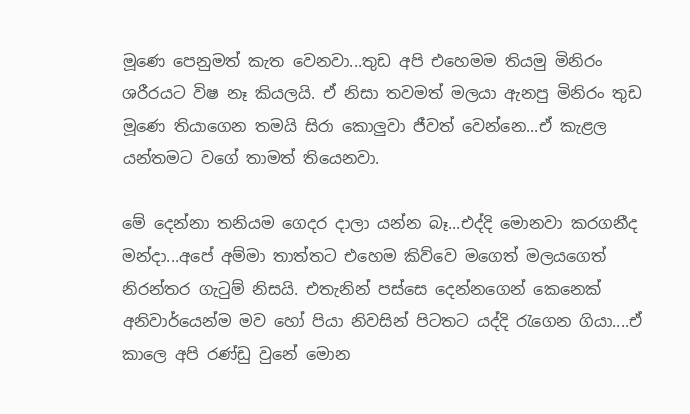මූණෙ පෙනුමත් කැත වෙනවා...තුඩ අපි එහෙමම තියමු මිනිරං ශරීරයට විෂ නෑ කියලයි. ඒ නිසා තවමත් මලයා ඇනපු මිනිරං තුඩ මූණෙ තියාගෙන තමයි සිරා කොලුවා ජීවත් වෙන්නෙ...ඒ කැළල යන්තමට වගේ තාමත් තියෙනවා.

මේ දෙන්නා තනියම ගෙදර දාලා යන්න බෑ...එද්දි මොනවා කරගනීද මන්දා...අපේ අම්මා තාත්තට එහෙම කිව්වෙ මගෙත් මලයගෙත් නිරන්තර ගැටුම් නිසයි. එතැනින් පස්සෙ දෙන්නගෙන් කෙනෙක් අනිවාර්යෙන්ම මව හෝ පියා නිවසින් පිටතට යද්දි රැගෙන ගියා....ඒ කාලෙ අපි රණ්ඩු වුනේ මොන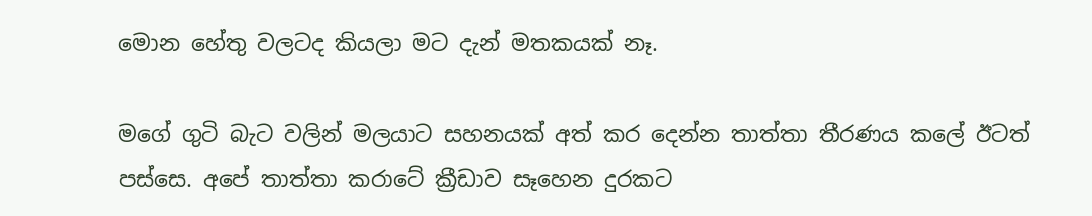මොන හේතු වලටද කියලා මට දැන් මතකයක් නෑ.

මගේ ගුටි බැට වලින් මලයාට සහනයක් අත් කර දෙන්න තාත්තා තීරණය කලේ ඊටත් පස්සෙ. අපේ තාත්තා කරාටේ ක්‍රීඩාව සෑහෙන දුරකට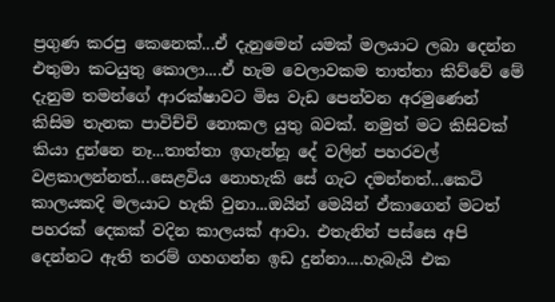ප්‍රගුණ කරපු කෙනෙක්...ඒ දැනුමෙන් යමක් මලයාට ලබා දෙන්න එතුමා කටයුතු කොලා....ඒ හැම වෙලාවකම තාත්තා කිව්වේ මේ දැනුම තමන්ගේ ආරක්ෂාවට මිස වැඩ පෙන්වන අරමුණෙන් කිසිම තැනක පාවිච්චි නොකල යුතු බවක්. නමුත් මට කිසිවක් කියා දුන්නෙ නෑ...තාත්තා ඉගැන්නූ දේ වලින් පහරවල් වළකාලන්නත්...සෙළවිය නොහැකි සේ ගැට දමන්නත්...කෙටි කාලයකදි මලයාට හැකි වුනා...ඔයින් මෙයින් ඒකාගෙන් මටත් පහරක් දෙකක් වදින කාලයක් ආවා. එතැනින් පස්සෙ අපි දෙන්නට ඇති තරම් ගහගන්න ඉඩ දුන්නා....හැබැයි එක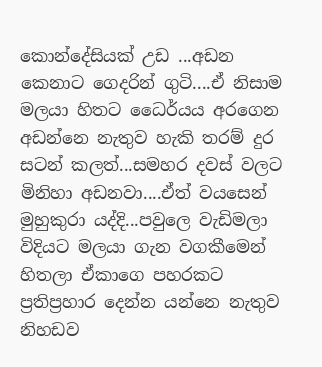කොන්දේසියක් උඩ ...අඩන කෙනාට ගෙදරින් ගුටි....ඒ නිසාම මලයා හිතට ධෛර්යය අරගෙන අඩන්නෙ නැතුව හැකි තරම් දුර සටන් කලත්...සමහර දවස් වලට මිනිහා අඩනවා....ඒත් වයසෙන් මුහුකුරා යද්දි...පවුලෙ වැඩිමලා විදියට මලයා ගැන වගකීමෙන් හිතලා ඒකාගෙ පහරකට ප්‍රතිප්‍රහාර දෙන්න යන්නෙ නැතුව නිහඩව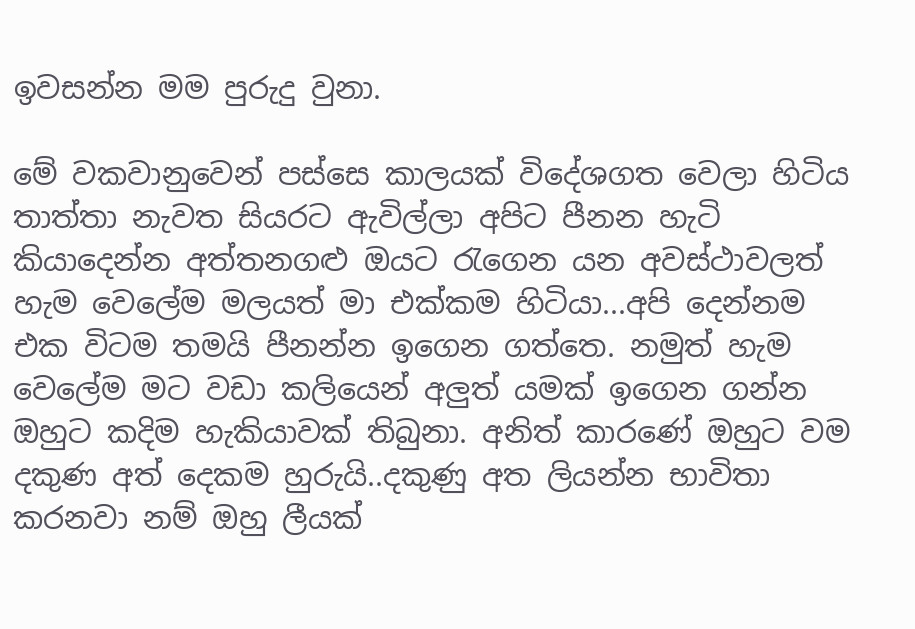ඉවසන්න මම පුරුදු වුනා.

මේ වකවානුවෙන් පස්සෙ කාලයක් විදේශගත වෙලා හිටිය තාත්තා නැවත සියරට ඇවිල්ලා අපිට පීනන හැටි කියාදෙන්න අත්තනගළු ඔයට රැගෙන යන අවස්ථාවලත් හැම වෙලේම මලයත් මා එක්කම හිටියා...අපි දෙන්නම එක විටම තමයි පීනන්න ඉගෙන ගත්තෙ. නමුත් හැම වෙලේම මට වඩා කලියෙන් අලුත් යමක් ඉගෙන ගන්න ඔහුට කදිම හැකියාවක් තිබුනා. අනිත් කාරණේ ඔහුට වම දකුණ අත් දෙකම හුරුයි..දකුණු අත ලියන්න භාවිතා කරනවා නම් ඔහු ලීයක්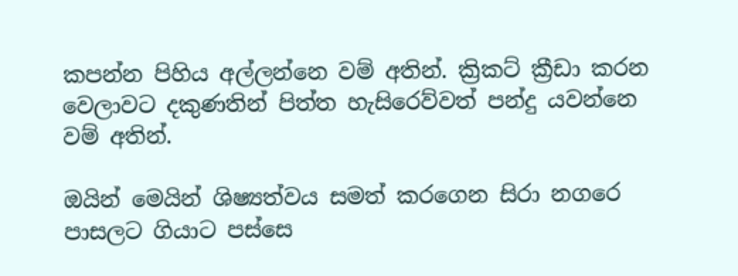කපන්න පිහිය අල්ලන්නෙ වම් අතින්. ක්‍රිකට් ක්‍රීඩා කරන වෙලාවට දකුණතින් පිත්ත හැසිරෙව්වත් පන්දු යවන්නෙ වම් අතින්.

ඔයින් මෙයින් ශිෂ්‍යත්වය සමත් කරගෙන සිරා නගරෙ පාසලට ගියාට පස්සෙ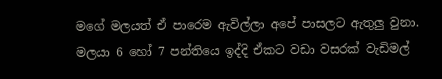මගේ මලයත් ඒ පාරෙම ඇවිල්ලා අපේ පාසලට ඇතුලු වුනා. මලයා 6 හෝ 7 පන්තියෙ ඉද්දි ඒකට වඩා වසරක් වැඩිමල්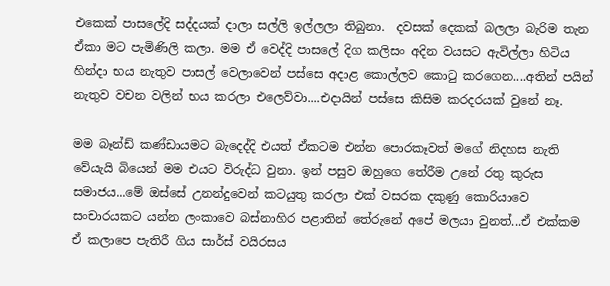එකෙක් පාසලේදි සද්දයක් දාලා සල්ලි ඉල්ලලා තිබුනා.  දවසක් දෙකක් බලලා බැරිම තැන ඒකා මට පැමිණිලි කලා. මම ඒ වෙද්දි පාසලේ දිග කලිසං අදින වයසට ඇවිල්ලා හිටිය හින්දා භය නැතුව පාසල් වෙලාවෙන් පස්සෙ අදාළ කොල්ලව කොටු කරගෙන....අතින් පයින් නැතුව වචන වලින් භය කරලා එලෙව්වා....එදායින් පස්සෙ කිසිම කරදරයක් වුනේ නෑ.

මම බෑන්ඩ් කණ්ඩායමට බැදෙද්දි එයත් ඒකටම එන්න පොරකෑවත් මගේ නිදහස නැති වේයැයි බියෙන් මම එයට විරුද්ධ වුනා. ඉන් පසුව ඔහුගෙ තේරීම උනේ රතු කුරුස සමාජය...මේ ඔස්සේ උනන්දුවෙන් කටයුතු කරලා එක් වසරක දකුණු කොරියාවෙ සංචාරයකට යන්න ලංකාවෙ බස්නාහිර පළාතින් තේරුනේ අපේ මලයා වුනත්...ඒ එක්කම ඒ කලාපෙ පැතිරී ගිය සාර්ස් වයිරසය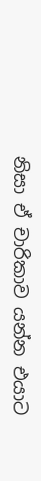නිසා ඒ චාරිකාව යන්න එයාට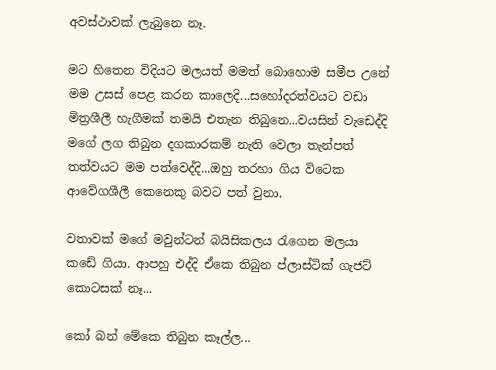අවස්ථාවක් ලැබුනෙ නෑ.

මට හිතෙන විදියට මලයත් මමත් බොහොම සමීප උනේ මම උසස් පෙළ කරන කාලෙදි...සහෝදරත්වයට වඩා මිත්‍රශීලී හැගීමක් තමයි එතැන තිබුනෙ...වයසින් වැඩෙද්දි මගේ ලග තිබුන දගකාරකම් නැති වෙලා තැන්පත් තත්වයට මම පත්වෙද්දි...ඔහු තරහා ගිය විටෙක ආවේගශීලී කෙනෙකු බවට පත් වුනා.

වතාවක් මගේ මවුන්ටන් බයිසිකලය රැගෙන මලයා කඩේ ගියා. ආපහු එද්දි ඒකෙ තිබුන ප්ලාස්ටික් ගැජට් කොටසක් නෑ...

කෝ බන් මේකෙ තිබුන කෑල්ල...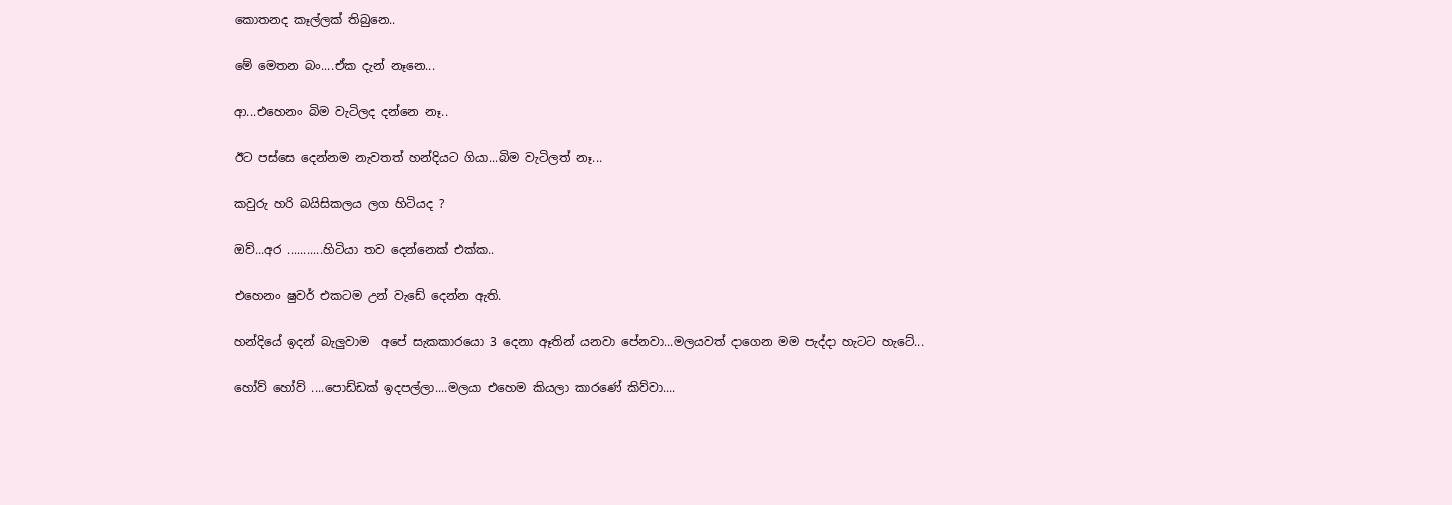කොතනද කෑල්ලක් තිබුනෙ..

මේ මෙතන බං....ඒක දැන් නෑනෙ...

ආ...එහෙනං බිම වැටිලද දන්නෙ නෑ..

ඊට පස්සෙ දෙන්නම නැවතත් හන්දියට ගියා...බිම වැටිලත් නෑ...

කවුරු හරි බයිසිකලය ලග හිටියද ?

ඔව්...අර ...........හිටියා තව දෙන්නෙක් එක්ක..

එහෙනං ෂුවර් එකටම උන් වැඩේ දෙන්න ඇති.

හන්දියේ ඉදන් බැලුවාම  අපේ සැකකාරයො 3 දෙනා ඈතින් යනවා පේනවා...මලයවත් දාගෙන මම පැද්දා හැටට හැටේ...

හෝව් හෝව් ....පොඩ්ඩක් ඉදපල්ලා....මලයා එහෙම කියලා කාරණේ කිව්වා....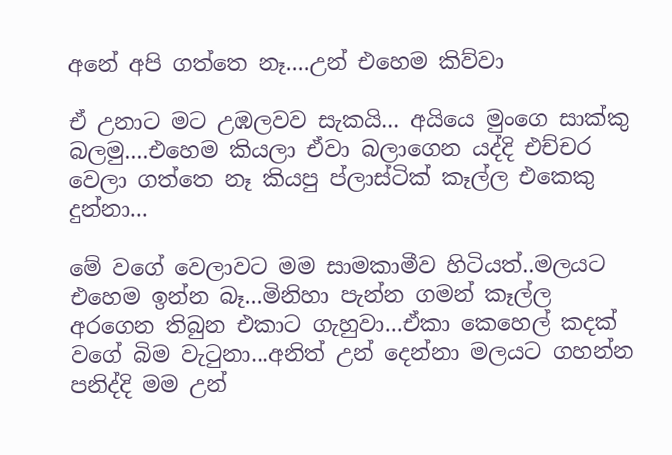අනේ අපි ගත්තෙ නෑ....උන් එහෙම කිව්වා

ඒ උනාට මට උඹලවව සැකයි... අයියෙ මුංගෙ සාක්කු බලමු....එහෙම කියලා ඒවා බලාගෙන යද්දි එච්චර වෙලා ගත්තෙ නෑ කියපු ප්ලාස්ටික් කෑල්ල එකෙකු දුන්නා...

මේ වගේ වෙලාවට මම සාමකාමීව හිටියත්..මලයට එහෙම ඉන්න බෑ...මිනිහා පැන්න ගමන් කෑල්ල අරගෙන තිබුන එකාට ගැහුවා...ඒකා කෙහෙල් කදක් වගේ බිම වැටුනා...අනිත් උන් දෙන්නා මලයට ගහන්න පනිද්දි මම උන්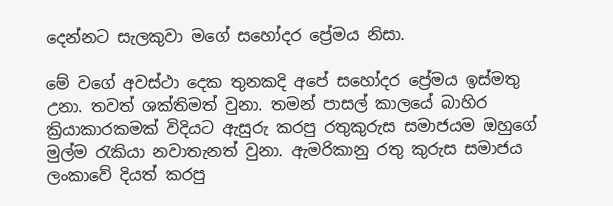දෙන්නට සැලකුවා මගේ සහෝදර ප්‍රේමය නිසා.

මේ වගේ අවස්ථා දෙක තුනකදි අපේ සහෝදර ප්‍රේමය ඉස්මතු උනා. තවත් ශක්තිමත් වුනා. තමන් පාසල් කාලයේ බාහිර ක්‍රියාකාරකමක් විදියට ඇසුරු කරපු රතුකුරුස සමාජයම ඔහුගේ මුල්ම රැකියා නවාතැනත් වුනා. ඇමරිකානු රතු කුරුස සමාජය ලංකාවේ දියත් කරපු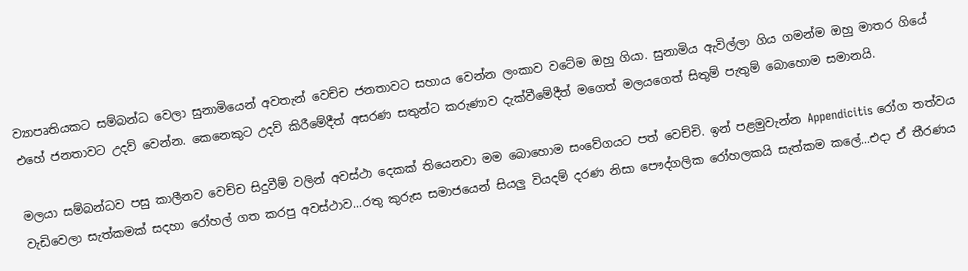ව්‍යාපෘතියකට සම්බන්ධ වෙලා සුනාමියෙන් අවතැන් වෙච්ච ජනතාවට සහාය වෙන්න ලංකාව වටේම ඔහු ගියා. සුනාමිය ඇවිල්ලා ගිය ගමන්ම ඔහු මාතර ගියේ එහේ ජනතාවට උදව් වෙන්න. කෙනෙකුට උදව් කිරීමේදීත් අසරණ සතුන්ට කරුණාව දැක්වීමේදීත් මගෙත් මලයගෙත් සිතුම් පැතුම් බොහොම සමානයි.

මලයා සම්බන්ධව පසු කාලීනව වෙච්ච සිදුවීම් වලින් අවස්ථා දෙකක් තියෙනවා මම බොහොම සංවේගයට පත් වෙච්චි. ඉන් පළමුවැන්න Appendicitis රෝග තත්වය වැඩිවෙලා සැත්කමක් සදහා රෝහල් ගත කරපු අවස්ථාව...රතු කුරුස සමාජයෙන් සියලු වියදම් දරණ නිසා පෞද්ගලික රෝහලකයි සැත්කම කලේ...එදා ඒ තීරණය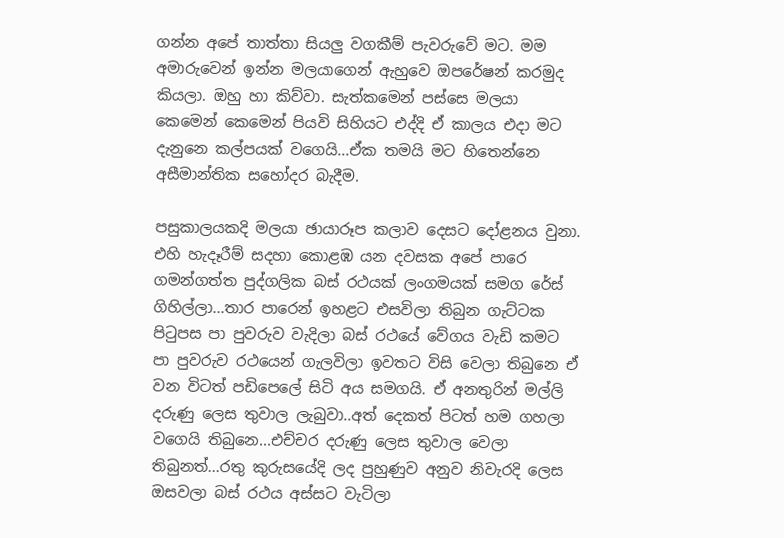ගන්න අපේ තාත්තා සියලු වගකීම් පැවරුවේ මට. මම අමාරුවෙන් ඉන්න මලයාගෙන් ඇහුවෙ ඔපරේෂන් කරමුද කියලා. ඔහු හා කිව්වා. සැත්කමෙන් පස්සෙ මලයා කෙමෙන් කෙමෙන් පියවි සිහියට එද්දි ඒ කාලය එදා මට දැනුනෙ කල්පයක් වගෙයි...ඒක තමයි මට හිතෙන්නෙ අසීමාන්තික සහෝදර බැදීම.

පසුකාලයකදි මලයා ඡායාරූප කලාව දෙසට දෝළනය වුනා. එහි හැදෑරීම් සදහා කොළඹ යන දවසක අපේ පාරෙ ගමන්ගත්ත පුද්ගලික බස් රථයක් ලංගමයක් සමග රේස් ගිහිල්ලා...තාර පාරෙන් ඉහළට එසවිලා තිබුන ගැට්ටක පිටුපස පා පුවරුව වැදිලා බස් රථයේ වේගය වැඩි කමට පා පුවරුව රථයෙන් ගැලවිලා ඉවතට විසි වෙලා තිබුනෙ ඒ වන විටත් පඩිපෙලේ සිටි අය සමගයි. ඒ අනතුරින් මල්ලි දරුණු ලෙස තුවාල ලැබුවා..අත් දෙකත් පිටත් හම ගහලා වගෙයි තිබුනෙ...එච්චර දරුණු ලෙස තුවාල වෙලා තිබුනත්...රතු කුරුසයේදි ලද පුහුණුව අනුව නිවැරදි ලෙස ඔසවලා බස් රථය අස්සට වැටිලා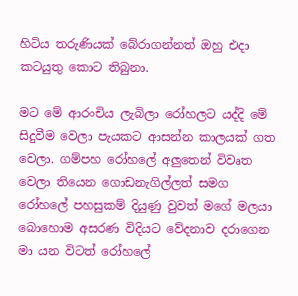හිටිය තරුණියක් බේරාගන්නත් ඔහු එදා කටයුතු කොට තිබුනා.

මට මේ ආරංචිය ලැබිලා රෝහලට යද්දි මේ සිදුවීම වෙලා පැයකට ආසන්න කාලයක් ගත වෙලා. ගම්පහ රෝහලේ අලුතෙන් විවෘත වෙලා තියෙන ගොඩනැගිල්ලත් සමග රෝහලේ පහසුකම් දියුණු වුවත් මගේ මලයා බොහොම අසරණ විදියට වේදනාව දරාගෙන මා යන විටත් රෝහලේ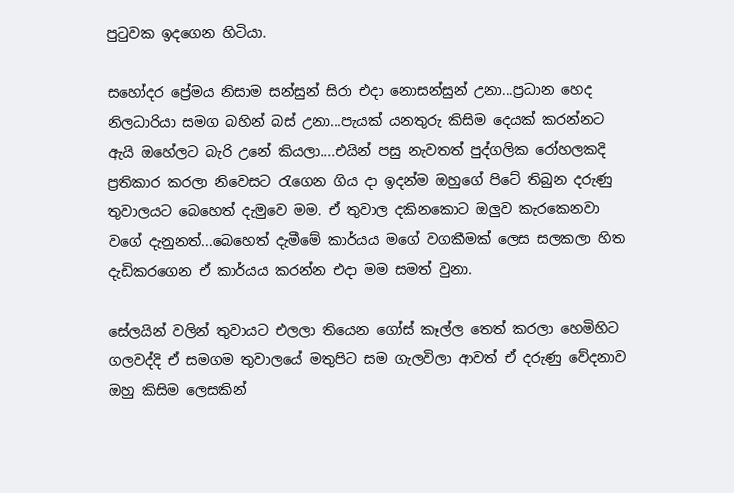පුටුවක ඉදගෙන හිටියා.

සහෝදර ප්‍රේමය නිසාම සන්සුන් සිරා එදා නොසන්සුන් උනා...ප්‍රධාන හෙද නිලධාරියා සමග බහින් බස් උනා...පැයක් යනතුරු කිසිම දෙයක් කරන්නට ඇයි ඔහේලට බැරි උනේ කියලා....එයින් පසු නැවතත් පුද්ගලික රෝහලකදි ප්‍රතිකාර කරලා නිවෙසට රැගෙන ගිය දා ඉදන්ම ඔහුගේ පිටේ තිබුන දරුණු තුවාලයට බෙහෙත් දැමුවෙ මම. ඒ තුවාල දකිනකොට ඔලුව කැරකෙනවා වගේ දැනුනත්...බෙහෙත් දැමීමේ කාර්යය මගේ වගකීමක් ලෙස සලකලා හිත දැඩිකරගෙන ඒ කාර්යය කරන්න එදා මම සමත් වුනා.

සේලයින් වලින් තුවායට එලලා තියෙන ගෝස් කෑල්ල තෙත් කරලා හෙමිහිට ගලවද්දි ඒ සමගම තුවාලයේ මතුපිට සම ගැලවිලා ආවත් ඒ දරුණු වේදනාව ඔහු කිසිම ලෙසකින්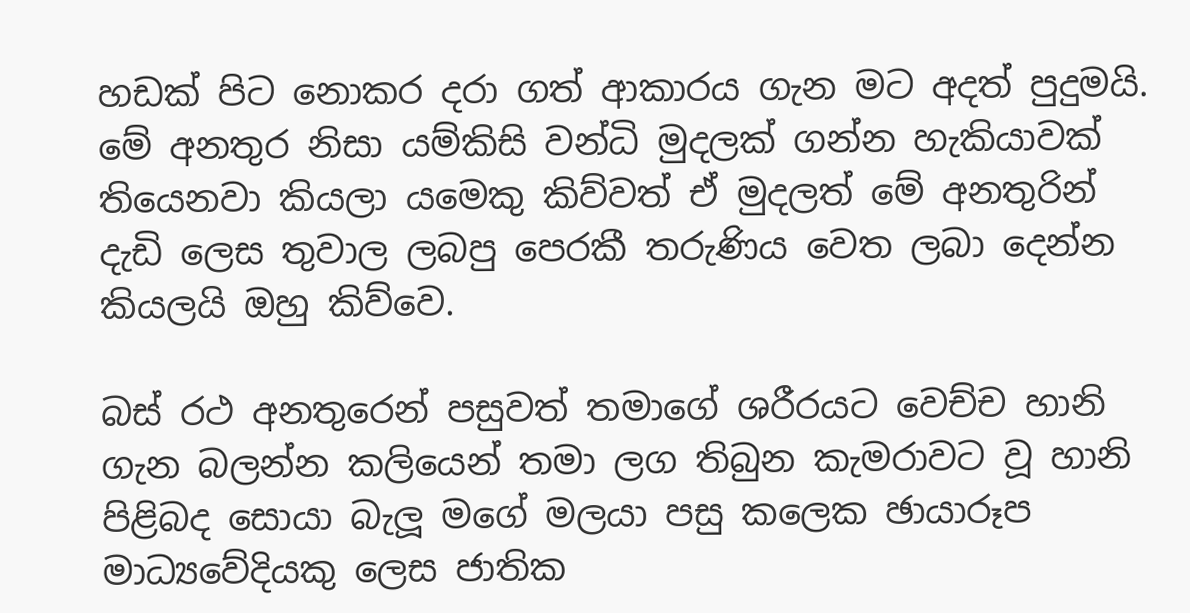හඩක් පිට නොකර දරා ගත් ආකාරය ගැන මට අදත් පුදුමයි. මේ අනතුර නිසා යම්කිසි වන්ධි මුදලක් ගන්න හැකියාවක් තියෙනවා කියලා යමෙකු කිව්වත් ඒ මුදලත් මේ අනතුරින් දැඩි ලෙස තුවාල ලබපු පෙරකී තරුණිය වෙත ලබා දෙන්න කියලයි ඔහු කිව්වෙ.

බස් රථ අනතුරෙන් පසුවත් තමාගේ ශරීරයට වෙච්ච හානි ගැන බලන්න කලියෙන් තමා ලග තිබුන කැමරාවට වූ හානි පිළිබද සොයා බැලූ මගේ මලයා පසු කලෙක ඡායාරූප මාධ්‍යවේදියකු ලෙස ජාතික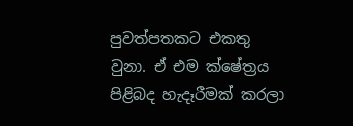පුවත්පතකට එකතු වුනා. ඒ එම ක්ෂේත්‍රය පිළිබද හැදෑරීමක් කරලා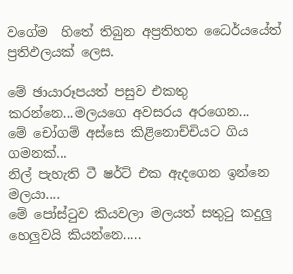වගේම  හිතේ තිබුන අප්‍රතිහත ධෛර්යයේත් ප්‍රතිඵලයක් ලෙස.

මේ ඡායාරූපයත් පසුව එකතු කරන්නෙ...මලයගෙ අවසරය අරගෙන...
මේ චෝගම් අස්සෙ කිළිනොච්චියට ගිය ගමනක්...
නිල් පැහැති ටී ෂර්ට් එක ඇදගෙන ඉන්නෙ මලයා....
මේ පෝස්ටුව කියවලා මලයත් සතුටු කදුලු හෙලුවයි කියන්නෙ.....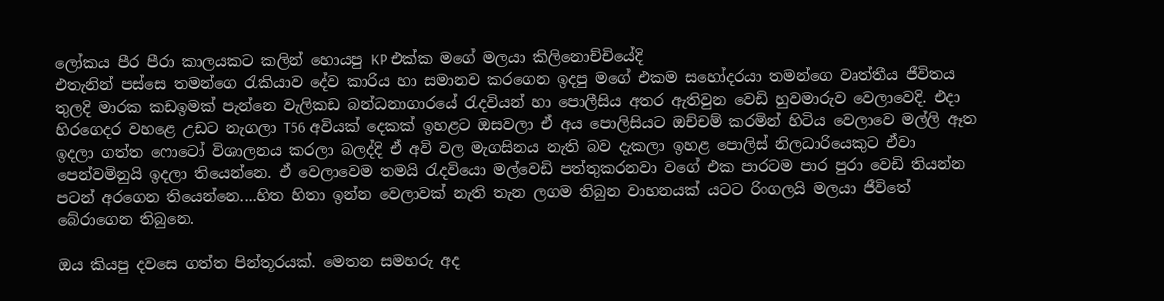ලෝකය පීර පීරා කාලයකට කලින් හොයපු KP එක්ක මගේ මලයා කිලිනොච්චියේදි
එතැනින් පස්සෙ තමන්ගෙ රැකියාව දේව කාරිය හා සමානව කරගෙන ඉදපු මගේ එකම සහෝදරයා තමන්ගෙ වෘත්තීය ජීවිතය තුලදි මාරක කඩඉමක් පැන්නෙ වැලිකඩ බන්ධනාගාරයේ රැදවියන් හා පොලීසිය අතර ඇතිවුන වෙඩි හුවමාරුව වෙලාවෙදි. එදා හිරගෙදර වහළෙ උඩට නැගලා T56 අවියක් දෙකක් ඉහළට ඔසවලා ඒ අය පොලිසියට ඔච්චම් කරමින් හිටිය වෙලාවෙ මල්ලි ඈත ඉදලා ගත්ත ෆොටෝ විශාලනය කරලා බලද්දි ඒ අවි වල මැගසිනය නැති බව දැකලා ඉහළ පොලිස් නිලධාරියෙකුට ඒවා පෙන්වමිනුයි ඉදලා තියෙන්නෙ. ඒ වෙලාවෙම තමයි රැදවියො මල්වෙඩි පත්තුකරනවා වගේ එක පාරටම පාර පුරා වෙඩි තියන්න පටන් අරගෙන තියෙන්නෙ....හිත හිතා ඉන්න වෙලාවක් නැති තැන ලගම තිබුන වාහනයක් යටට රිංගලයි මලයා ජීවිතේ බේරාගෙන තිබුනෙ.

ඔය කියපු දවසෙ ගත්ත පින්තූරයක්. මෙතන සමහරු අද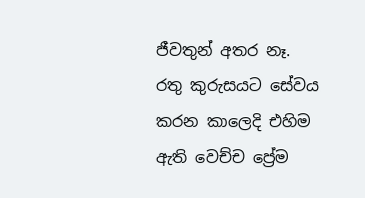ජීවතුන් අතර නෑ.
රතු කුරුසයට සේවය කරන කාලෙදි එහිම ඇති වෙච්ච ප්‍රේම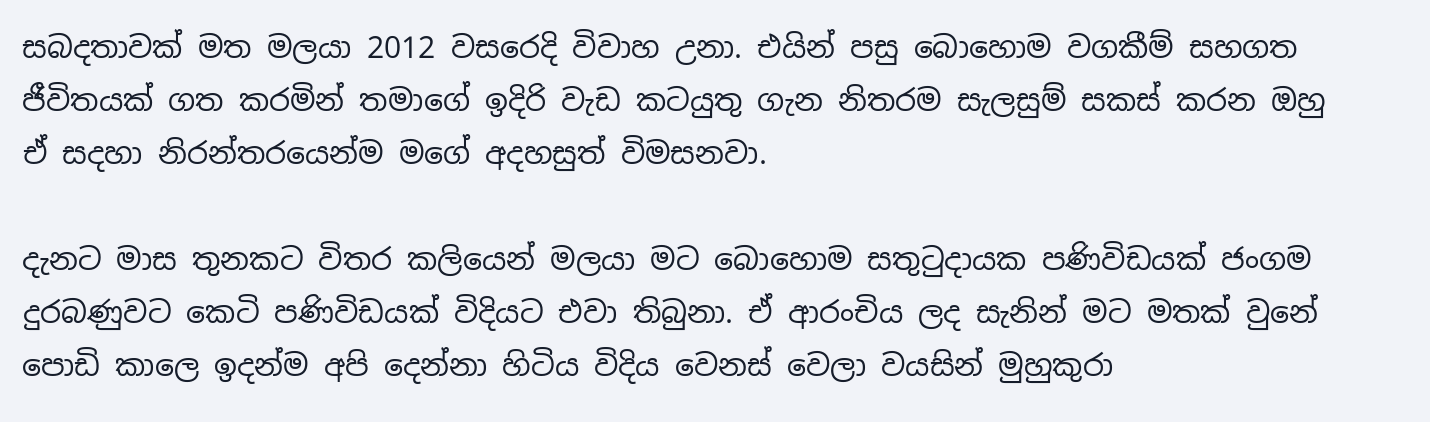සබදතාවක් මත මලයා 2012 වසරෙදි විවාහ උනා. එයින් පසු බොහොම වගකීම් සහගත ජීවිතයක් ගත කරමින් තමාගේ ඉදිරි වැඩ කටයුතු ගැන නිතරම සැලසුම් සකස් කරන ඔහු ඒ සදහා නිරන්තරයෙන්ම මගේ අදහසුත් විමසනවා.

දැනට මාස තුනකට විතර කලියෙන් මලයා මට බොහොම සතුටුදායක පණිවිඩයක් ජංගම දුරබණුවට කෙටි පණිවිඩයක් විදියට එවා තිබුනා. ඒ ආරංචිය ලද සැනින් මට මතක් වුනේ පොඩි කාලෙ ඉදන්ම අපි දෙන්නා හිටිය විදිය වෙනස් වෙලා වයසින් මුහුකුරා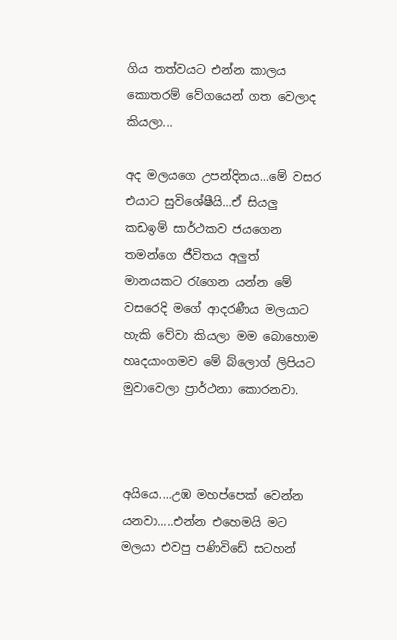ගිය තත්වයට එන්න කාලය කොතරම් වේගයෙන් ගත වෙලාද කියලා...

අද මලයගෙ උපන්දිනය...මේ වසර එයාට සුවිශේෂීයි...ඒ සියලු කඩඉම් සාර්ථකව ජයගෙන තමන්ගෙ ජීවිතය අලුත් මානයකට රැගෙන යන්න මේ වසරෙදි මගේ ආදරණීය මලයාට හැකි වේවා කියලා මම බොහොම හෘදයාංගමව මේ බ්ලොග් ලිපියට මුවාවෙලා ප්‍රාර්ථනා කොරනවා.



අයියෙ....උඹ මහප්පෙක් වෙන්න යනවා.....එන්න එහෙමයි මට මලයා එවපු පණිවිඩේ සටහන්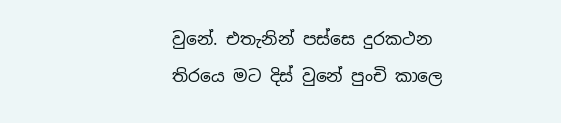වුනේ. එතැනින් පස්සෙ දුරකථන තිරයෙ මට දිස් වුනේ පුංචි කාලෙ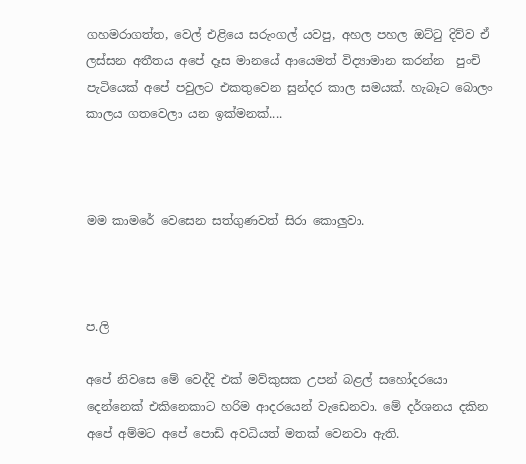ගහමරාගත්ත, වෙල් එළියෙ සරුංගල් යවපු, අහල පහල ඔට්ටු දිව්ව ඒ ලස්සන අතීතය අපේ දෑස මානයේ ආයෙමත් විද්‍යාමාන කරන්න  පුංචි පැටියෙක් අපේ පවුලට එකතුවෙන සුන්දර කාල සමයක්. හැබෑට බොලං කාලය ගතවෙලා යන ඉක්මනක්....



මම කාමරේ වෙසෙන සත්ගුණවත් සිරා කොලුවා.



ප.ලි

අපේ නිවසෙ මේ වෙද්දි එක් මව්කුසක උපන් බළල් සහෝදරයො දෙන්නෙක් එකිනෙකාට හරිම ආදරයෙන් වැඩෙනවා. මේ දර්ශනය දකින අපේ අම්මට අපේ පොඩි අවධියත් මතක් වෙනවා ඇති.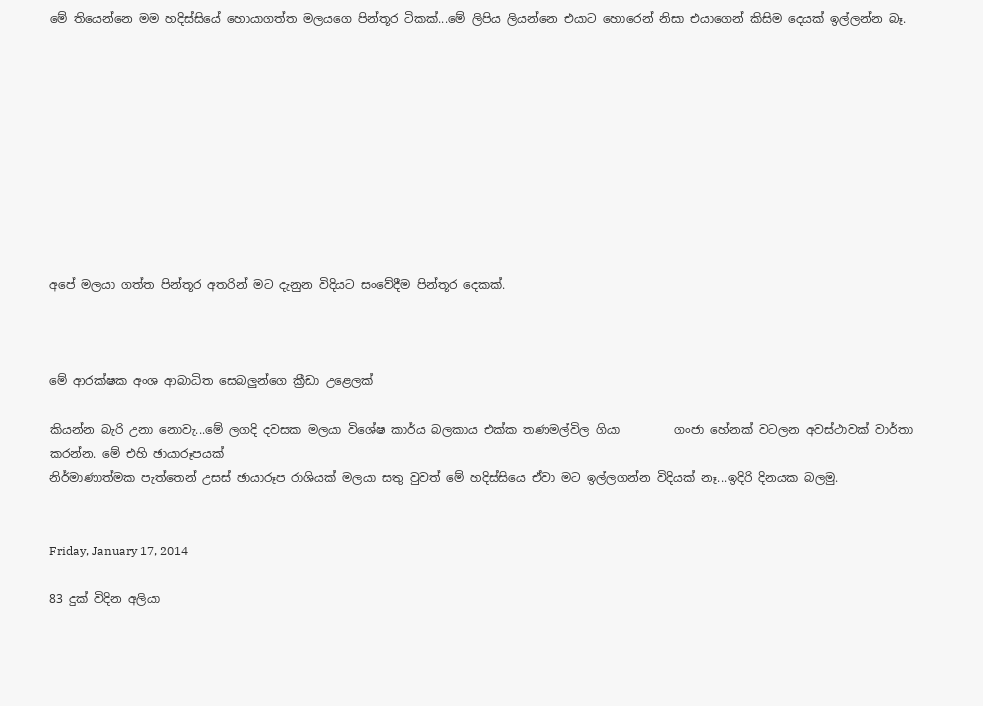මේ තියෙන්නෙ මම හදිස්සියේ හොයාගත්ත මලයගෙ පින්තූර ටිකක්...මේ ලිපිය ලියන්නෙ එයාට හොරෙන් නිසා එයාගෙන් කිසිම දෙයක් ඉල්ලන්න බෑ.










අපේ මලයා ගත්ත පින්තූර අතරින් මට දැනුන විදියට සංවේදීම පින්තූර දෙකක්.



මේ ආරක්ෂක අංශ ආබාධිත සෙබලුන්ගෙ ක්‍රීඩා උළෙලක්

කියන්න බැරි උනා නොවැ...මේ ලගදි දවසක මලයා විශේෂ කාර්ය බලකාය එක්ක තණමල්විල ගියා         ගංජා හේනක් වටලන අවස්ථාවක් වාර්තා කරන්න. මේ එහි ඡායාරූපයක්
නිර්මාණාත්මක පැත්තෙන් උසස් ඡායාරූප රාශියක් මලයා සතු වුවත් මේ හදිස්සියෙ ඒවා මට ඉල්ලගන්න විදියක් නෑ...ඉදිරි දිනයක බලමු.


Friday, January 17, 2014

83 දුක් විදින අලියා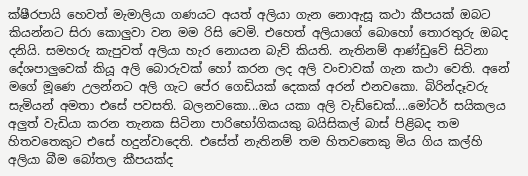ක්ෂීරපායි හෙවත් මැමාලියා ගණයට අයත් අලියා ගැන නොඇසූ කථා කීපයක් ඔබට කියන්නට සිරා කොලුවා වන මම රිසි වෙමි. එහෙත් අලියාගේ බොහෝ තොරතුරු ඔබද දනියි. සමහරු කැපුවත් අලියා හැර නොයන බැව් කියති. නැතිනම් ආණ්ඩුවේ සිටිනා දේශපාලුවෙක් කියූ අලි බොරුවක් හෝ කරන ලද අලි වංචාවක් ගැන කථා වෙති. අනේ මගේ මූණෙ උලන්නට අලි ගැට පේර ගෙඩියක් දෙකක් අරන් එනවකො. බිරින්දෑවරු සැමියන් අමතා එසේ පවසති. බලනවකො...ඔය යකා අලි වැඩ්ඩෙක්....මෝටර් සයිකලය අලුත් වැඩියා කරන තැනක සිටිනා පාරිභෝගිකයකු බයිසිකල් බාස් පිළිබද තම හිතවතෙකුට එසේ හදුන්වාදෙති. එසේත් නැතිනම් තම හිතවතෙකු මිය ගිය කල්හි අලියා බීම බෝතල කීපයක්ද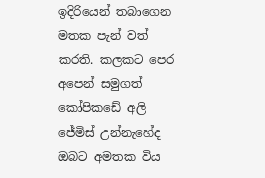ඉදිරියෙන් තබාගෙන මතක පැන් වත් කරති. කලකට පෙර අපෙන් සමුගත් කෝපිකඩේ අලි ජේමිස් උන්නැහේද ඔබට අමතක විය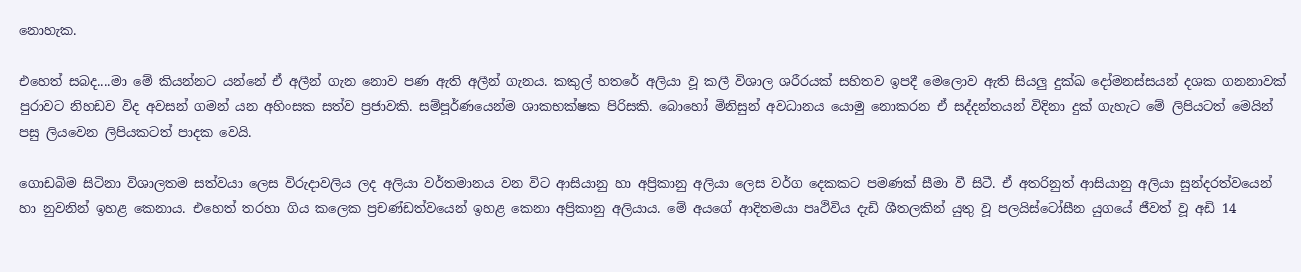නොහැක.

එහෙත් සබද....මා මේ කියන්නට යන්නේ ඒ අලීන් ගැන නොව පණ ඇති අලීන් ගැනය. කකුල් හතරේ අලියා වූ කලී විශාල ශරීරයක් සහිතව ඉපදී මෙලොව ඇති සියලු දුක්ඛ දෝමනස්සයන් දශක ගනනාවක් පුරාවට නිහඩව විද අවසන් ගමන් යන අහිංසක සත්ව ප්‍රජාවකි. සම්පූර්ණයෙන්ම ශාකභක්ෂක පිරිසකි. බොහෝ මිනිසුන් අවධානය යොමු නොකරන ඒ සද්දන්තයන් විදිනා දුක් ගැහැට මේ ලිපියටත් මෙයින් පසු ලියවෙන ලිපියකටත් පාදක වෙයි.

ගොඩබිම සිටිනා විශාලතම සත්වයා ලෙස විරුදාවලිය ලද අලියා වර්තමානය වන විට ආසියානු හා අප්‍රිකානු අලියා ලෙස වර්ග දෙකකට පමණක් සීමා වී සිටී. ඒ අතරිනුත් ආසියානු අලියා සුන්දරත්වයෙන් හා නුවනින් ඉහළ කෙනාය. එහෙත් තරහා ගිය කලෙක ප්‍රචණ්ඩත්වයෙන් ඉහළ කෙනා අප්‍රිකානු අලියාය. මේ අයගේ ආදිතමයා පෘථිවිය දැඩි ශීතලකින් යුතු වූ පලයිස්ටෝසීන යුගයේ ජීවත් වූ අඩි 14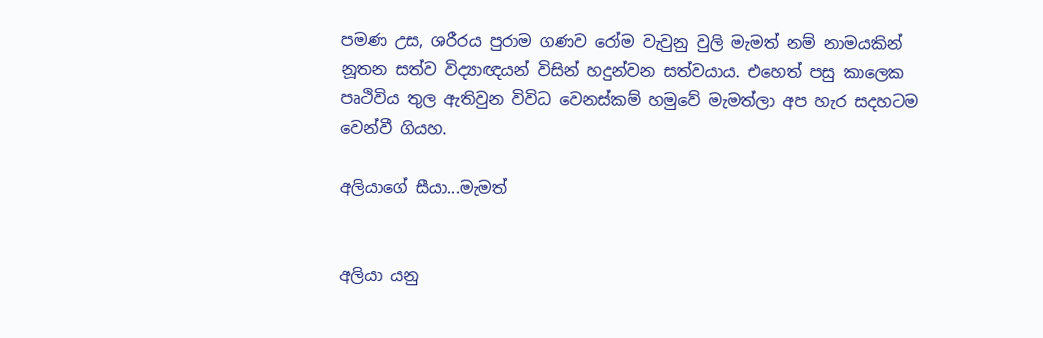පමණ උස, ශරීරය පුරාම ගණව රෝම වැවුනු වුලි මැමත් නම් නාමයකින් නූතන සත්ව විද්‍යාඥයන් විසින් හදුන්වන සත්වයාය. එහෙත් පසු කාලෙක පෘථිවිය තුල ඇතිවුන විවිධ වෙනස්කම් හමුවේ මැමත්ලා අප හැර සදහටම වෙන්වී ගියහ.

අලියාගේ සීයා...මැමත්


අලියා යනු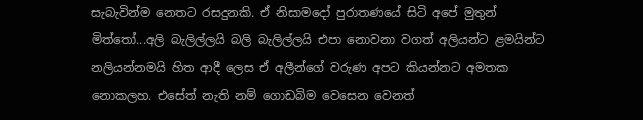සැබැවින්ම නෙතට රසදුනකි. ඒ නිසාමදෝ පුරාතණයේ සිටි අපේ මුතුන් මිත්තෝ...අලි බැලිල්ලයි බලි බැලිල්ලයි එපා නොවනා වගත් අලියන්ට ළමයින්ට නලියන්නමයි හිත ආදී ලෙස ඒ අලීන්ගේ වරුණ අපට කියන්නට අමතක නොකලහ. එසේත් නැති නම් ගොඩබිම වෙසෙන වෙනත්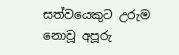සත්වයෙකුට උරුම නොවූ අපූරු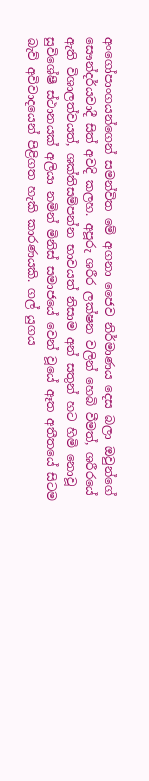අංගෝපාංගයන්ගෙන් සමන්විත මේ අගනා ජෛව නිර්මාණය දෙස බලා ඔවුන්ගේ සෞන්දර්යවාදී සිත් අවදි කලහ. අපූරු ශරීර ලක්ෂන වලින් හෙබි වීමත්, ශරීරයේ ඇති විශාලත්වයත්, ශක්තිසම්පන්න භාවයත් නිසාම අන් සතුන් හට හිමි නොවූ සුවිශේෂී ස්ථානයක් අලියා නමින් මිනිස් සමාජයේ වෙන් වූයේ ඈත අතීතයේ සිටම බැව් අවිවාදයෙන් පිළිගත හැකි කාරණයකි. ගල් යුගය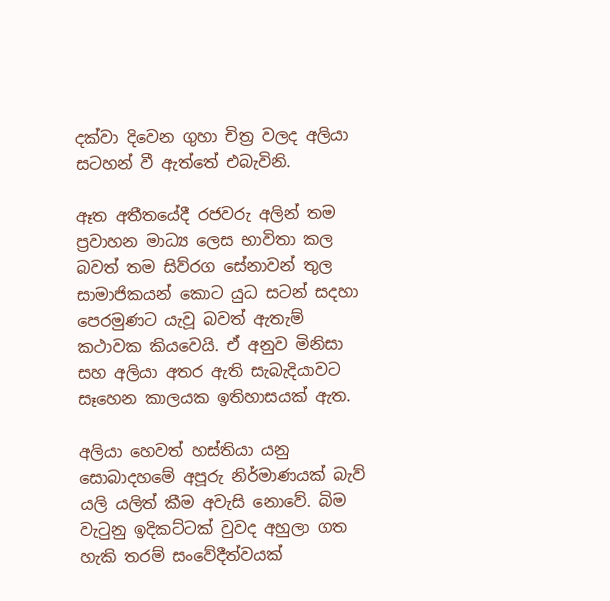දක්වා දිවෙන ගුහා චිත්‍ර වලද අලියා සටහන් වී ඇත්තේ එබැවිනි.

ඈත අතීතයේදී රජවරු අලින් තම ප්‍රවාහන මාධ්‍ය ලෙස භාවිතා කල බවත් තම සිව්රග සේනාවන් තුල සාමාජිකයන් කොට යුධ සටන් සදහා පෙරමුණට යැවූ බවත් ඇතැම් කථාවක කියවෙයි. ඒ අනුව මිනිසා සහ අලියා අතර ඇති සැබැදියාවට සෑහෙන කාලයක ඉතිහාසයක් ඇත.

අලියා හෙවත් හස්තියා යනු සොබාදහමේ අපූරු නිර්මාණයක් බැව් යලි යලිත් කීම අවැසි නොවේ. බිම වැටුනු ඉදිකට්ටක් වුවද අහුලා ගත හැකි තරම් සංවේදීත්වයක්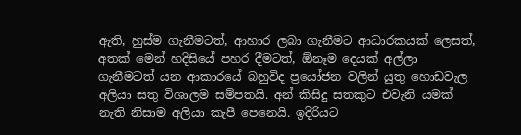ඇති, හුස්ම ගැනීමටත්, ආහාර ලබා ගැනීමට ආධාරකයක් ලෙසත්, අතක් මෙන් හදිසියේ පහර දීමටත්, ඕනෑම දෙයක් අල්ලා ගැනීමටත් යන ආකාරයේ බහුවිද ප්‍රයෝජන වලින් යුතු හොඩවැල අලියා සතු විශාලම සම්පතයි. අන් කිසිදු සතකුට එවැනි යමක් නැති නිසාම අලියා කැපී පෙනෙයි. ඉදිරියට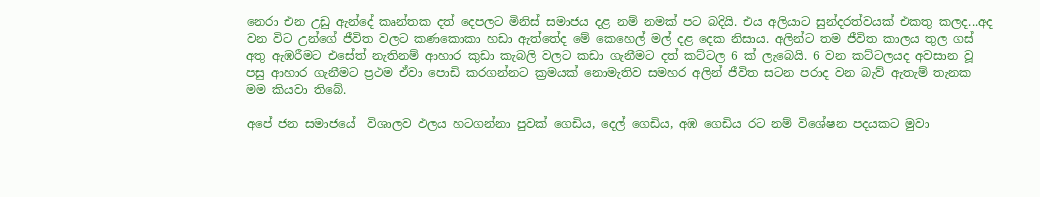නෙරා එන උඩු ඇන්දේ කෘන්තක දත් දෙපලට මිනිස් සමාජය දළ නම් නමක් පට බදියි. එය අලියාට සුන්දරත්වයක් එකතු කලද...අද වන විට උන්ගේ ජීවිත වලට කණකොකා හඩා ඇත්තේද මේ කෙහෙල් මල් දළ දෙක නිසාය. අලින්ට තම ජීවිත කාලය තුල ගස් අතු ඇඹරීමට එසේත් නැතිනම් ආහාර කුඩා කැබලි වලට කඩා ගැනීමට දත් කට්ටල 6 ක් ලැබෙයි. 6 වන කට්ටලයද අවසාන වූ පසු ආහාර ගැනීමට ප්‍රථම ඒවා පොඩි කරගන්නට ක්‍රමයක් නොමැතිව සමහර අලින් ජීවිත සටන පරාද වන බැව් ඇතැම් තැනක මම කියවා තිබේ.

අපේ ජන සමාජයේ  විශාලව ඵලය හටගන්නා පුවක් ගෙඩිය, දෙල් ගෙඩිය, අඹ ගෙඩිය රට නම් විශේෂන පදයකට මුවා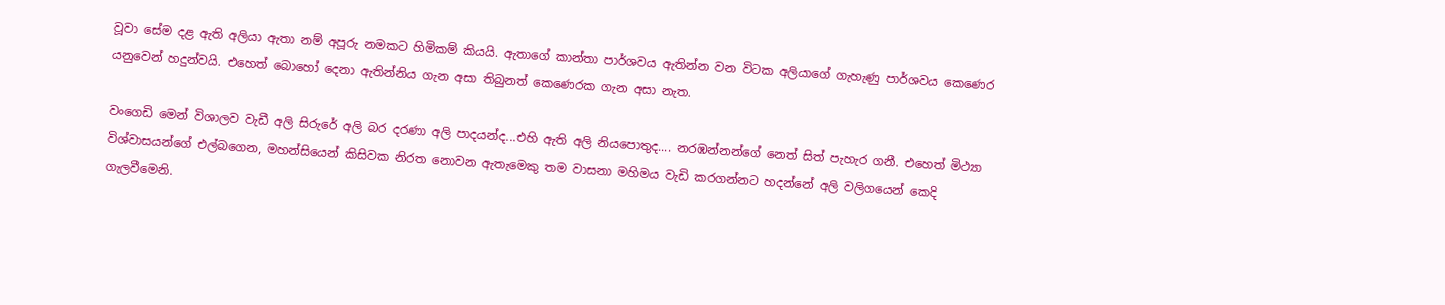වූවා සේම දළ ඇති අලියා ඇතා නම් අපූරු නමකට හිමිකම් කියයි. ඇතාගේ කාන්තා පාර්ශවය ඇතින්න වන විටක අලියාගේ ගැහැණු පාර්ශවය කෙණෙර යනුවෙන් හදුන්වයි. එහෙත් බොහෝ දෙනා ඇතින්නිය ගැන අසා තිබුනත් කෙණෙරක ගැන අසා නැත.

වංගෙඩි මෙන් විශාලව වැඩී අලි සිරුරේ අලි බර දරණා අලි පාදයන්ද...එහි ඇති අලි නියපොතුද.... නරඹන්නන්ගේ නෙත් සිත් පැහැර ගනී. එහෙත් මිථ්‍යා විශ්වාසයන්ගේ එල්බගෙන, මහන්සියෙන් කිසිවක නිරත නොවන ඇතැමෙකු තම වාසනා මහිමය වැඩි කරගන්නට හදන්නේ අලි වලිගයෙන් කෙදි ගැලවීමෙනි.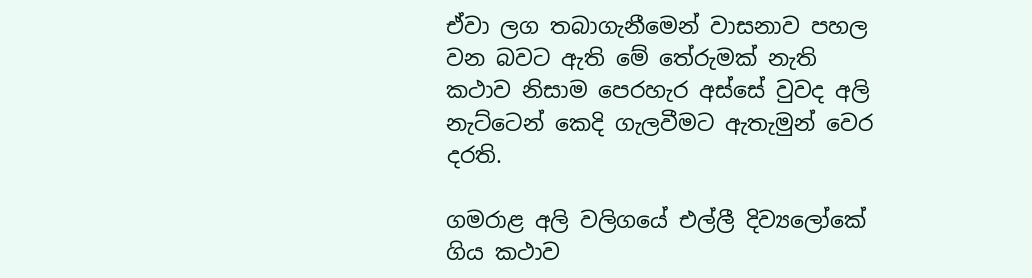ඒවා ලග තබාගැනීමෙන් වාසනාව පහල වන බවට ඇති මේ තේරුමක් නැති කථාව නිසාම පෙරහැර අස්සේ වුවද අලි නැට්ටෙන් කෙදි ගැලවීමට ඇතැමුන් වෙර දරති.

ගමරාළ අලි වලිගයේ එල්ලී දිව්‍යලෝකේ ගිය කථාව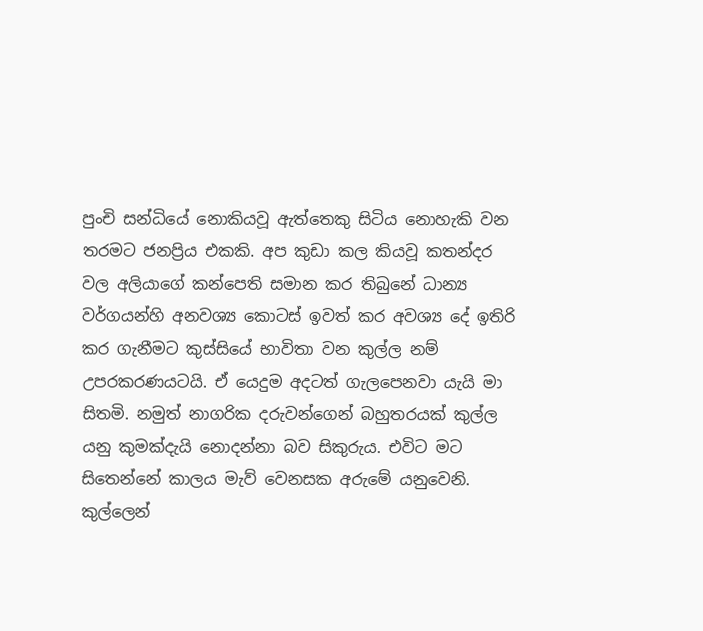පුංචි සන්ධියේ නොකියවූ ඇත්තෙකු සිටිය නොහැකි වන තරමට ජනප්‍රිය එකකි. අප කුඩා කල කියවූ කතන්දර වල අලියාගේ කන්පෙති සමාන කර තිබුනේ ධාන්‍ය වර්ගයන්හි අනවශ්‍ය කොටස් ඉවත් කර අවශ්‍ය දේ ඉතිරි කර ගැනීමට කුස්සියේ භාවිතා වන කුල්ල නම් උපරකරණයටයි. ඒ යෙදුම අදටත් ගැලපෙනවා යැයි මා සිතමි. නමුත් නාගරික දරුවන්ගෙන් බහුතරයක් කුල්ල යනු කුමක්දැයි නොදන්නා බව සිකුරුය. එවිට මට සිතෙන්නේ කාලය මැව් වෙනසක අරුමේ යනුවෙනි. කුල්ලෙන්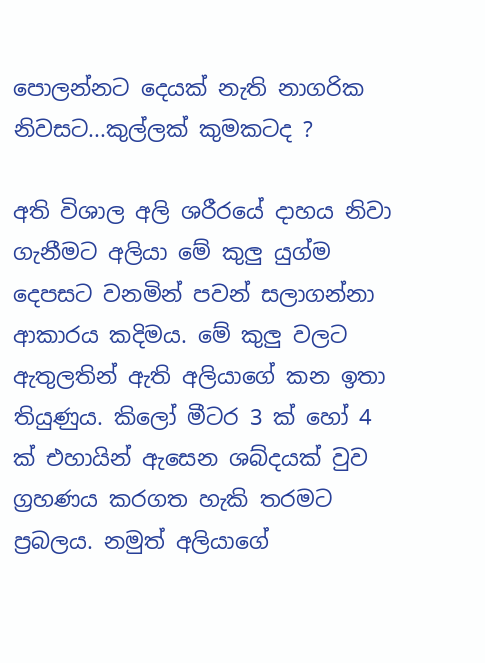පොලන්නට දෙයක් නැති නාගරික නිවසට...කුල්ලක් කුමකටද ?

අති විශාල අලි ශරීරයේ දාහය නිවා ගැනීමට අලියා මේ කුලු යුග්ම දෙපසට වනමින් පවන් සලාගන්නා ආකාරය කදිමය. මේ කුලු වලට ඇතුලතින් ඇති අලියාගේ කන ඉතා තියුණුය. කිලෝ මීටර 3 ක් හෝ 4 ක් එහායින් ඇසෙන ශබ්දයක් වුව ග්‍රහණය කරගත හැකි තරමට ප්‍රබලය. නමුත් අලියාගේ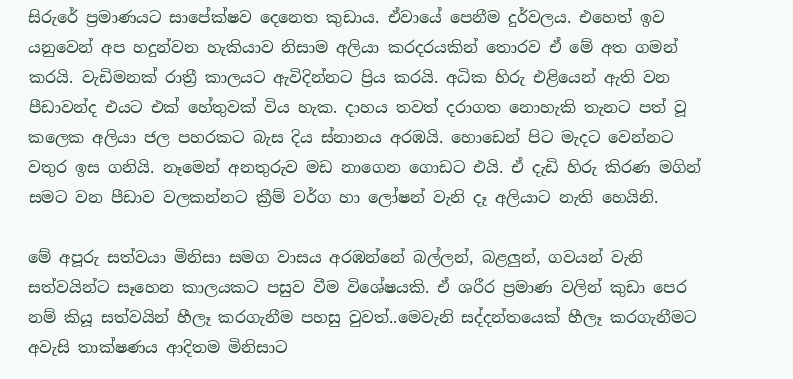සිරුරේ ප්‍රමාණයට සාපේක්ෂව දෙනෙත කුඩාය. ඒවායේ පෙනීම දුර්වලය. එහෙත් ඉව යනුවෙන් අප හදුන්වන හැකියාව නිසාම අලියා කරදරයකින් තොරව ඒ මේ අත ගමන් කරයි. වැඩිමනක් රාත්‍රී කාලයට ඇවිදින්නට ප්‍රිය කරයි. අධික හිරු එළියෙන් ඇති වන පීඩාවන්ද එයට එක් හේතුවක් විය හැක. දාහය තවත් දරාගත නොහැකි තැනට පත් වූ කලෙක අලියා ජල පහරකට බැස දිය ස්නානය අරඹයි. හොඩෙන් පිට මැදට වෙන්නට වතුර ඉස ගනියි. නෑමෙන් අනතුරුව මඩ නාගෙන ගොඩට එයි. ඒ දැඩි හිරු කිරණ මගින් සමට වන පීඩාව වලකන්නට ක්‍රීම් වර්ග හා ලෝෂන් වැනි දෑ අලියාට නැති හෙයිනි.

මේ අපූරු සත්වයා මිනිසා සමග වාසය අරඹන්නේ බල්ලන්, බළලුන්, ගවයන් වැනි සත්වයින්ට සෑහෙන කාලයකට පසුව වීම විශේෂයකි. ඒ ශරීර ප්‍රමාණ වලින් කුඩා පෙර නම් කියූ සත්වයින් හීලෑ කරගැනීම පහසු වුවත්..මෙවැනි සද්දන්තයෙක් හීලෑ කරගැනීමට අවැසි තාක්ෂණය ආදිතම මිනිසාට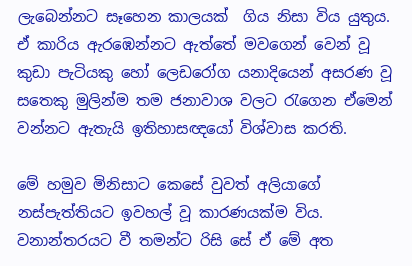ලැබෙන්නට සෑහෙන කාලයක්  ගිය නිසා විය යුතුය. ඒ කාරිය ඇරඹෙන්නට ඇත්තේ මවගෙන් වෙන් වූ කුඩා පැටියකු හෝ ලෙඩරෝග යනාදියෙන් අසරණ වූ සතෙකු මුලින්ම තම ජනාවාශ වලට රැගෙන ඒමෙන් වන්නට ඇතැයි ඉතිහාසඥයෝ විශ්වාස කරති.

මේ හමුව මිනිසාට කෙසේ වුවත් අලියාගේ නස්පැත්තියට ඉවහල් වූ කාරණයක්ම විය. වනාන්තරයට වී තමන්ට රිසි සේ ඒ මේ අත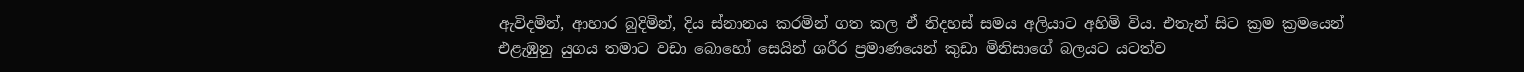ඇවිදමින්, ආහාර බුදිමින්, දිය ස්නානය කරමින් ගත කල ඒ නිදහස් සමය අලියාට අහිමි විය. එතැන් සිට ක්‍රම ක්‍රමයෙන් එළැඹුනු යුගය තමාට වඩා බොහෝ සෙයින් ශරීර ප්‍රමාණයෙන් කුඩා මිනිසාගේ බලයට යටත්ව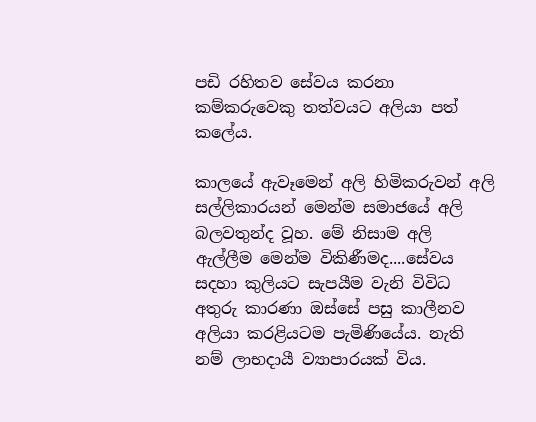පඩි රහිතව සේවය කරනා කම්කරුවෙකු තත්වයට අලියා පත් කලේය.

කාලයේ ඇවෑමෙන් අලි හිමිකරුවන් අලි සල්ලිකාරයන් මෙන්ම සමාජයේ අලි බලවතුන්ද වූහ. මේ නිසාම අලි ඇල්ලීම මෙන්ම විකිණීමද....සේවය සදහා කුලියට සැපයීම වැනි විවිධ අතුරු කාරණා ඔස්සේ පසු කාලීනව අලියා කරළියටම පැමිණියේය. නැති නම් ලාභදායී ව්‍යාපාරයක් විය.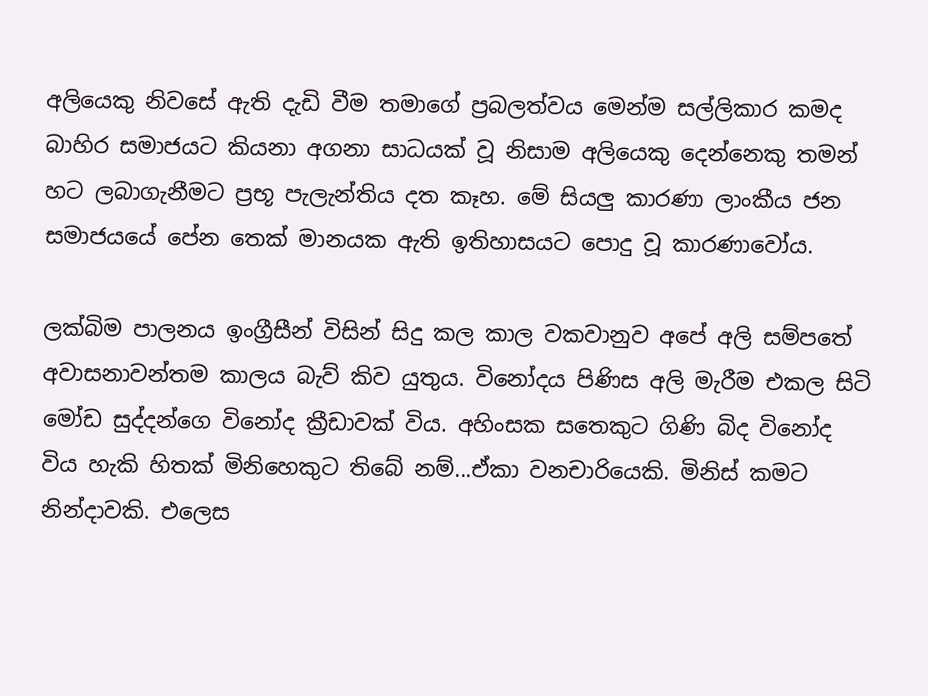අලියෙකු නිවසේ ඇති දැඩි වීම තමාගේ ප්‍රබලත්වය මෙන්ම සල්ලිකාර කමද බාහිර සමාජයට කියනා අගනා සාධයක් වූ නිසාම අලියෙකු දෙන්නෙකු තමන් හට ලබාගැනීමට ප්‍රභූ පැලැන්තිය දත කෑහ. මේ සියලු කාරණා ලාංකීය ජන සමාජයයේ පේන තෙක් මානයක ඇති ඉතිහාසයට පොදු වූ කාරණාවෝය.

ලක්බිම පාලනය ඉංග්‍රීසීන් විසින් සිදු කල කාල වකවානුව අපේ අලි සම්පතේ අවාසනාවන්තම කාලය බැව් කිව යුතුය. විනෝදය පිණිස අලි මැරීම එකල සිටි මෝඩ සුද්දන්ගෙ විනෝද ක්‍රීඩාවක් විය. අහිංසක සතෙකුට ගිණි බිද විනෝද විය හැකි හිතක් මිනිහෙකුට තිබේ නම්...ඒකා වනචාරියෙකි. මිනිස් කමට නින්දාවකි. එලෙස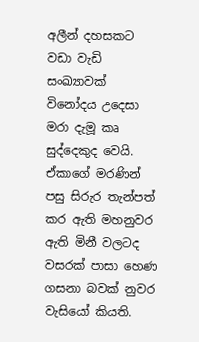අලීන් දහසකට වඩා වැඩි සංඛ්‍යාවක් විනෝදය උදෙසා මරා දැමූ කෘ සුද්දෙකුද වෙයි. ඒකාගේ මරණින් පසු සිරුර තැන්පත් කර ඇති මහනුවර ඇති මිනී වලටද වසරක් පාසා හෙණ ගසනා බවක් නුවර වැසියෝ කියති.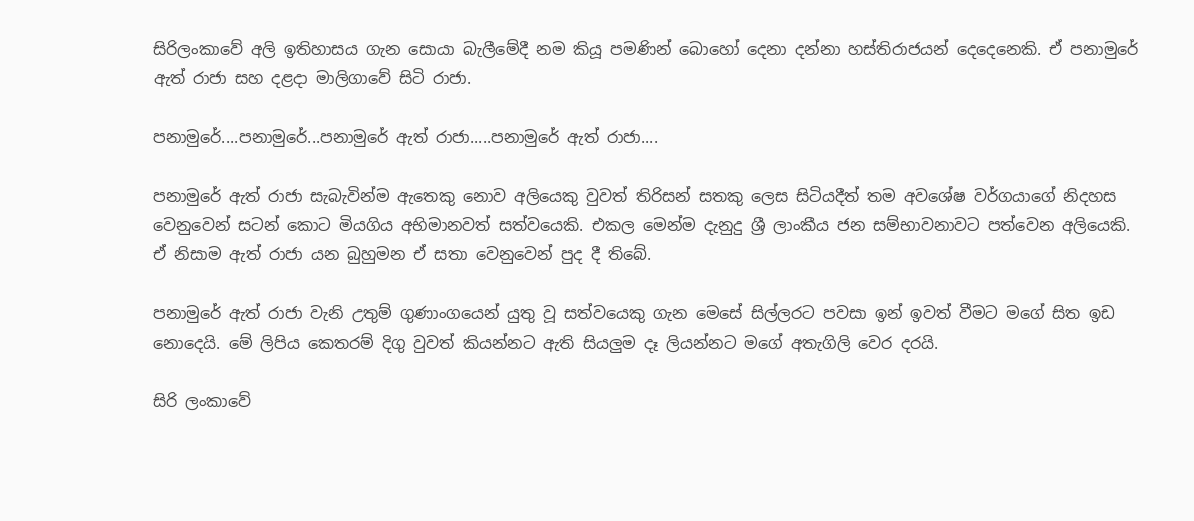සිරිලංකාවේ අලි ඉතිහාසය ගැන සොයා බැලීමේදී නම කියූ පමණින් බොහෝ දෙනා දන්නා හස්තිරාජයන් දෙදෙනෙකි. ඒ පනාමුරේ ඇත් රාජා සහ දළදා මාලිගාවේ සිටි රාජා.

පනාමුරේ....පනාමුරේ...පනාමුරේ ඇත් රාජා.....පනාමුරේ ඇත් රාජා....

පනාමුරේ ඇත් රාජා සැබැවින්ම ඇතෙකු නොව අලියෙකු වුවත් තිරිසන් සතකු ලෙස සිටියදීත් තම අවශේෂ වර්ගයාගේ නිදහස වෙනුවෙන් සටන් කොට මියගිය අභිමානවත් සත්වයෙකි. එකල මෙන්ම දැනුදු ශ්‍රී ලාංකීය ජන සම්භාවනාවට පත්වෙන අලියෙකි. ඒ නිසාම ඇත් රාජා යන බුහුමන ඒ සතා වෙනුවෙන් පුද දී තිබේ.

පනාමුරේ ඇත් රාජා වැනි උතුම් ගුණාංගයෙන් යුතු වූ සත්වයෙකු ගැන මෙසේ සිල්ලරට පවසා ඉන් ඉවත් වීමට මගේ සිත ඉඩ නොදෙයි. මේ ලිපිය කෙතරම් දිගු වුවත් කියන්නට ඇති සියලුම දෑ ලියන්නට මගේ අතැගිලි වෙර දරයි.

සිරි ලංකාවේ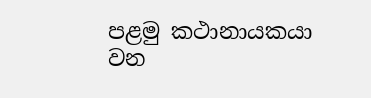පළමු කථානායකයා වන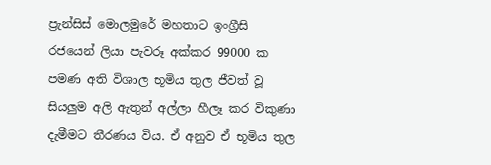ප්‍රැන්සිස් මොලමුරේ මහතාට ඉංග්‍රීසි රජයෙන් ලියා පැවරූ අක්කර 99000 ක පමණ අති විශාල භූමිය තුල ජීවත් වූ සියලුම අලි ඇතුන් අල්ලා හීලෑ කර විකුණා දැමීමට තීරණය විය. ඒ අනුව ඒ භූමිය තුල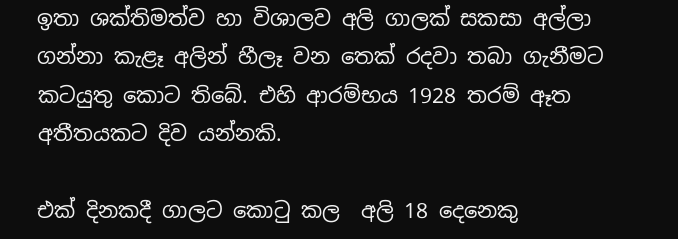ඉතා ශක්තිමත්ව හා විශාලව අලි ගාලක් සකසා අල්ලා ගන්නා කැළෑ අලින් හීලෑ වන තෙක් රදවා තබා ගැනීමට කටයුතු කොට තිබේ. එහි ආරම්භය 1928 තරම් ඈත අතීතයකට දිව යන්නකි.

එක් දිනකදී ගාලට කොටු කල  අලි 18 දෙනෙකු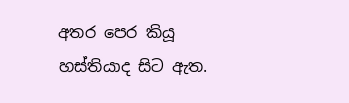අතර පෙර කියූ හස්තියාද සිට ඇත.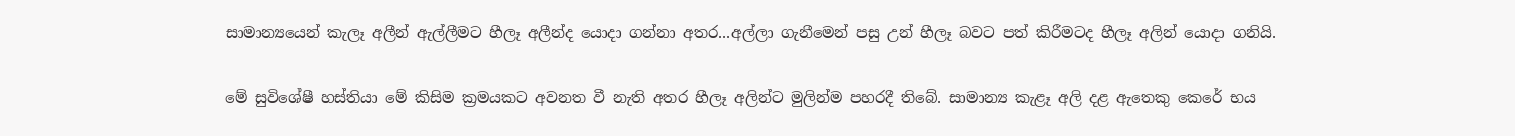සාමාන්‍යයෙන් කැලෑ අලීන් ඇල්ලීමට හීලෑ අලීන්ද යොදා ගන්නා අතර...අල්ලා ගැනීමෙන් පසු උන් හීලෑ බවට පත් කිරීමටද හීලෑ අලින් යොදා ගනියි.

මේ සුවිශේෂී හස්තියා මේ කිසිම ක්‍රමයකට අවනත වී නැති අතර හීලෑ අලින්ට මුලින්ම පහරදී තිබේ. සාමාන්‍ය කැළෑ අලි දළ ඇතෙකු කෙරේ භය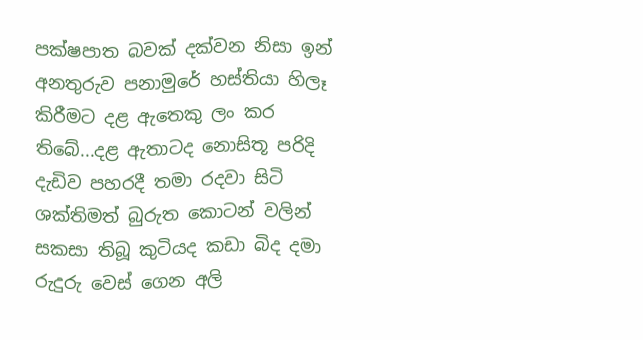පක්ෂපාත බවක් දක්වන නිසා ඉන් අනතුරුව පනාමුරේ හස්තියා හිලෑ කිරීමට දළ ඇතෙකු ලං කර තිබේ...දළ ඇතාටද නොසිතූ පරිදි දැඩිව පහරදී තමා රදවා සිටි ශක්තිමත් බුරුත කොටන් වලින් සකසා තිබූ කුටියද කඩා බිද දමා රුදුරු වෙස් ගෙන අලි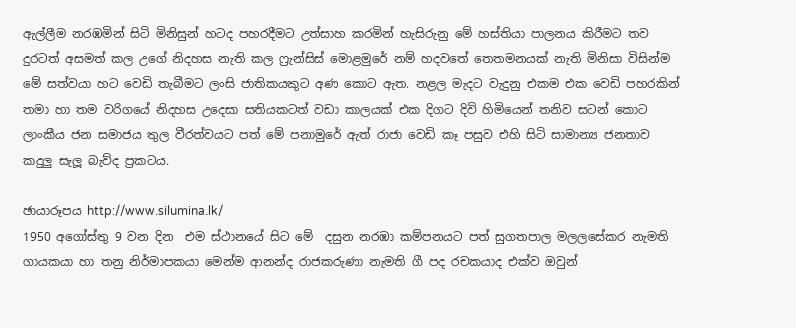ඇල්ලීම නරඹමින් සිටි මිනිසුන් හටද පහරදීමට උත්සාහ කරමින් හැසිරුනු මේ හස්තියා පාලනය කිරීමට තව දුරටත් අසමත් කල උගේ නිදහස නැති කල ෆ්‍රැන්සිස් මොළමුරේ නම් හදවතේ තෙතමනයක් නැති මිනිසා විසින්ම මේ සත්වයා හට වෙඩි තැබීමට ලංසි ජාතිකයකුට අණ කොට ඇත. නළල මැදට වැදුනු එකම එක වෙඩි පහරකින් තමා හා තම වරිගයේ නිදහස උදෙසා සතියකටත් වඩා කාලයක් එක දිගට දිවි හිමියෙන් තනිව සටන් කොට ලාංකීය ජන සමාජය තුල වීරත්වයට පත් මේ පනාමුරේ ඇත් රාජා වෙඩි කෑ පසුව එහි සිටි සාමාන්‍ය ජනතාව කදුලු සැලූ බැව්ද ප්‍රකටය.

ඡායාරූපය http://www.silumina.lk/
1950 අගෝස්තු 9 වන දින  එම ස්ථානයේ සිට මේ  දසුන නරඹා කම්පනයට පත් සුගතපාල මලලසේකර නැමති ගායකයා හා තනු නිර්මාපකයා මෙන්ම ආනන්ද රාජකරුණා නැමති ගී පද රචකයාද එක්ව ඔවුන්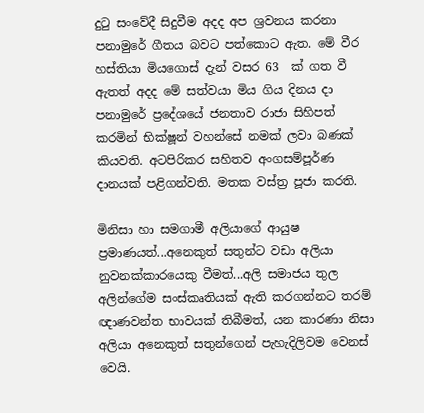දුටු සංවේදී සිදුවීම අදද අප ශ්‍රවනය කරනා පනාමුරේ ගීතය බවට පත්කොට ඇත. මේ වීර හස්තියා මියගොස් දැන් වසර 63  ක් ගත වී ඇතත් අදද මේ සත්වයා මිය ගිය දිනය දා  පනාමුරේ ප්‍රදේශයේ ජනතාව රාජා සිහිපත් කරමින් භික්ෂූන් වහන්සේ නමක් ලවා බණක් කියවති. අටපිරිකර සහිතව අංගසම්පූර්ණ දානයක් පළිගන්වති. මතක වස්ත්‍ර පූජා කරති.

මිනිසා හා සමගාමී අලියාගේ ආයුෂ ප්‍රමාණයත්...අනෙකුත් සතුන්ට වඩා අලියා නුවනක්කාරයෙකු වීමත්...අලි සමාජය තුල අලින්ගේම සංස්කෘතියක් ඇති කරගන්නට තරම් ඥාණවන්ත භාවයක් තිබීමත්, යන කාරණා නිසා අලියා අනෙකුත් සතුන්ගෙන් පැහැදිලිවම වෙනස් වෙයි.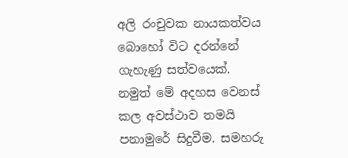අලි රංචුවක නායකත්වය බොහෝ විට දරන්නේ ගැහැණු සත්වයෙක්. නමුත් මේ අදහස වෙනස් කල අවස්ථාව තමයි පනාමුරේ සිදුවීම. සමහරු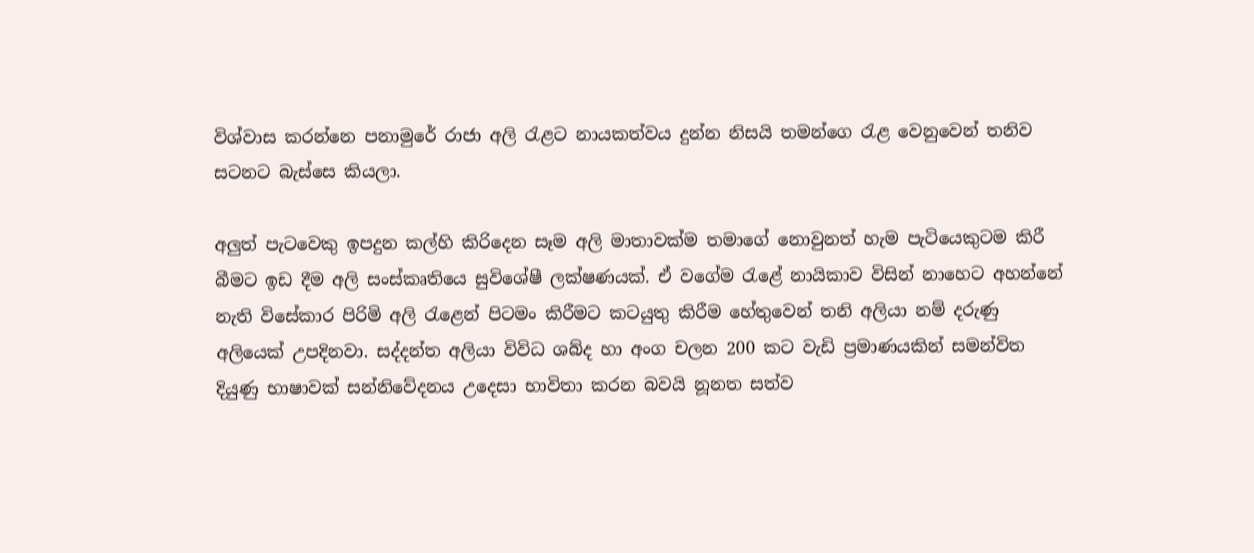විශ්වාස කරන්නෙ පනාමුරේ රාජා අලි රැළට නායකත්වය දුන්න නිසයි තමන්ගෙ රැළ වෙනුවෙන් තනිව සටනට බැස්සෙ කියලා.

අලුත් පැටවෙකු ඉපදුන කල්හි කිරිදෙන සෑම අලි මාතාවක්ම තමාගේ නොවුනත් හැම පැටියෙකුටම කිරී බීමට ඉඩ දීම අලි සංස්කෘතියෙ සුවිශේෂී ලක්ෂණයක්. ඒ වගේම රැළේ නායිකාව විසින් නාහෙට අහන්නේ නැති විසේකාර පිරිමි අලි රැළෙන් පිටමං කිරීමට කටයුතු කිරීම හේතුවෙන් තනි අලියා නම් දරුණු අලියෙක් උපදිනවා. සද්දන්ත අලියා විවිධ ශබ්ද හා අංග චලන 200 කට වැඩි ප්‍රමාණයකින් සමන්විත දියුණු භාෂාවක් සන්නිවේදනය උදෙසා භාවිතා කරන බවයි නූනත සත්ව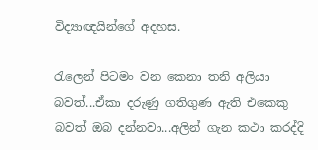විද්‍යාඥයින්ගේ අදහස.

රැලෙන් පිටමං වන කෙනා තනි අලියා බවත්...ඒකා දරුණු ගතිගුණ ඇති එකෙකු බවත් ඔබ දන්නවා...අලින් ගැන කථා කරද්දි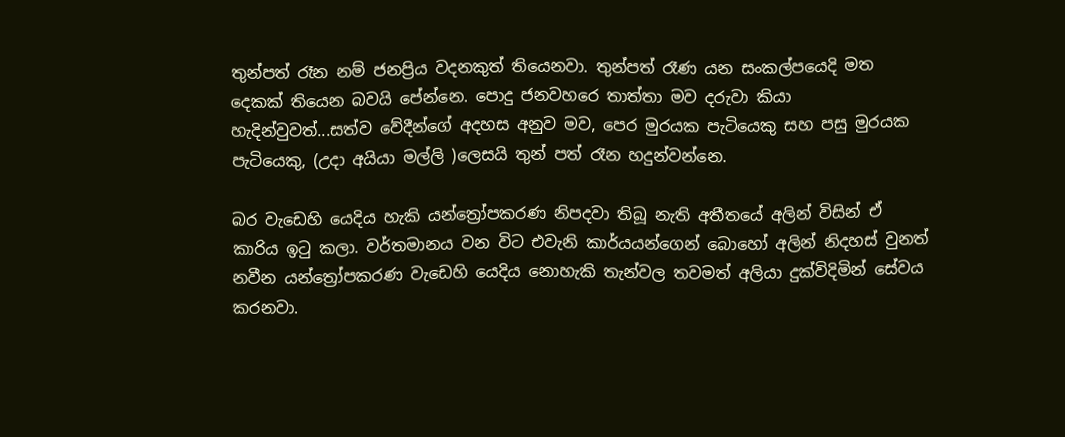තුන්පත් රෑන නම් ජනප්‍රිය වදනකුත් තියෙනවා. තුන්පත් රෑණ යන සංකල්පයෙදි මත දෙකක් තියෙන බවයි පේන්නෙ. පොදු ජනවහරෙ තාත්තා මව දරුවා කියා හැදින්වුවත්...සත්ව වේදීන්ගේ අදහස අනුව මව, පෙර මුරයක පැටියෙකු සහ පසු මුරයක පැටියෙකු, (උදා අයියා මල්ලි )ලෙසයි තුන් පත් රෑන හදුන්වන්නෙ.

බර වැඩෙහි යෙදිය හැකි යන්ත්‍රෝපකරණ නිපදවා තිබූ නැති අතීතයේ අලින් විසින් ඒ කාරිය ඉටු කලා. වර්තමානය වන විට එවැනි කාර්යයන්ගෙන් බොහෝ අලින් නිදහස් වුනත් නවීන යන්ත්‍රෝපකරණ වැඩෙහි යෙදිය නොහැකි තැන්වල තවමත් අලියා දුක්විදිමින් සේවය කරනවා.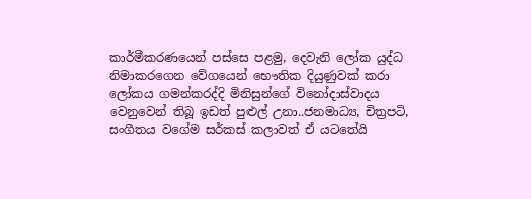කාර්මීකරණයෙන් පස්සෙ පළමු, දෙවැනි ලෝක යුද්ධ නිමාකරගෙන වේගයෙන් භෞතික දියුණුවක් කරා ලෝකය ගමන්කරද්දි මිනිසුන්ගේ විනෝදාස්වාදය වෙනුවෙන් තිබූ ඉඩත් පුළුල් උනා..ජනමාධ්‍ය, චිත්‍රපටි, සංගීතය වගේම සර්කස් කලාවත් ඒ යටතේයි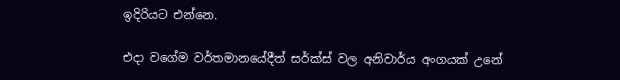ඉදිරියට එන්නෙ.

එදා වගේම වර්තමානයේදීත් සර්ක්ස් වල අනිවාර්ය අංගයක් උනේ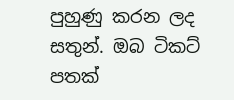පුහුණු කරන ලද සතුන්. ඔබ ටිකට් පතක්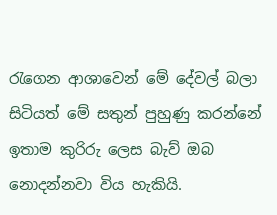රැගෙන ආශාවෙන් මේ දේවල් බලා සිටියත් මේ සතුන් පුහුණු කරන්නේ ඉතාම කුරිරු ලෙස බැව් ඔබ නොදන්නවා විය හැකියි.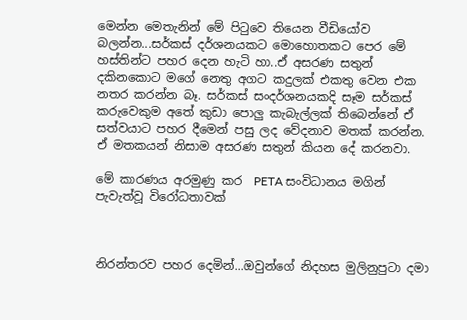මෙන්න මෙතැනින් මේ පිටුවෙ තියෙන වීඩියෝව බලන්න...සර්කස් දර්ශනයකට මොහොතකට පෙර මේ හස්තින්ට පහර දෙන හැටි හා..ඒ අසරණ සතුන් දකිනකොට මගේ නෙතු අගට කදුලක් එකතු වෙන එක නතර කරන්න බෑ. සර්කස් සංදර්ශනයකදි සෑම සර්කස් කරුවෙකුම අතේ කුඩා පොලු කැබැල්ලක් තිබෙන්නේ ඒ සත්වයාට පහර දීමෙන් පසු ලද වේදනාව මතක් කරන්න. ඒ මතකයන් නිසාම අසරණ සතුන් කියන දේ කරනවා.

මේ කාරණය අරමුණු කර  PETA සංවිධානය මගින් පැවැත්වූ විරෝධතාවක්



නිරන්තරව පහර දෙමින්...ඔවුන්ගේ නිදහස මුලිනුපුටා දමා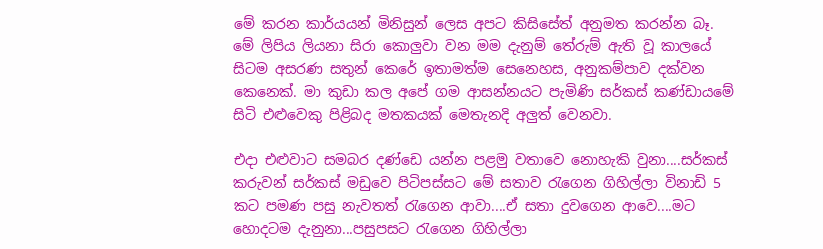මේ කරන කාර්යයන් මිනිසුන් ලෙස අපට කිසිසේත් අනුමත කරන්න බෑ. මේ ලිපිය ලියනා සිරා කොලුවා වන මම දැනුම් තේරුම් ඇති වූ කාලයේ සිටම අසරණ සතුන් කෙරේ ඉතාමත්ම සෙනෙහස, අනුකම්පාව දක්වන කෙනෙක්. මා කුඩා කල අපේ ගම ආසන්නයට පැමිණි සර්කස් කණ්ඩායමේ සිටි එළුවෙකු පිළිබද මතකයක් මෙතැනදි අලුත් වෙනවා.

එදා එළුවාට සමබර දණ්ඩෙ යන්න පළමු වතාවෙ නොහැකි වුනා....සර්කස් කරුවන් සර්කස් මඩුවෙ පිටිපස්සට මේ සතාව රැගෙන ගිහිල්ලා විනාඩි 5 කට පමණ පසු නැවතත් රැගෙන ආවා....ඒ සතා දුවගෙන ආවෙ....මට හොදටම දැනුනා...පසුපසට රැගෙන ගිහිල්ලා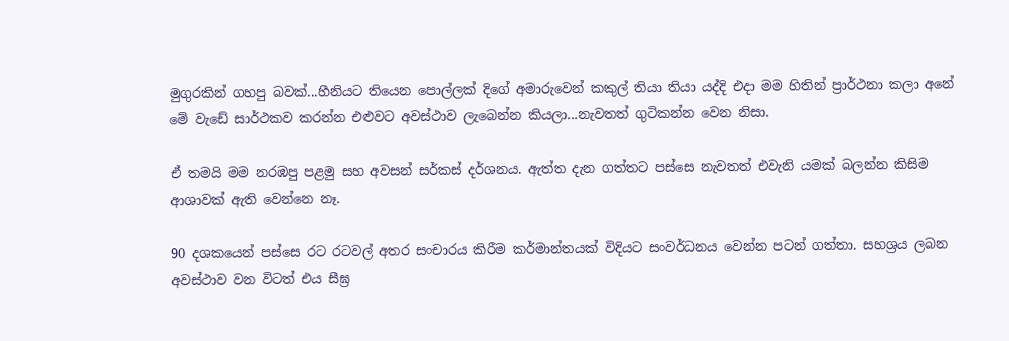මුගුරකින් ගහපු බවක්...හීනියට තියෙන පොල්ලක් දිගේ අමාරුවෙන් කකුල් තියා තියා යද්දි එදා මම හිතින් ප්‍රාර්ථනා කලා අනේ මේ වැඩේ සාර්ථකව කරන්න එළුවට අවස්ථාව ලැබෙන්න කියලා...නැවතත් ගුටිකන්න වෙන නිසා.

ඒ තමයි මම නරඹපු පළමු සහ අවසන් සර්කස් දර්ශනය. ඇත්ත දැන ගත්තට පස්සෙ නැවතත් එවැනි යමක් බලන්න කිසිම ආශාවක් ඇති වෙන්නෙ නෑ.

90 දශකයෙන් පස්සෙ රට රටවල් අතර සංචාරය කිරීම කර්මාන්තයක් විදියට සංවර්ධනය වෙන්න පටන් ගත්තා. සහශ්‍රය ලබන අවස්ථාව වන විටත් එය සීඝ්‍ර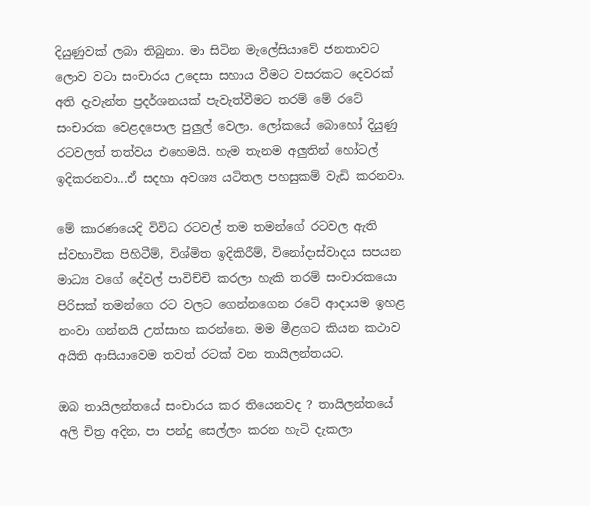දියුණුවක් ලබා තිබුනා. මා සිටින මැලේසියාවේ ජනතාවට ලොව වටා සංචාරය උදෙසා සහාය වීමට වසරකට දෙවරක්  අති දැවැන්ත ප්‍රදර්ශනයක් පැවැත්වීමට තරම් මේ රටේ සංචාරක වෙළදපොල පුලුල් වෙලා. ලෝකයේ බොහෝ දියුණු රටවලත් තත්වය එහෙමයි. හැම තැනම අලුතින් හෝටල් ඉදිකරනවා...ඒ සදහා අවශ්‍ය යටිතල පහසුකම් වැඩි කරනවා.

මේ කාරණයෙදි විවිධ රටවල් තම තමන්ගේ රටවල ඇති ස්වභාවික පිහිටීම්, විශ්මිත ඉදිකිරීම්, විනෝදාස්වාදය සපයන මාධ්‍ය වගේ දේවල් පාවිච්චි කරලා හැකි තරම් සංචාරකයො පිරිසක් තමන්ගෙ රට වලට ගෙන්නගෙන රටේ ආදායම ඉහළ නංවා ගන්නයි උත්සාහ කරන්නෙ. මම මීළගට කියන කථාව අයිති ආසියාවෙම තවත් රටක් වන තායිලන්තයට.

ඔබ තායිලන්තයේ සංචාරය කර තියෙනවද ? තායිලන්තයේ අලි චිත්‍ර අදින, පා පන්දු සෙල්ලං කරන හැටි දැකලා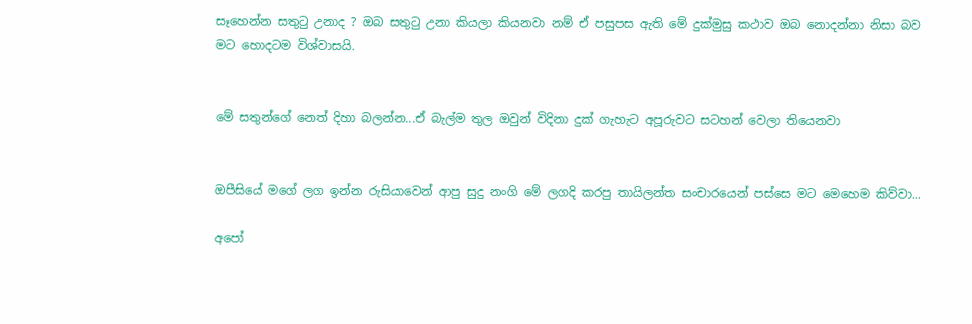සෑහෙන්න සතුටු උනාද ? ඔබ සතුටු උනා කියලා කියනවා නම් ඒ පසුපස ඇති මේ දුක්මුසු කථාව ඔබ නොදන්නා නිසා බව මට හොදටම විශ්වාසයි.


මේ සතුන්ගේ නෙත් දිහා බලන්න...ඒ බැල්ම තුල ඔවුන් විදිනා දුක් ගැහැට අපූරුවට සටහන් වෙලා තියෙනවා


ඔපීසියේ මගේ ලග ඉන්න රුසියාවෙන් ආපු සුදු නංගි මේ ලගදි කරපු තායිලන්ත සංචාරයෙන් පස්සෙ මට මෙහෙම කිව්වා...

අපෝ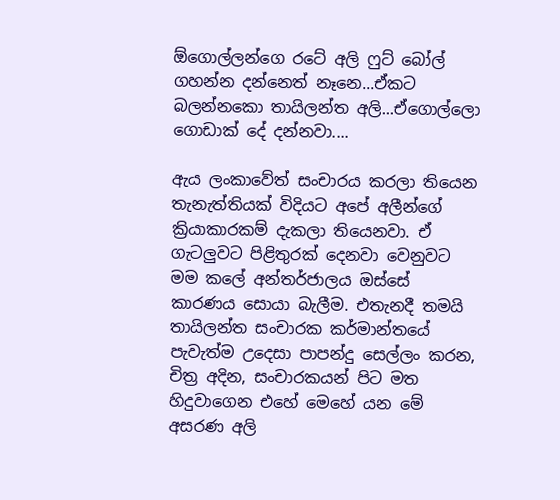ඕගොල්ලන්ගෙ රටේ අලි ෆුට් බෝල් ගහන්න දන්නෙත් නෑනෙ...ඒකට බලන්නකො තායිලන්ත අලි...ඒගොල්ලො ගොඩාක් දේ දන්නවා....

ඇය ලංකාවේත් සංචාරය කරලා තියෙන තැනැත්තියක් විදියට අපේ අලීන්ගේ ක්‍රියාකාරකම් දැකලා තියෙනවා. ඒ ගැටලුවට පිළිතුරක් දෙනවා වෙනුවට මම කලේ අන්තර්ජාලය ඔස්සේ කාරණය සොයා බැලීම. එතැනදී තමයි තායිලන්ත සංචාරක කර්මාන්තයේ පැවැත්ම උදෙසා පාපන්දු සෙල්ලං කරන, චිත්‍ර අදින, සංචාරකයන් පිට මත හිදුවාගෙන එහේ මෙහේ යන මේ අසරණ අලි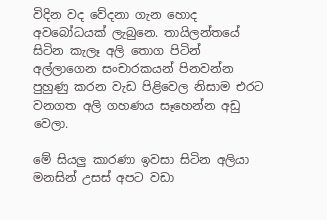විදින වද වේදනා ගැන හොද අවබෝධයක් ලැබුනෙ. තායිලන්තයේ සිටින කැලෑ අලි තොග පිටින් අල්ලාගෙන සංචාරකයන් පිනවන්න පුහුණු කරන වැඩ පිළිවෙල නිසාම එරට වනගත අලි ගහණය සෑහෙන්න අඩු වෙලා.

මේ සියලු කාරණා ඉවසා සිටින අලියා මනසින් උසස් අපට වඩා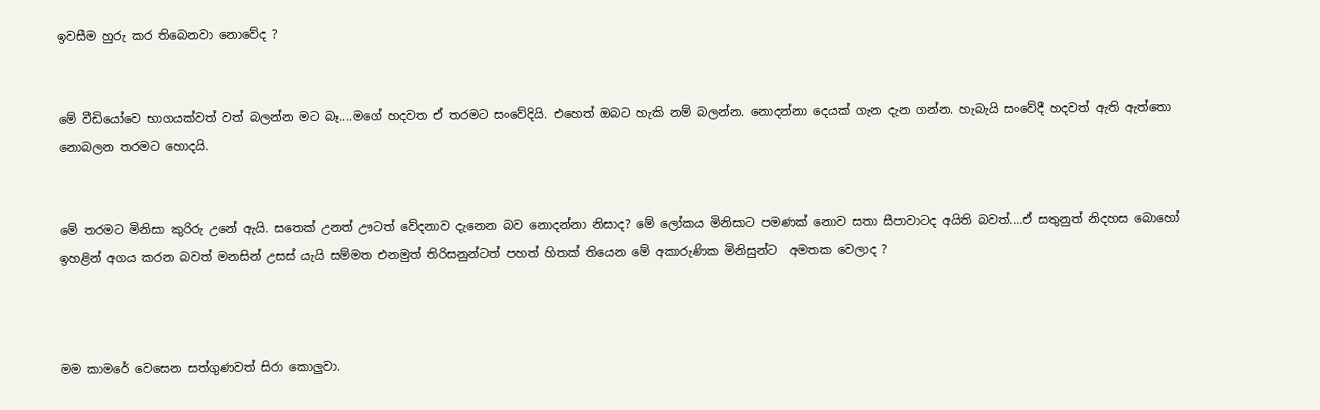ඉවසීම හුරු කර තිබෙනවා නොවේද ?


මේ වීඩියෝවෙ භාගයක්වත් වත් බලන්න මට බෑ....මගේ හදවත ඒ තරමට සංවේදියි. එහෙත් ඔබට හැකි නම් බලන්න. නොදන්නා දෙයක් ගැන දැන ගන්න. හැබැයි සංවේදී හදවත් ඇති ඇත්තො නොබලන තරමට හොදයි.


මේ තරමට මිනිසා කුරිරු උනේ ඇයි. සතෙක් උනත් ඌටත් වේදනාව දැනෙන බව නොදන්නා නිසාද? මේ ලෝකය මිනිසාට පමණක් නොව සතා සීපාවාටද අයිති බවත්....ඒ සතුනුත් නිදහස බොහෝ ඉහළින් අගය කරන බවත් මනසින් උසස් යැයි සම්මත එනමුත් තිරිසනුන්ටත් පහත් හිතක් තියෙන මේ අකාරුණික මිනිසුන්ට  අමතක වෙලාද ?



මම කාමරේ වෙසෙන සත්ගුණවත් සිරා කොලුවා.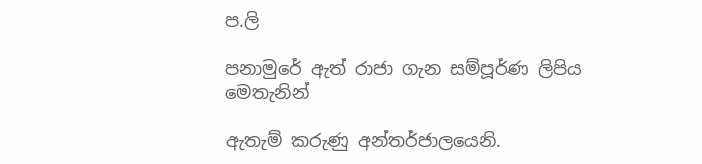ප.ලි

පනාමුරේ ඇත් රාජා ගැන සම්පූර්ණ ලිපිය මෙතැනින්

ඇතැම් කරුණු අන්තර්ජාලයෙනි.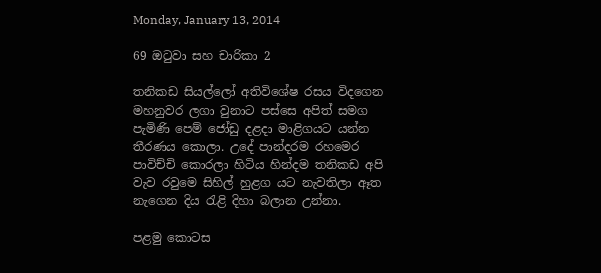Monday, January 13, 2014

69 ඔටුවා සහ චාරිකා 2

තනිකඩ සියල්ලෝ අතිවිශේෂ රසය විදගෙන මහනුවර ලගා වුනාට පස්සෙ අපිත් සමග පැමිණි පෙම් ජෝඩු දළදා මාළිගයට යන්න තීරණය කොලා. උදේ පාන්දරම රහමෙර පාවිච්චි කොරලා හිටිය හින්දම තනිකඩ අපි වැව රවුමෙ සිහිල් හුළග යට නැවතිලා ඈත නැගෙන දිය රැළි දිහා බලාන උන්නා.

පළමු කොටස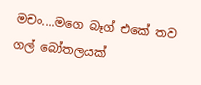මචං....මගෙ බෑග් එකේ තව ගල් බෝතලයක්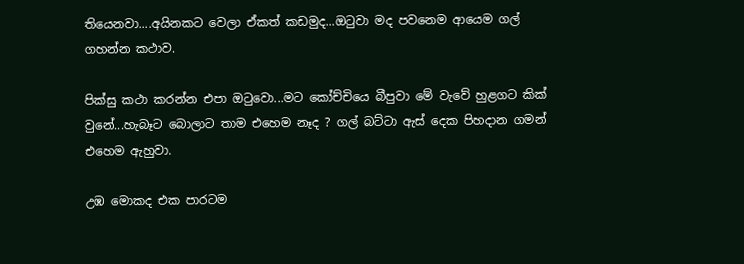තියෙනවා....අයිනකට වෙලා ඒකත් කඩමුද...ඔටුවා මද පවනෙම ආයෙම ගල් ගහන්න කථාව.

පික්සු කථා කරන්න එපා ඔටුවො...මට කෝච්චියෙ බීපුවා මේ වැවේ හුළගට කික් වුනේ...හැබෑට බොලාට තාම එහෙම නෑද ? ගල් බට්ටා ඇස් දෙක පිහදාන ගමන් එහෙම ඇහුවා.

උඹ මොකද එක පාරටම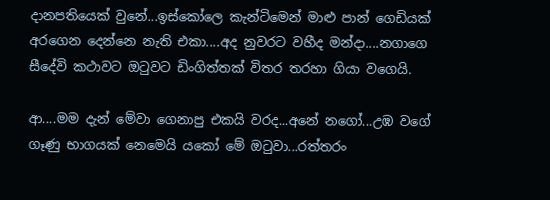දානපතියෙක් වුනේ...ඉස්කෝලෙ කැන්ටිමෙන් මාළු පාන් ගෙඩියක් අරගෙන දෙන්නෙ නැති එකා....අද නුවරට වහීද මන්දා....නගාගෙ සීදේවි කථාවට ඔටුවට ඩිංගිත්තක් විතර තරහා ගියා වගෙයි.

ආ....මම දැන් මේවා ගෙනාපු එකයි වරද...අනේ නගෝ...උඹ වගේ ගෑණු භාගයක් නෙමෙයි යකෝ මේ ඔටුවා...රත්තරං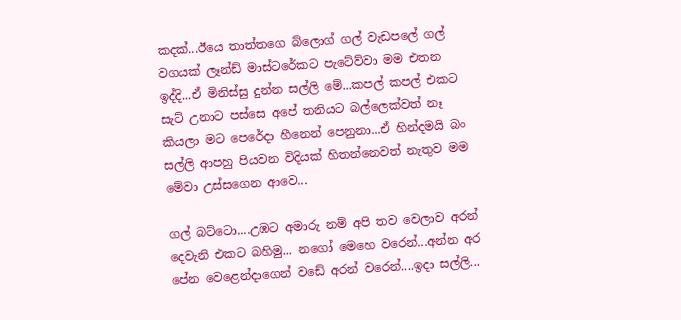කදක්...ඊයෙ තාත්තගෙ බ්ලොග් ගල් වැඩපලේ ගල් වගයක් ලෑන්ඩ් මාස්ටරේකට පැටේව්වා මම එතන ඉද්දි...ඒ මිනිස්සු දුන්න සල්ලි මේ...කපල් කපල් එකට සැට් උනාට පස්සෙ අපේ තනියට බල්ලෙක්වත් නෑ කියලා මට පෙරේදා හීනෙන් පෙනුනා...ඒ හින්දමයි බං සල්ලි ආපහු පියවන විදියක් හිතන්නෙවත් නැතුව මම මේවා උස්සගෙන ආවෙ...

ගල් බට්ටො....උඹට අමාරු නම් අපි තව වෙලාව අරන් දෙවැනි එකට බහිමු... නගෝ මෙහෙ වරෙන්...අන්න අර පේන වෙළෙන්දාගෙන් වඩේ අරන් වරෙන්....ඉදා සල්ලි...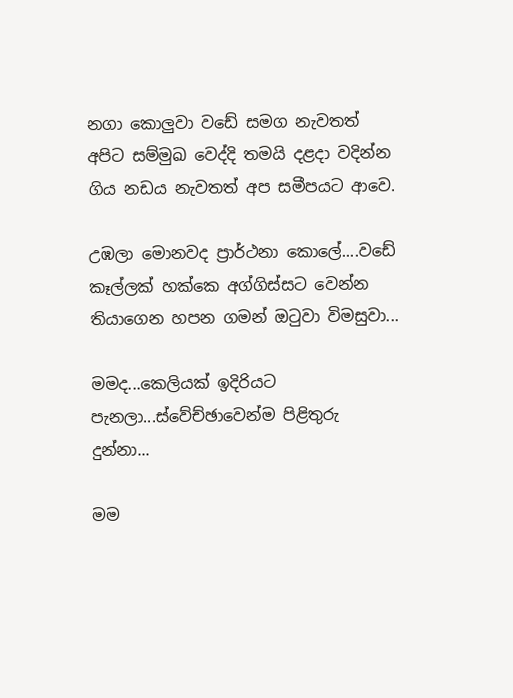නගා කොලුවා වඩේ සමග නැවතත් අපිට සම්මුඛ වෙද්දි තමයි දළදා වදින්න ගිය නඩය නැවතත් අප සමීපයට ආවෙ.

උඹලා මොනවද ප්‍රාර්ථනා කොලේ....වඩේ කෑල්ලක් හක්කෙ අග්ගිස්සට වෙන්න තියාගෙන හපන ගමන් ඔටුවා විමසුවා...

මමද...කෙලියක් ඉදිරියට පැනලා...ස්වේච්ඡාවෙන්ම පිළිතුරු දුන්නා...

මම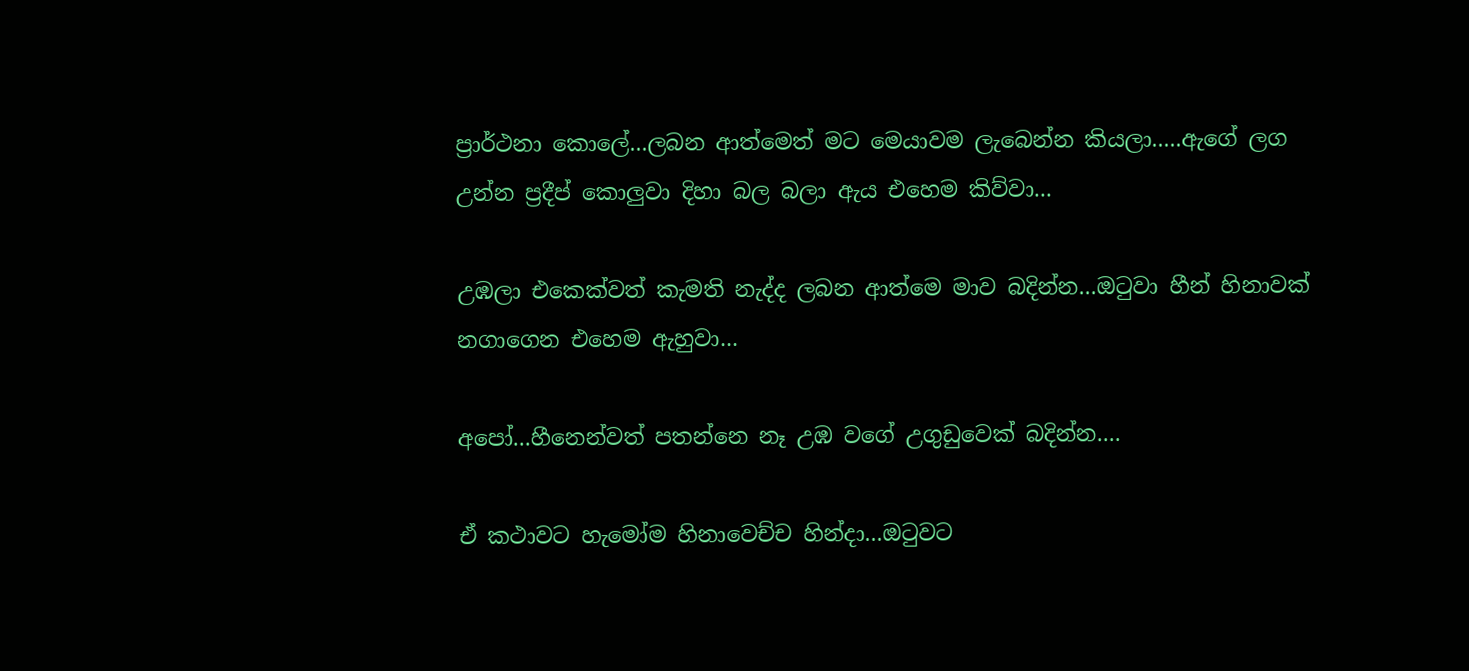ප්‍රාර්ථනා කොලේ...ලබන ආත්මෙත් මට මෙයාවම ලැබෙන්න කියලා.....ඇගේ ලග උන්න ප්‍රදීප් කොලුවා දිහා බල බලා ඇය එහෙම කිව්වා...

උඹලා එකෙක්වත් කැමති නැද්ද ලබන ආත්මෙ මාව බදින්න...ඔටුවා හීන් හිනාවක් නගාගෙන එහෙම ඇහුවා...

අපෝ...හීනෙන්වත් පතන්නෙ නෑ උඹ වගේ උගුඩුවෙක් බදින්න....

ඒ කථාවට හැමෝම හිනාවෙච්ච හින්දා...ඔටුවට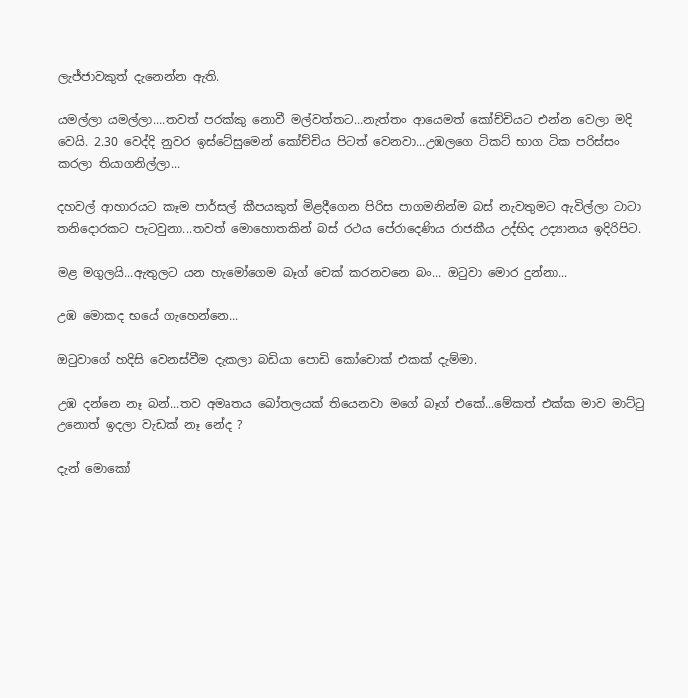ලැජ්ජාවකුත් දැනෙන්න ඇති.

යමල්ලා යමල්ලා....තවත් පරක්කු නොවී මල්වත්තට...නැත්තං ආයෙමත් කෝච්චියට එන්න වෙලා මදි වෙයි. 2.30 වෙද්දි නුවර ඉස්ටේසුමෙන් කෝච්චිය පිටත් වෙනවා...උඹලගෙ ටිකට් භාග ටික පරිස්සං කරලා තියාගනිල්ලා...

දහවල් ආහාරයට කෑම පාර්සල් කීපයකුත් මිළදීගෙන පිරිස පාගමනින්ම බස් නැවතුමට ඇවිල්ලා ටාටා තනිදොරකට පැටවුනා...තවත් මොහොතකින් බස් රථය පේරාදෙණිය රාජකීය උද්භිද උද්‍යානය ඉදිරිපිට.

මළ මගුලයි...ඇතුලට යන හැමෝගෙම බෑග් චෙක් කරනවනෙ බං... ඔටුවා මොර දුන්නා...

උඹ මොකද භයේ ගැහෙන්නෙ...

ඔටුවාගේ හදිසි වෙනස්වීම දැකලා බඩියා පොඩි කෝචොක් එකක් දැම්මා.

උඹ දන්නෙ නෑ බන්...තව අමෘතය බෝතලයක් තියෙනවා මගේ බෑග් එකේ...මේකත් එක්ක මාව මාට්ටු උනොත් ඉදලා වැඩක් නෑ නේද ?

දැන් මොකෝ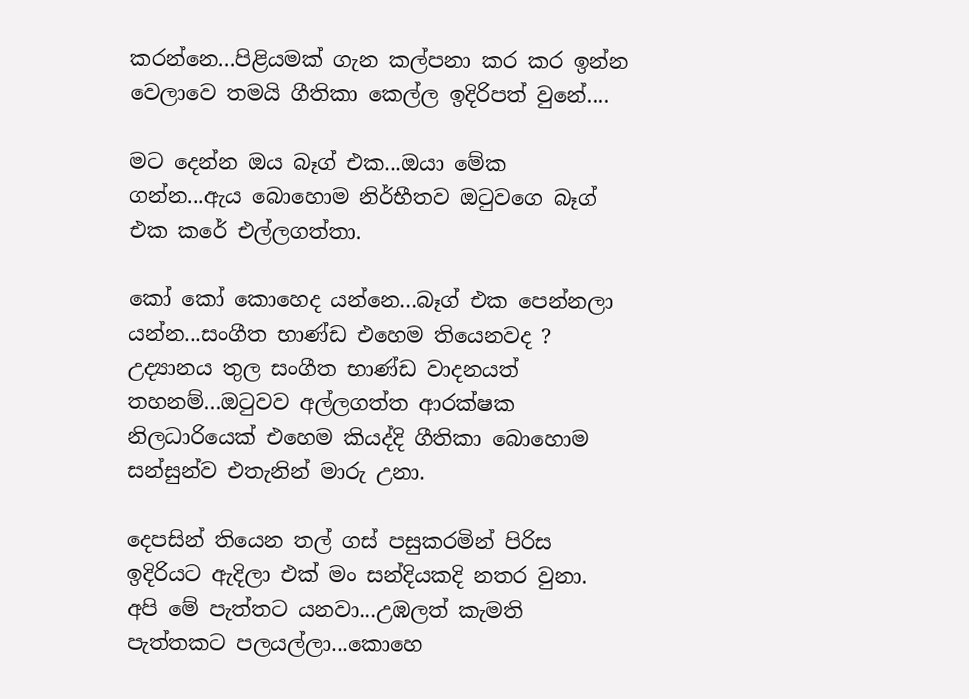කරන්නෙ...පිළියමක් ගැන කල්පනා කර කර ඉන්න වෙලාවෙ තමයි ගීතිකා කෙල්ල ඉදිරිපත් වුනේ....

මට දෙන්න ඔය බෑග් එක...ඔයා මේක ගන්න...ඇය බොහොම නිර්භීතව ඔටුවගෙ බෑග් එක කරේ එල්ලගත්තා.

කෝ කෝ කොහෙද යන්නෙ...බෑග් එක පෙන්නලා යන්න...සංගීත භාණ්ඩ එහෙම තියෙනවද ? උද්‍යානය තුල සංගීත භාණ්ඩ වාදනයත් තහනම්...ඔටුවව අල්ලගත්ත ආරක්ෂක නිලධාරියෙක් එහෙම කියද්දි ගීතිකා බොහොම සන්සුන්ව එතැනින් මාරු උනා.

දෙපසින් තියෙන තල් ගස් පසුකරමින් පිරිස ඉදිරියට ඇදිලා එක් මං සන්දියකදි නතර වුනා. අපි මේ පැත්තට යනවා...උඹලත් කැමති පැත්තකට පලයල්ලා...කොහෙ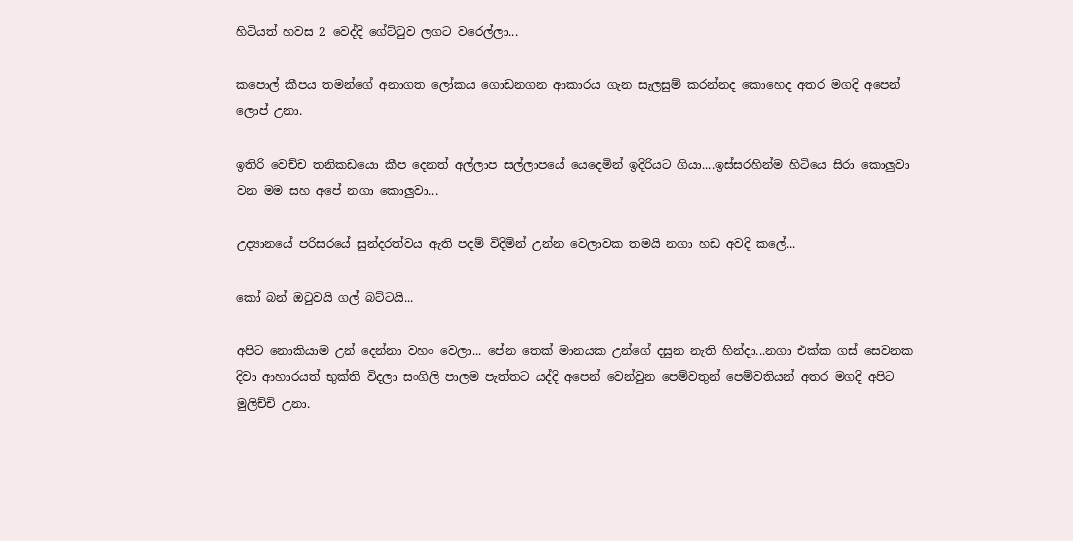හිටියත් හවස 2 වෙද්දි ගේට්ටුව ලගට වරෙල්ලා...

කපොල් කීපය තමන්ගේ අනාගත ලෝකය ගොඩනගන ආකාරය ගැන සැලසුම් කරන්නද කොහෙද අතර මගදි අපෙන් ලොප් උනා.

ඉතිරි වෙච්ච තනිකඩයො කීප දෙනත් අල්ලාප සල්ලාපයේ යෙදෙමින් ඉදිරියට ගියා....ඉස්සරහින්ම හිටියෙ සිරා කොලුවා වන මම සහ අපේ නගා කොලුවා...

උද්‍යානයේ පරිසරයේ සුන්දරත්වය ඇති පදම් විදිමින් උන්න වෙලාවක තමයි නගා හඩ අවදි කලේ...

කෝ බන් ඔටුවයි ගල් බට්ටයි...

අපිට නොකියාම උන් දෙන්නා වහං වෙලා... පේන තෙක් මානයක උන්ගේ දසුන නැති හින්දා...නගා එක්ක ගස් සෙවනක දිවා ආහාරයත් භුක්ති විදලා සංගිලි පාලම පැත්තට යද්දි අපෙන් වෙන්වුන පෙම්වතුන් පෙම්වතියන් අතර මගදි අපිට මුලිච්චි උනා.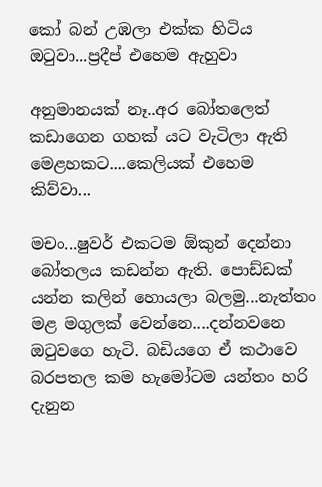කෝ බන් උඹලා එක්ක හිටිය ඔටුවා...ප්‍රදීප් එහෙම ඇහුවා

අනුමානයක් නෑ..අර බෝතලෙත් කඩාගෙන ගහක් යට වැටිලා ඇති මෙළහකට....කෙලියක් එහෙම කිව්වා...

මචං...ෂුවර් එකටම ඕකුන් දෙන්නා බෝතලය කඩන්න ඇති. පොඩ්ඩක් යන්න කලින් හොයලා බලමු...නැත්තං මළ මගුලක් වෙන්නෙ....දන්නවනෙ ඔටුවගෙ හැටි. බඩියගෙ ඒ කථාවෙ බරපතල කම හැමෝටම යන්තං හරි දැනුන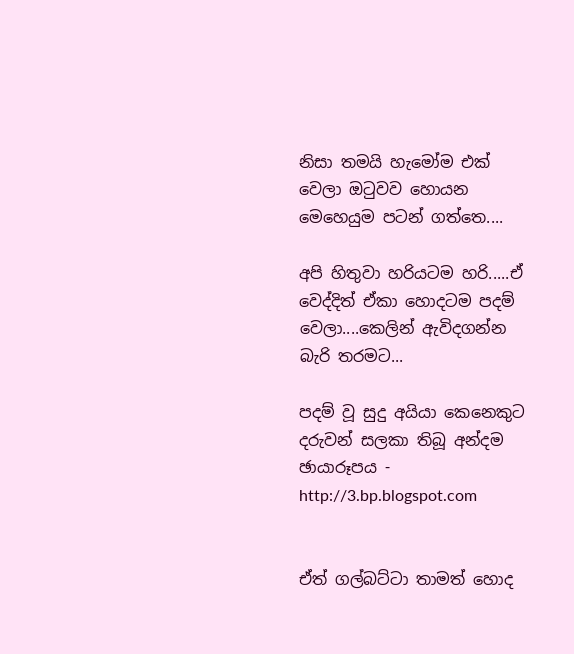නිසා තමයි හැමෝම එක් වෙලා ඔටුවව හොයන මෙහෙයුම පටන් ගත්තෙ....

අපි හිතුවා හරියටම හරි.....ඒ වෙද්දිත් ඒකා හොදටම පදම් වෙලා....කෙලින් ඇවිදගන්න බැරි තරමට...

පදම් වූ සුදු අයියා කෙනෙකුට දරුවන් සලකා තිබූ අන්දම
ඡායාරූපය -
http://3.bp.blogspot.com


ඒත් ගල්බට්ටා තාමත් හොද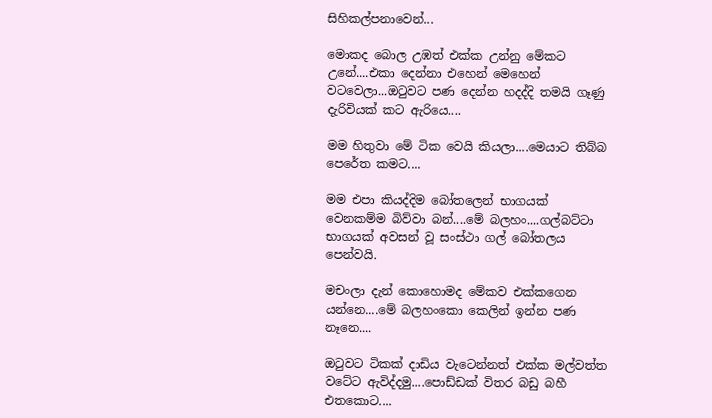සිහිකල්පනාවෙන්...

මොකද බොල උඹත් එක්ක උන්නු මේකට උනේ....එකා දෙන්නා එහෙන් මෙහෙන් වටවෙලා...ඔටුවට පණ දෙන්න හදද්දි තමයි ගෑණු දැරිවියක් කට ඇරියෙ....

මම හිතුවා මේ ටික වෙයි කියලා....මෙයාට තිබ්බ පෙරේත කමට....

මම එපා කියද්දිම බෝතලෙන් භාගයක් වෙනකම්ම බිව්වා බන්....මේ බලහං....ගල්බට්ටා භාගයක් අවසන් වූ සංස්ථා ගල් බෝතලය පෙන්වයි.

මචංලා දැන් කොහොමද මේකව එක්කගෙන යන්නෙ....මේ බලහංකො කෙලින් ඉන්න පණ නෑනෙ....

ඔටුවට ටිකක් දාඩිය වැටෙන්නත් එක්ක මල්වත්ත වටේට ඇවිද්දමු....පොඩ්ඩක් විතර බඩු බහී එතකොට....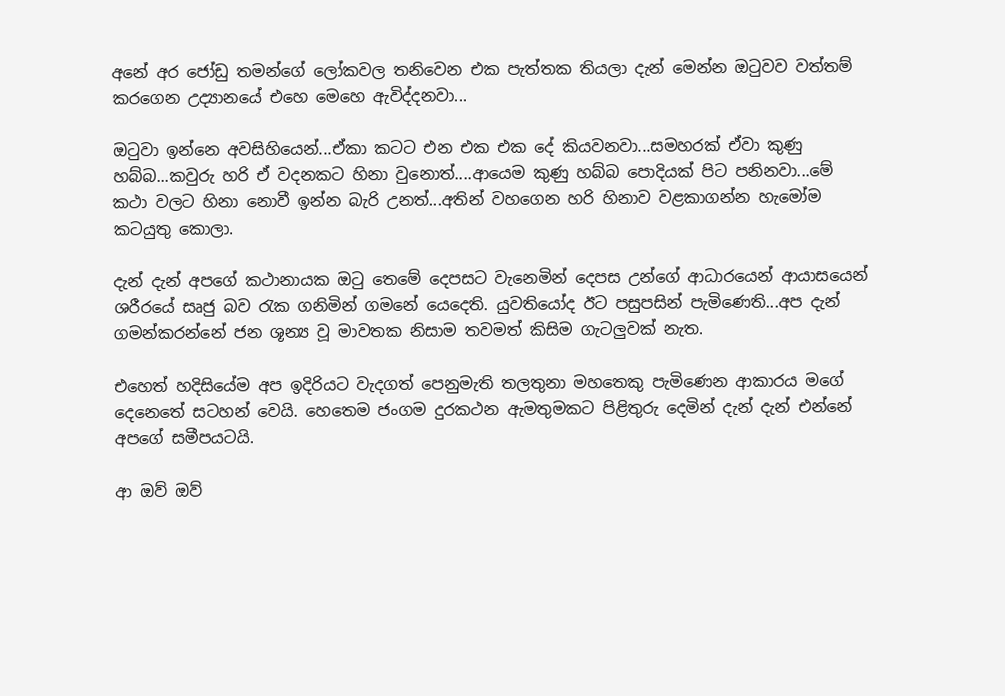අනේ අර ජෝඩු තමන්ගේ ලෝකවල තනිවෙන එක පැත්තක තියලා දැන් මෙන්න ඔටුවව වත්තම් කරගෙන උද්‍යානයේ එහෙ මෙහෙ ඇවිද්දනවා...

ඔටුවා ඉන්නෙ අවසිහියෙන්...ඒකා කටට එන එක එක දේ කියවනවා...සමහරක් ඒවා කුණු හබ්බ...කවුරු හරි ඒ වදනකට හිනා වුනොත්....ආයෙම කුණු හබ්බ පොදියක් පිට පනිනවා...මේ කථා වලට හිනා නොවී ඉන්න බැරි උනත්...අතින් වහගෙන හරි හිනාව වළකාගන්න හැමෝම කටයුතු කොලා.

දැන් දැන් අපගේ කථානායක ඔටු තෙමේ දෙපසට වැනෙමින් දෙපස උන්ගේ ආධාරයෙන් ආයාසයෙන් ශරීරයේ සෘජු බව රැක ගනිමින් ගමනේ යෙදෙති. යුවතියෝද ඊට පසුපසින් පැමිණෙති...අප දැන් ගමන්කරන්නේ ජන ශූන්‍ය වූ මාවතක නිසාම තවමත් කිසිම ගැටලුවක් නැත.

එහෙත් හදිසියේම අප ඉදිරියට වැදගත් පෙනුමැති තලතුනා මහතෙකු පැමිණෙන ආකාරය මගේ දෙනෙතේ සටහන් වෙයි. හෙතෙම ජංගම දුරකථන ඇමතුමකට පිළිතුරු දෙමින් දැන් දැන් එන්නේ අපගේ සමීපයටයි.

ආ ඔව් ඔව්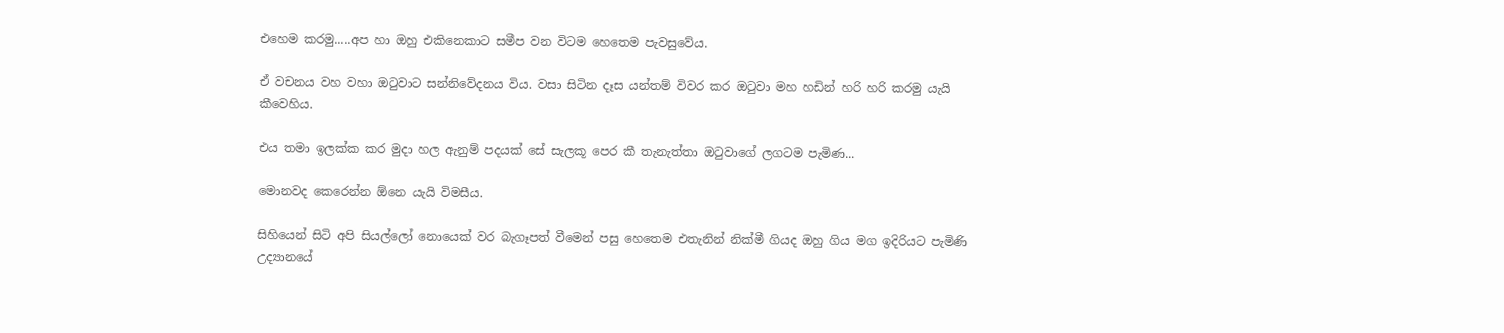එහෙම කරමු.....අප හා ඔහු එකිනෙකාට සමීප වන විටම හෙතෙම පැවසුවේය.

ඒ වචනය වහ වහා ඔටුවාට සන්නිවේදනය විය. වසා සිටින දෑස යන්තම් විවර කර ඔටුවා මහ හඩින් හරි හරි කරමු යැයි කීවෙහිය.

එය තමා ඉලක්ක කර මුදා හල ඇනුම් පදයක් සේ සැලකූ පෙර කී තැනැත්තා ඔටුවාගේ ලගටම පැමිණ...

මොනවද කෙරෙන්න ඕනෙ යැයි විමසීය.

සිහියෙන් සිටි අපි සියල්ලෝ නොයෙක් වර බැගෑපත් වීමෙන් පසු හෙතෙම එතැනින් නික්මී ගියද ඔහු ගිය මග ඉදිරියට පැමිණි උද්‍යානයේ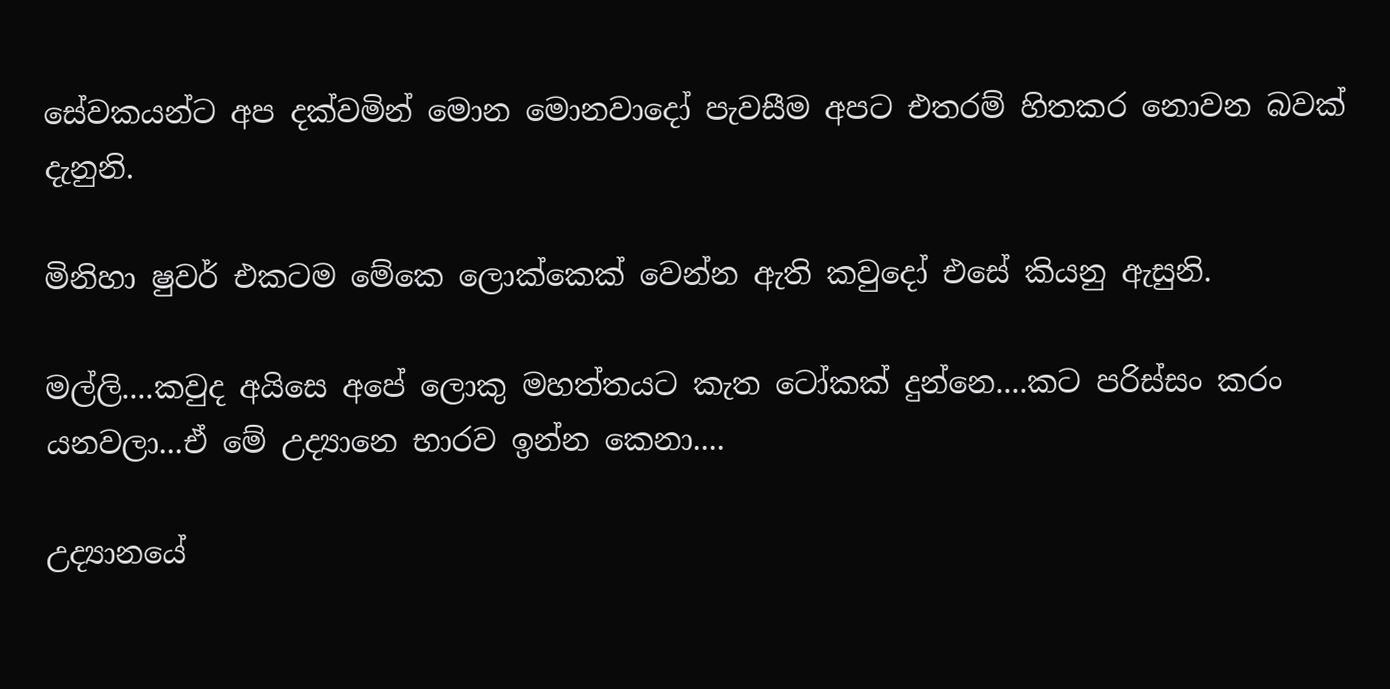සේවකයන්ට අප දක්වමින් මොන මොනවාදෝ පැවසීම අපට එතරම් හිතකර නොවන බවක් දැනුනි.

මිනිහා ෂුවර් එකටම මේකෙ ලොක්කෙක් වෙන්න ඇති කවුදෝ එසේ කියනු ඇසුනි.

මල්ලි....කවුද අයිසෙ අපේ ලොකු මහත්තයට කැත ටෝකක් දුන්නෙ....කට පරිස්සං කරං යනවලා...ඒ මේ උද්‍යානෙ භාරව ඉන්න කෙනා....

උද්‍යානයේ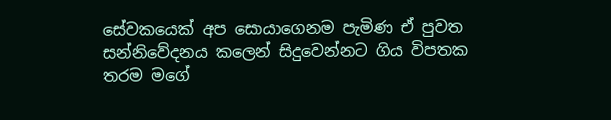සේවකයෙක් අප සොයාගෙනම පැමිණ ඒ පුවත සන්නිවේදනය කලෙන් සිදුවෙන්නට ගිය විපතක තරම මගේ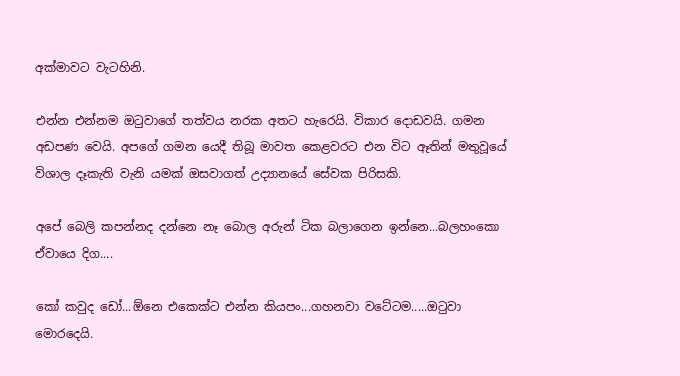අක්මාවට වැටහිනි.

එන්න එන්නම ඔටුවාගේ තත්වය නරක අතට හැරෙයි. විකාර දොඩවයි. ගමන අඩපණ වෙයි. අපගේ ගමන යෙදී තිබූ මාවත කෙළවරට එන විට ඈතින් මතුවූයේ විශාල දෑකැති වැනි යමක් ඔසවාගත් උද්‍යානයේ සේවක පිරිසකි.

අපේ බෙලි කපන්නද දන්නෙ නෑ බොල අරුන් ටික බලාගෙන ඉන්නෙ...බලහංකො ඒවායෙ දිග....

කෝ කවුද ඩෝ...ඕනෙ එකෙක්ට එන්න කියපං...ගහනවා වටේටම.....ඔටුවා මොරදෙයි.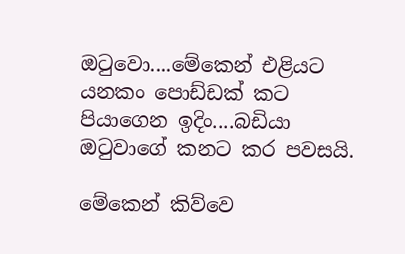ඔටුවො....මේකෙන් එළියට යනකං පොඩ්ඩක් කට පියාගෙන ඉදිං....බඩියා ඔටුවාගේ කනට කර පවසයි.

මේකෙන් කිව්වෙ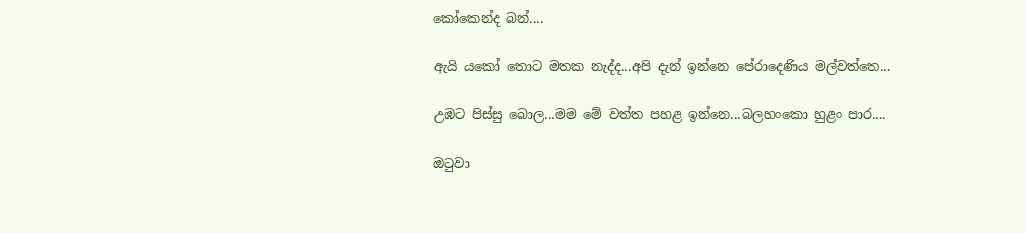කෝකෙන්ද බන්....

ඇයි යකෝ තොට මතක නැද්ද...අපි දැන් ඉන්නෙ පේරාදෙණිය මල්වත්තෙ...

උඹට පිස්සු බොල...මම මේ වත්ත පහළ ඉන්නෙ...බලහංකො හුළං පාර....

ඔටුවා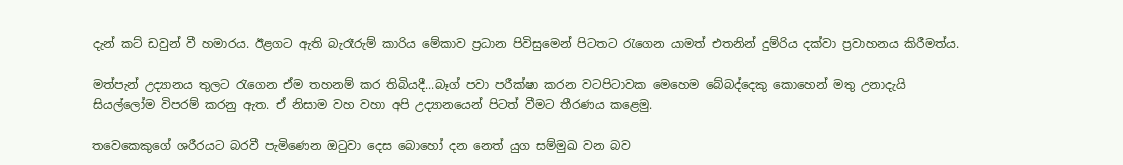දැන් කට් ඩවුන් වී හමාරය. ඊළගට ඇති බැරෑරුම් කාරිය මේකාව ප්‍රධාන පිවිසුමෙන් පිටතට රැගෙන යාමත් එතනින් දුම්රිය දක්වා ප්‍රවාහනය කිරීමත්ය.

මත්පැන් උද්‍යානය තුලට රැගෙන ඒම තහනම් කර තිබියදී...බෑග් පවා පරීක්ෂා කරන වටපිටාවක මෙහෙම බේබද්දෙකු කොහෙන් මතු උනාදැයි සියල්ලෝම විපරම් කරනු ඇත. ඒ නිසාම වහ වහා අපි උද්‍යානයෙන් පිටත් වීමට තීරණය කළෙමු.

තවෙකෙකුගේ ශරීරයට බරවී පැමිණෙන ඔටුවා දෙස බොහෝ දන නෙත් යුග සම්මුඛ වන බව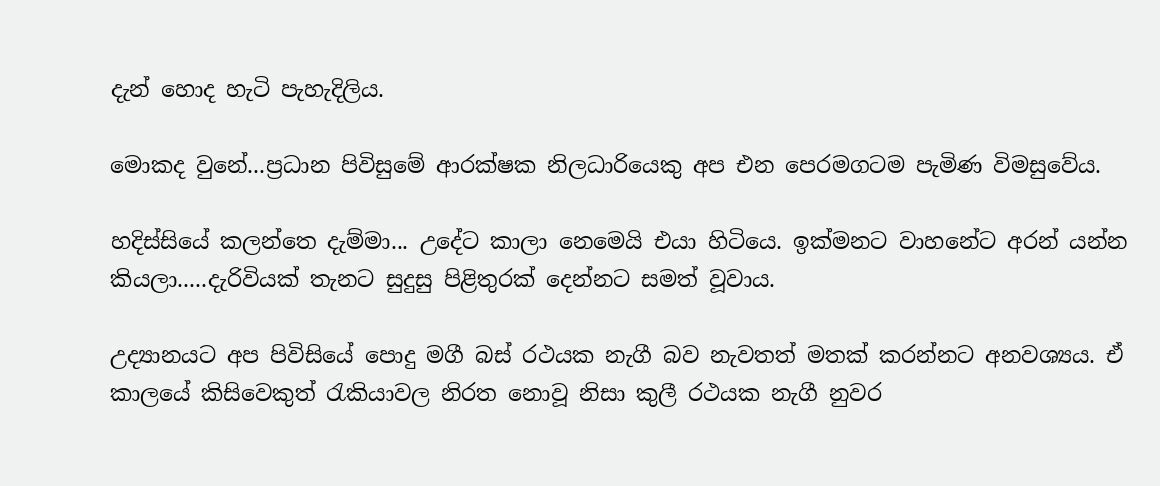දැන් හොද හැටි පැහැදිලිය.

මොකද වුනේ...ප්‍රධාන පිවිසුමේ ආරක්ෂක නිලධාරියෙකු අප එන පෙරමගටම පැමිණ විමසුවේය.

හදිස්සියේ කලන්තෙ දැම්මා... උදේට කාලා නෙමෙයි එයා හිටියෙ. ඉක්මනට වාහනේට අරන් යන්න කියලා.....දැරිවියක් තැනට සුදුසු පිළිතුරක් දෙන්නට සමත් වූවාය.

උද්‍යානයට අප පිවිසියේ පොදු මගී බස් රථයක නැගී බව නැවතත් මතක් කරන්නට අනවශ්‍යය. ඒ කාලයේ කිසිවෙකුත් රැකියාවල නිරත නොවූ නිසා කුලී රථයක නැගී නුවර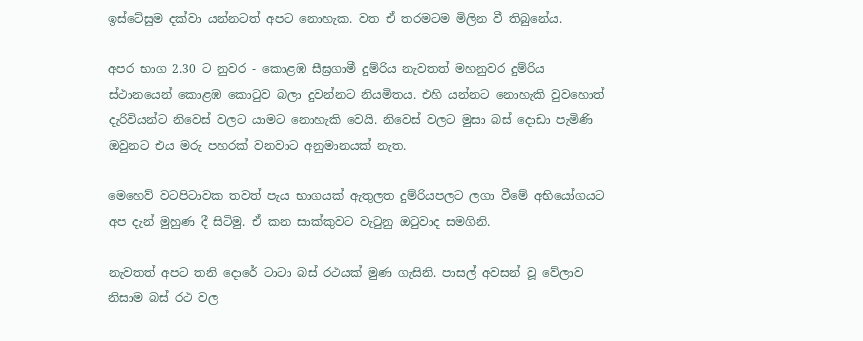ඉස්ටේසුම දක්වා යන්නටත් අපට නොහැක. වත ඒ තරමටම මිලින වී තිබුනේය.

අපර භාග 2.30 ට නුවර - කොළඹ සීඝ්‍රගාමී දුම්රිය නැවතත් මහනුවර දුම්රිය ස්ථානයෙන් කොළඹ කොටුව බලා දුවන්නට නියමිතය. එහි යන්නට නොහැකි වුවහොත් දැරිවියන්ට නිවෙස් වලට යාමට නොහැකි වෙයි. නිවෙස් වලට මුසා බස් දොඩා පැමිණි ඔවුනට එය මරු පහරක් වනවාට අනුමානයක් නැත.

මෙහෙව් වටපිටාවක තවත් පැය භාගයක් ඇතුලත දුම්රියපලට ලගා වීමේ අභියෝගයට අප දැන් මුහුණ දී සිටිමු. ඒ කන සාක්කුවට වැටුනු ඔටුවාද සමගිනි.

නැවතත් අපට තනි දොරේ ටාටා බස් රථයක් මුණ ගැසිනි. පාසල් අවසන් වූ වේලාව නිසාම බස් රථ වල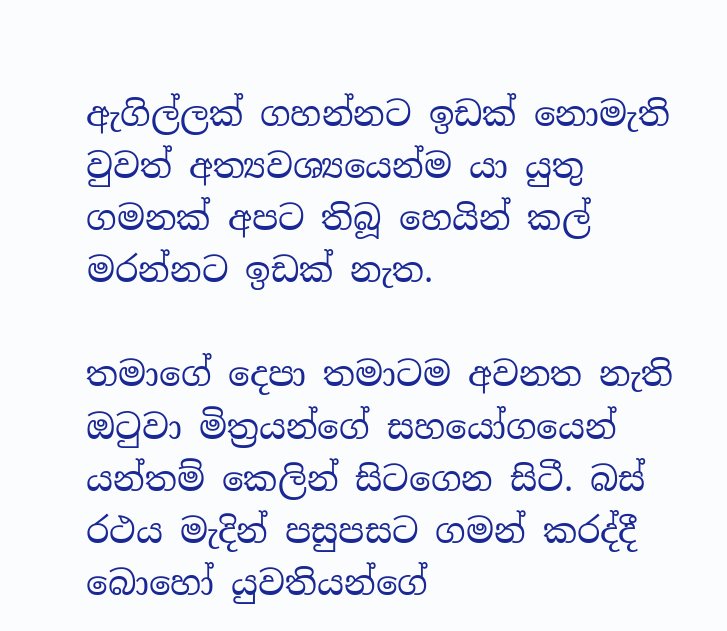ඇගිල්ලක් ගහන්නට ඉඩක් නොමැති වුවත් අත්‍යවශ්‍යයෙන්ම යා යුතු ගමනක් අපට තිබූ හෙයින් කල් මරන්නට ඉඩක් නැත.

තමාගේ දෙපා තමාටම අවනත නැති ඔටුවා මිත්‍රයන්ගේ සහයෝගයෙන් යන්තම් කෙලින් සිටගෙන සිටී. බස් රථය මැදින් පසුපසට ගමන් කරද්දී බොහෝ යුවතියන්ගේ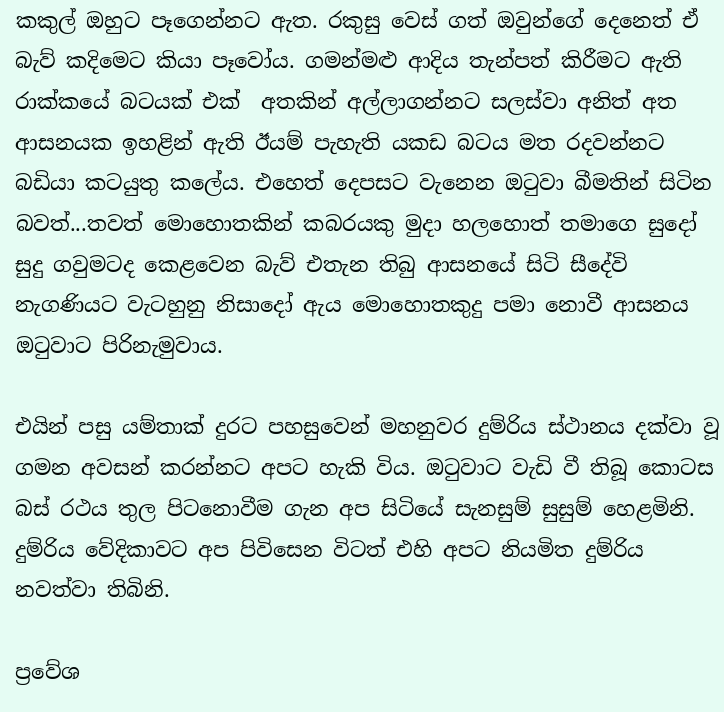කකුල් ඔහුට පෑගෙන්නට ඇත. රකුසු වෙස් ගත් ඔවුන්ගේ දෙනෙත් ඒ බැව් කදිමෙට කියා පෑවෝය. ගමන්මළු ආදිය තැන්පත් කිරීමට ඇති රාක්කයේ බටයක් එක්  අතකින් අල්ලාගන්නට සලස්වා අනිත් අත ආසනයක ඉහළින් ඇති ඊයම් පැහැති යකඩ බටය මත රදවන්නට බඩියා කටයුතු කලේය. එහෙත් දෙපසට වැනෙන ඔටුවා බීමතින් සිටින බවත්...තවත් මොහොතකින් කබරයකු මුදා හලහොත් තමාගෙ සුදෝ සුදු ගවුමටද කෙළවෙන බැව් එතැන තිබු ආසනයේ සිටි සීදේවි නැගණියට වැටහුනු නිසාදෝ ඇය මොහොතකුදු පමා නොවී ආසනය ඔටුවාට පිරිනැමුවාය.

එයින් පසු යම්තාක් දුරට පහසුවෙන් මහනුවර දුම්රිය ස්ථානය දක්වා වූ ගමන අවසන් කරන්නට අපට හැකි විය. ඔටුවාට වැඩි වී තිබූ කොටස බස් රථය තුල පිටනොවීම ගැන අප සිටියේ සැනසුම් සුසුම් හෙළමිනි. දුම්රිය වේදිකාවට අප පිවිසෙන විටත් එහි අපට නියමිත දුම්රිය නවත්වා තිබිනි.

ප්‍රවේශ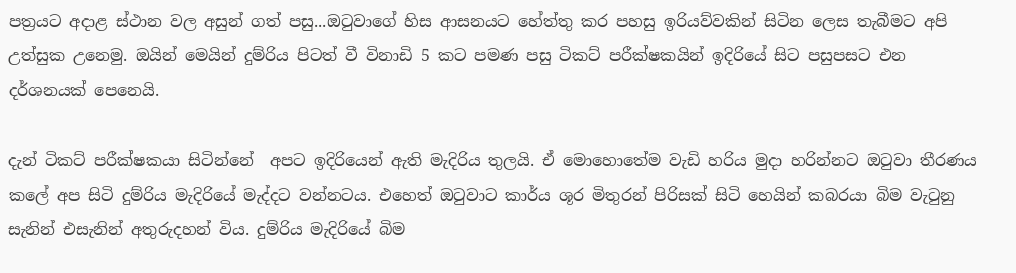පත්‍රයට අදාළ ස්ථාන වල අසුන් ගත් පසු...ඔටුවාගේ හිස ආසනයට හේත්තු කර පහසු ඉරියව්වකින් සිටින ලෙස තැබීමට අපි උත්සුක උනෙමු. ඔයින් මෙයින් දුම්රිය පිටත් වී විනාඩි 5 කට පමණ පසු ටිකට් පරීක්ෂකයින් ඉදිරියේ සිට පසුපසට එන දර්ශනයක් පෙනෙයි.

දැන් ටිකට් පරීක්ෂකයා සිටින්නේ  අපට ඉදිරියෙන් ඇති මැදිරිය තුලයි. ඒ මොහොතේම වැඩි හරිය මුදා හරින්නට ඔටුවා තීරණය කලේ අප සිටි දුම්රිය මැදිරියේ මැද්දට වන්නටය. එහෙත් ඔටුවාට කාර්ය ශූර මිතුරන් පිරිසක් සිටි හෙයින් කබරයා බිම වැටුනු සැනින් එසැනින් අතුරුදහන් විය. දුම්රිය මැදිරියේ බිම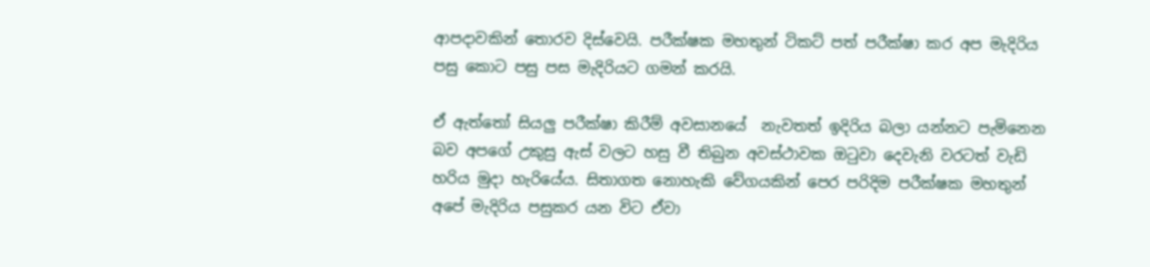ආපදාවකින් තොරව දිස්වෙයි. පරීක්ෂක මහතුන් ටිකට් පත් පරීක්ෂා කර අප මැදිරිය පසු කොට පසු පස මැදිරියට ගමන් කරයි.

ඒ ඇත්තෝ සියලු පරීක්ෂා කිරීම් අවසානයේ  නැවතත් ඉදිරිය බලා යන්නට පැමිනෙන බව අපගේ උකුසු ඇස් වලට හසු වී තිබුන අවස්ථාවක ඔටුවා දෙවැනි වරටත් වැඩි හරිය මුදා හැරියේය. සිතාගත නොහැකි වේගයකින් පෙර පරිදිම පරීක්ෂක මහතුන් අපේ මැදිරිය පසුකර යන විට ඒවා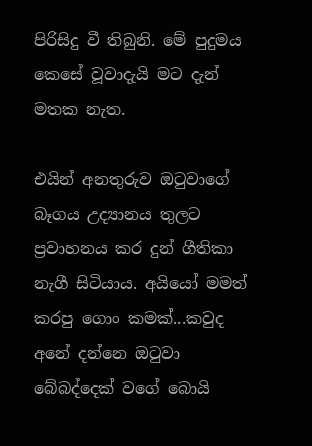පිරිසිදු වී තිබුනි. මේ පුදුමය කෙසේ වූවාදැයි මට දැන් මතක නැත.

එයින් අනතුරුව ඔටුවාගේ බෑගය උද්‍යානය තුලට ප්‍රවාහනය කර දුන් ගීතිකා නැගී සිටියාය. අයියෝ මමත් කරපු ගොං කමක්...කවුද අනේ දන්නෙ ඔටුවා බේබද්දෙක් වගේ බොයි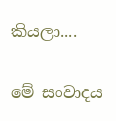කියලා....

මේ සංවාදය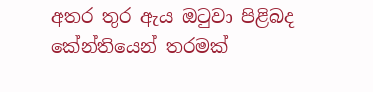අතර තුර ඇය ඔටුවා පිළිබද කේන්තියෙන් තරමක්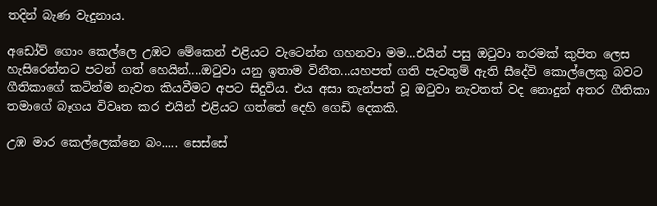තදින් බැණ වැදුනාය.

අඩෝව් ගොං කෙල්ලෙ උඹට මේකෙන් එළියට වැටෙන්න ගහනවා මම...එයින් පසු ඔටුවා තරමක් කුපිත ලෙස හැසිරෙන්නට පටන් ගත් හෙයින්....ඔටුවා යනු ඉතාම විනීත...යහපත් ගති පැවතුම් ඇති සීදේවි කොල්ලෙකු බවට ගීතිකාගේ කටින්ම නැවත කියවීමට අපට සිදුවිය. එය අසා තැන්පත් වූ ඔටුවා නැවතත් වද නොදුන් අතර ගීතිකා තමාගේ බෑගය විවෘත කර එයින් එළියට ගත්තේ දෙහි ගෙඩි දෙකකි.

උඹ මාර කෙල්ලෙක්නෙ බං..... සෙස්සේ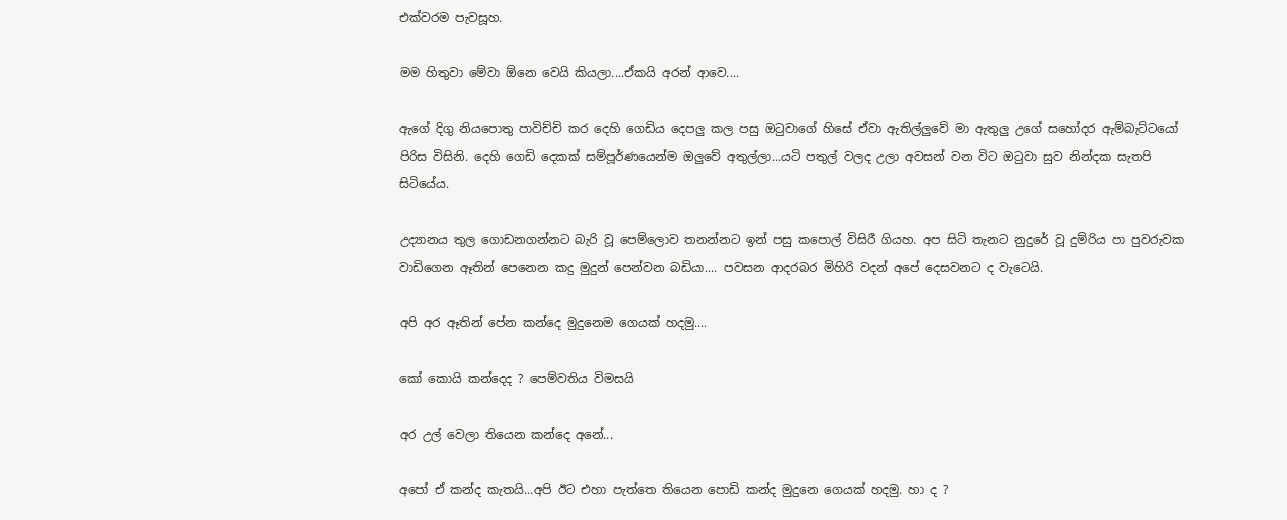එක්වරම පැවසූහ.

මම හිතුවා මේවා ඕනෙ වෙයි කියලා....ඒකයි අරන් ආවෙ....

ඇගේ දිගු නියපොතු පාවිච්චි කර දෙහි ගෙඩිය දෙපලු කල පසු ඔටුවාගේ හිසේ ඒවා ඇතිල්ලුවේ මා ඇතුලු උගේ සහෝදර ඇම්බැට්ටයෝ පිරිස විසිනි. දෙහි ගෙඩි දෙකක් සම්පූර්ණයෙන්ම ඔලුවේ අතුල්ලා...යටි පතුල් වලද උලා අවසන් වන විට ඔටුවා සුව නින්දක සැතපි සිටියේය.

උද්‍යානය තුල ගොඩනගන්නට බැරි වූ පෙම්ලොව තනන්නට ඉන් පසු කපොල් විසිරී ගියහ. අප සිටි තැනට නුදුරේ වූ දුම්රිය පා පුවරුවක වාඩිගෙන ඈතින් පෙනෙන කදු මුදුන් පෙන්වන බඩියා.... පවසන ආදරබර මිහිරි වදන් අපේ දෙසවනට ද වැටෙයි.

අපි අර ඈතින් පේන කන්දෙ මුදුනෙම ගෙයක් හදමු....

කෝ කොයි කන්දෙද ? පෙම්වතිය විමසයි

අර උල් වෙලා තියෙන කන්දෙ අනේ...

අපෝ ඒ කන්ද කැතයි...අපි ඊට එහා පැත්තෙ තියෙන පොඩි කන්ද මුදුනෙ ගෙයක් හදමු. හා ද ?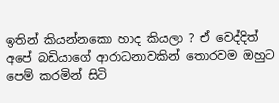ඉතින් කියන්නකො හාද කියලා ? ඒ වෙද්දිත් අපේ බඩියාගේ ආරාධනාවකින් තොරවම ඔහුට පෙම් කරමින් සිටි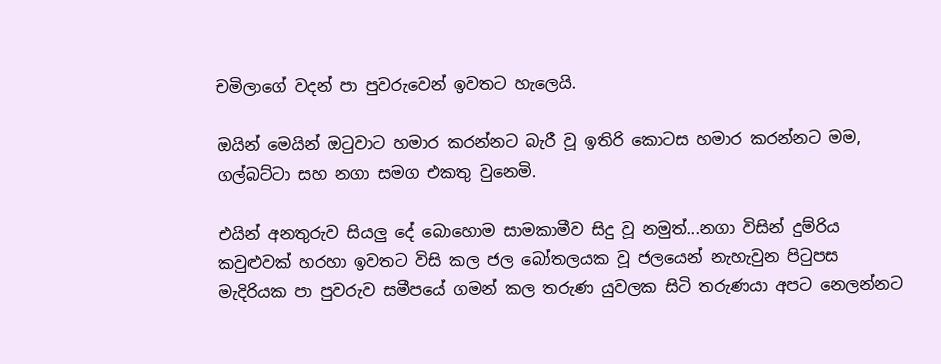චමිලාගේ වදන් පා පුවරුවෙන් ඉවතට හැලෙයි.

ඔයින් මෙයින් ඔටුවාට හමාර කරන්නට බැරී වූ ඉතිරි කොටස හමාර කරන්නට මම, ගල්බට්ටා සහ නගා සමග එකතු වුනෙමි.

එයින් අනතුරුව සියලු දේ බොහොම සාමකාමීව සිදු වූ නමුත්...නගා විසින් දුම්රිය කවුළුවක් හරහා ඉවතට විසි කල ජල බෝතලයක වූ ජලයෙන් නැහැවුන පිටුපස මැදිරියක පා පුවරුව සමීපයේ ගමන් කල තරුණ යුවලක සිටි තරුණයා අපට නෙලන්නට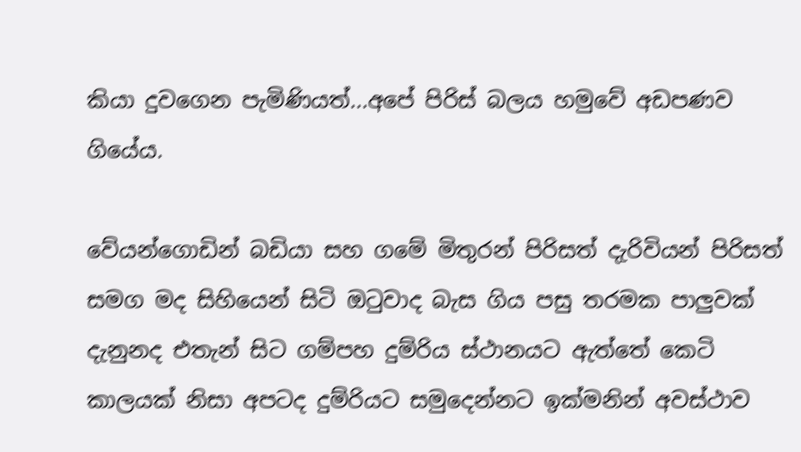කියා දුවගෙන පැමිණියත්...අපේ පිරිස් බලය හමුවේ අඩපණව ගියේය.

වේයන්ගොඩින් බඩියා සහ ගමේ මිතුරන් පිරිසත් දැරිවියන් පිරිසත් සමග මද සිහියෙන් සිටි ඔටුවාද බැස ගිය පසු තරමක පාලුවක් දැනුනද එතැන් සිට ගම්පහ දුම්රිය ස්ථානයට ඇත්තේ කෙටි කාලයක් නිසා අපටද දුම්රියට සමුදෙන්නට ඉක්මනින් අවස්ථාව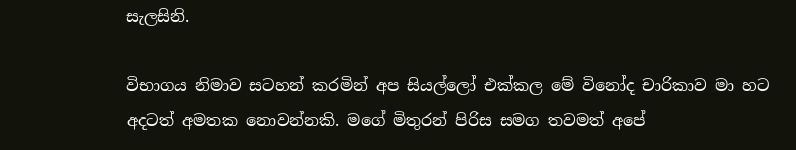සැලසිනි.

විභාගය නිමාව සටහන් කරමින් අප සියල්ලෝ එක්කල මේ විනෝද චාරිකාව මා හට අදටත් අමතක නොවන්නකි. මගේ මිතුරන් පිරිස සමග තවමත් අපේ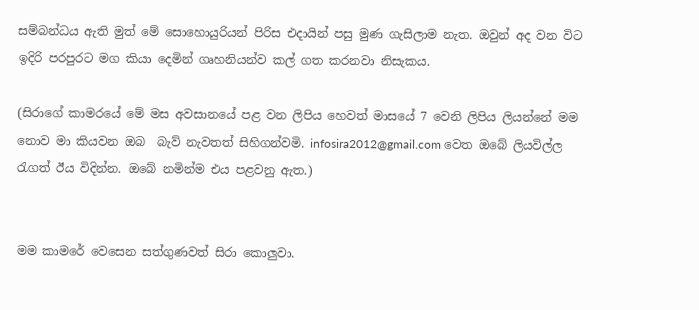සම්බන්ධය ඇති මුත් මේ සොහොයුරියන් පිරිස එදායින් පසු මුණ ගැසිලාම නැත. ඔවුන් අද වන විට ඉදිරි පරපුරට මග කියා දෙමින් ගෘහනියන්ව කල් ගත කරනවා නිසැකය.

(සිරාගේ කාමරයේ මේ මස අවසානයේ පළ වන ලිපිය හෙවත් මාසයේ 7 වෙනි ලිපිය ලියන්නේ මම නොව මා කියවන ඔබ  බැව් නැවතත් සිහිගන්වමි. infosira2012@gmail.com වෙත ඔබේ ලියවිල්ල රැගත් ඊය විදින්න. ඔබේ නමින්ම එය පළවනු ඇත.)


මම කාමරේ වෙසෙන සත්ගුණවත් සිරා කොලුවා.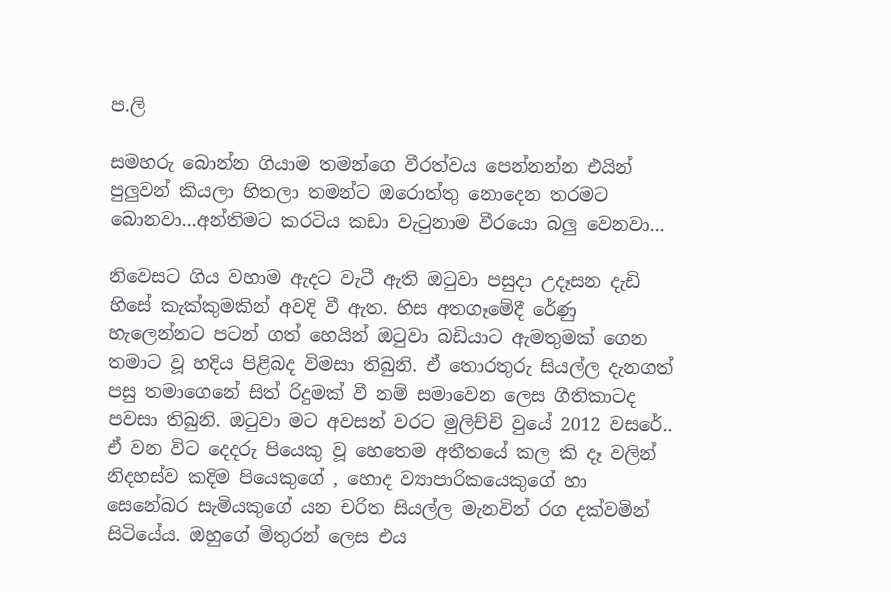ප.ලි

සමහරු බොන්න ගියාම තමන්ගෙ වීරත්වය පෙන්නන්න එයින් පුලුවන් කියලා හිතලා තමන්ට ඔරොත්තු නොදෙන තරමට බොනවා...අන්තිමට කරටිය කඩා වැටුනාම වීරයො බලු වෙනවා...

නිවෙසට ගිය වහාම ඇදට වැටී ඇති ඔටුවා පසුදා උදෑසන දැඩි හිසේ කැක්කුමකින් අවදි වී ඇත. හිස අතගෑමේදී රේණු හැලෙන්නට පටන් ගත් හෙයින් ඔටුවා බඩියාට ඇමතුමක් ගෙන තමාට වූ හදිය පිළිබද විමසා තිබුනි. ඒ තොරතුරු සියල්ල දැනගත් පසු තමාගෙනේ සිත් රිදුමක් වී නම් සමාවෙන ලෙස ගීතිකාටද පවසා තිබුනි. ඔටුවා මට අවසන් වරට මුලිච්චි වුයේ 2012 වසරේ.. ඒ වන විට දෙදරු පියෙකු වූ හෙතෙම අතීතයේ කල කි දෑ වලින් නිදහස්ව කදිම පියෙකුගේ , හොද ව්‍යාපාරිකයෙකුගේ හා සෙනේබර සැමියකුගේ යන චරිත සියල්ල මැනවින් රග දක්වමින් සිටියේය. ඔහුගේ මිතුරන් ලෙස එය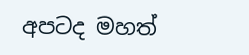අපටද මහත්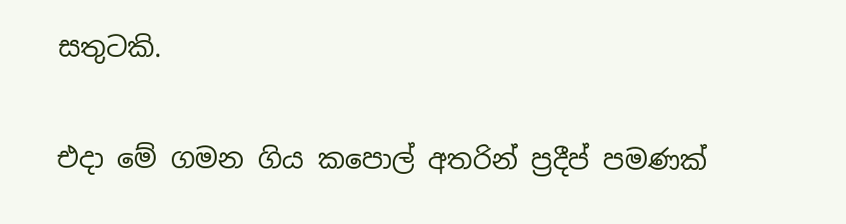සතුටකි.

එදා මේ ගමන ගිය කපොල් අතරින් ප්‍රදීප් පමණක්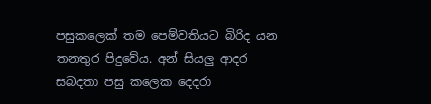පසුකලෙක් තම පෙම්වතියට බිරිද යන තනතුර පිදුවේය. අන් සියලු ආදර සබදතා පසු කලෙක දෙදරා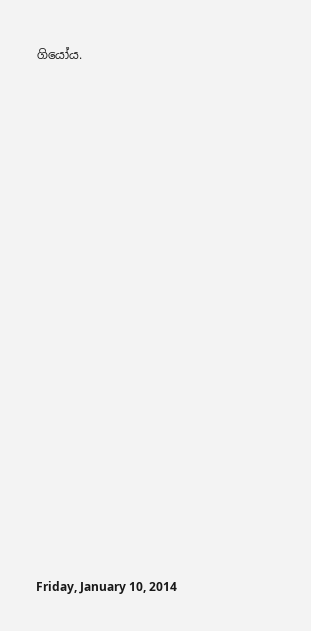ගියෝය.





















Friday, January 10, 2014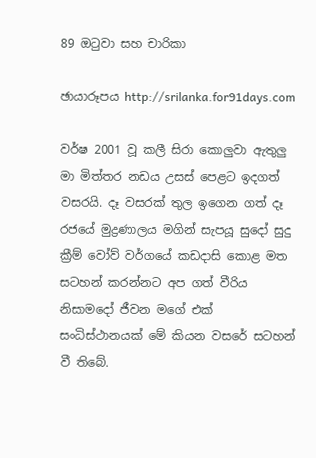89 ඔටුවා සහ චාරිකා

ඡායාරූපය http://srilanka.for91days.com

වර්ෂ 2001 වූ කලී සිරා කොලුවා ඇතුලු මා මිත්තර නඩය උසස් පෙළට ඉදගත් වසරයි. දෑ වසරක් තුල ඉගෙන ගත් දෑ රජයේ මුද්‍රණාලය මගින් සැපයූ සුදෝ සුදු ක්‍රීම් වෝව් වර්ගයේ කඩදාසි කොළ මත සටහන් කරන්නට අප ගත් වීරිය නිසාමදෝ ජීවන මගේ එක් සංධිස්ථානයක් මේ කියන වසරේ සටහන් වී තිබේ.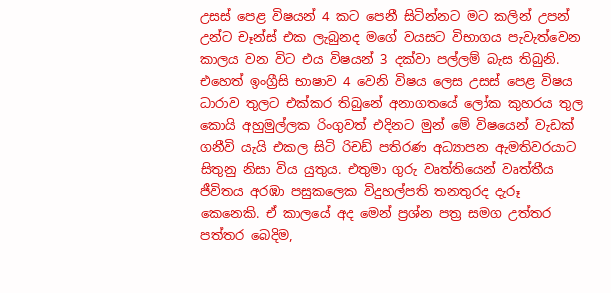උසස් පෙළ විෂයන් 4 කට පෙනී සිටින්නට මට කලින් උපන් උන්ට චෑන්ස් එක ලැබුනද මගේ වයසට විභාගය පැවැත්වෙන කාලය වන විට එය විෂයන් 3 දක්වා පල්ලම් බැස තිබුනි. එහෙත් ඉංග්‍රීසි භාෂාව 4 වෙනි විෂය ලෙස උසස් පෙළ විෂය ධාරාව තුලට එක්කර තිබුනේ අනාගතයේ ලෝක කුහරය තුල කොයි අහුමුල්ලක රිංගුවත් එදිනට මුන් මේ විෂයෙන් වැඩක් ගනීවි යැයි එකල සිටි රිචඩ් පතිරණ අධ්‍යාපන ඇමතිවරයාට සිතුනු නිසා විය යුතුය. එතුමා ගුරු වෘත්තියෙන් වෘත්තීය ජීවිතය අරඹා පසුකලෙක විදුහල්පති තනතුරද දැරූ කෙනෙකි. ඒ කාලයේ අද මෙන් ප්‍රශ්න පත්‍ර සමග උත්තර පත්තර බෙදිම,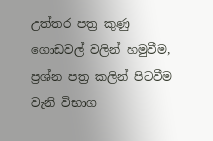උත්තර පත්‍ර කුණු ගොඩවල් වලින් හමුවීම, ප්‍රශ්න පත්‍ර කලින් පිටවීම  වැනි විභාග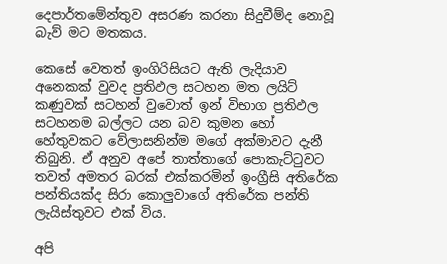දෙපාර්තමේන්තුව අසරණ කරනා සිදුවීම්ද නොවූ බැව් මට මතකය.

කෙසේ වෙතත් ඉංගිරිසියට ඇති ලැදියාව අනෙකක් වුවද ප්‍රතිඵල සටහන මත ලයිට් කණුවක් සටහන් වුවොත් ඉන් විභාග ප්‍රතිඵල සටහනම බල්ලට යන බව කුමන හෝ හේතුවකට වේලාසනින්ම මගේ අක්මාවට දැනී තිබුනි. ඒ අනුව අපේ තාත්තාගේ පොකැට්ටුවට තවත් අමතර බරක් එක්කරමින් ඉංග්‍රීසි අතිරේක පන්තියක්ද සිරා කොලුවාගේ අතිරේක පන්ති ලැයිස්තුවට එක් විය.

අපි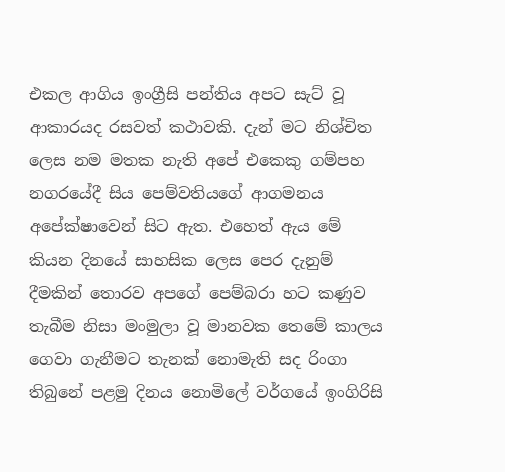එකල ආගිය ඉංග්‍රීසි පන්තිය අපට සැට් වූ ආකාරයද රසවත් කථාවකි. දැන් මට නිශ්චිත ලෙස නම මතක නැති අපේ එකෙකු ගම්පහ නගරයේදී සිය පෙම්වතියගේ ආගමනය අපේක්ෂාවෙන් සිට ඇත. එහෙත් ඇය මේ කියන දිනයේ සාහසික ලෙස පෙර දැනුම් දීමකින් තොරව අපගේ පෙම්බරා හට කණුව තැබීම නිසා මංමුලා වූ මානවක තෙමේ කාලය ගෙවා ගැනීමට තැනක් නොමැති සද රිංගා තිබුනේ පළමු දිනය නොමිලේ වර්ගයේ ඉංගිරිසි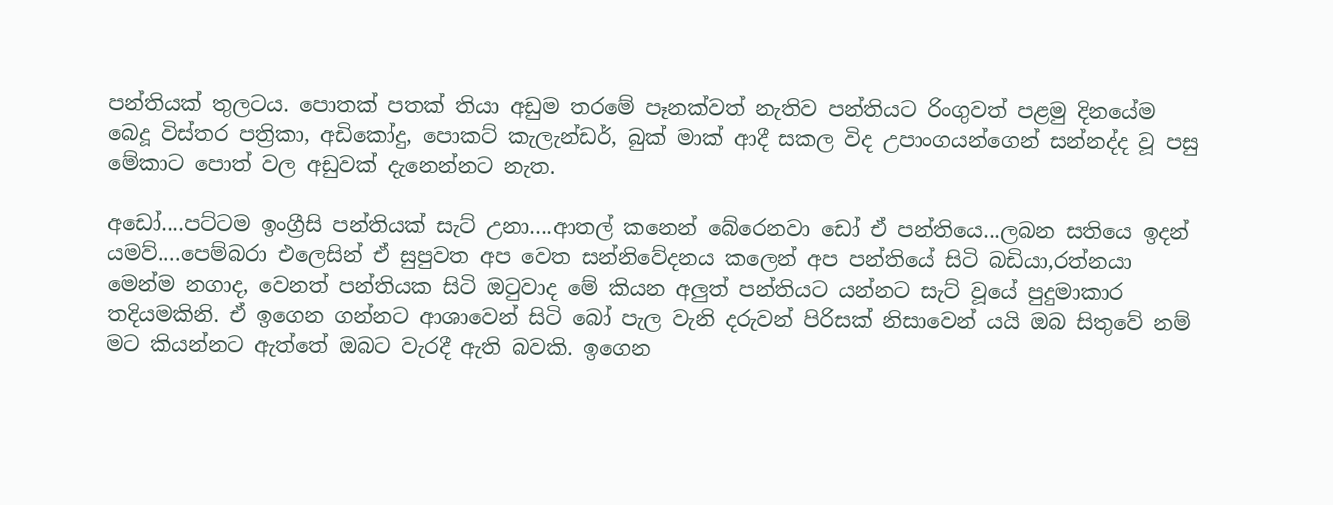පන්තියක් තුලටය. පොතක් පතක් තියා අඩුම තරමේ පෑනක්වත් නැතිව පන්තියට රිංගුවත් පළමු දිනයේම බෙදූ විස්තර පත්‍රිකා, අඩිකෝදු, පොකට් කැලැන්ඩර්, බුක් මාක් ආදී සකල විද උපාංගයන්ගෙන් සන්නද්ද වූ පසු මේකාට පොත් වල අඩුවක් දැනෙන්නට නැත.

අඩෝ....පට්ටම ඉංග්‍රීසි පන්තියක් සැට් උනා....ආතල් කනෙන් බේරෙනවා ඩෝ ඒ පන්තියෙ...ලබන සතියෙ ඉදන් යමව්....පෙම්බරා එලෙසින් ඒ සුපුවත අප වෙත සන්නිවේදනය කලෙන් අප පන්තියේ සිටි බඩියා,රත්නයා මෙන්ම නගාද, වෙනත් පන්තියක සිටි ඔටුවාද මේ කියන අලුත් පන්තියට යන්නට සැට් වූයේ පුදුමාකාර තදියමකිනි. ඒ ඉගෙන ගන්නට ආශාවෙන් සිටි බෝ පැල වැනි දරුවන් පිරිසක් නිසාවෙන් යයි ඔබ සිතුවේ නම් මට කියන්නට ඇත්තේ ඔබට වැරදී ඇති බවකි. ඉගෙන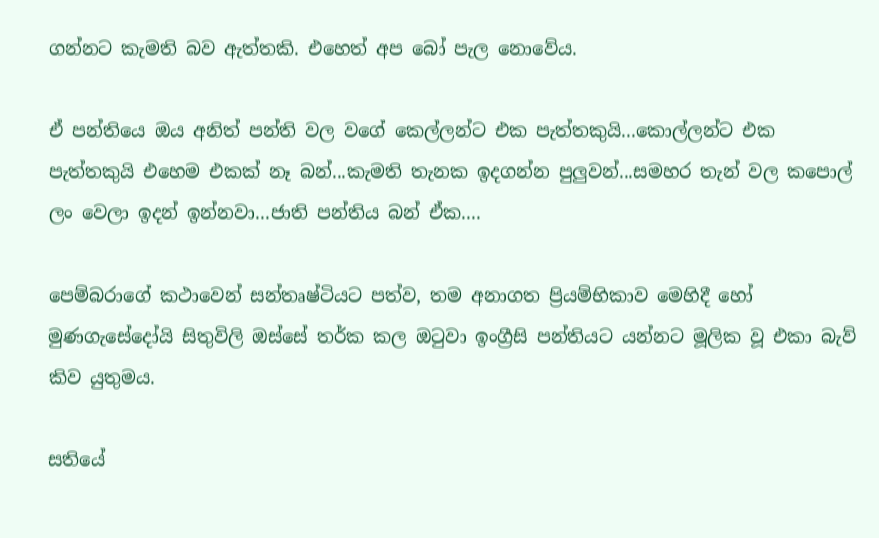ගන්නට කැමති බව ඇත්තකි. එහෙත් අප බෝ පැල නොවේය.

ඒ පන්තියෙ ඔය අනිත් පන්ති වල වගේ කෙල්ලන්ට එක පැත්තකුයි...කොල්ලන්ට එක පැත්තකුයි එහෙම එකක් නෑ බන්...කැමති තැනක ඉදගන්න පුලුවන්...සමහර තැන් වල කපොල් ලං වෙලා ඉදන් ඉන්නවා...ජාති පන්තිය බන් ඒක....

පෙම්බරාගේ කථාවෙන් සන්තෘෂ්ටියට පත්ව, තම අනාගත ප්‍රියම්භිකාව මෙහිදී හෝ මුණගැසේදෝයි සිතුවිලි ඔස්සේ තර්ක කල ඔටුවා ඉංග්‍රීසි පන්තියට යන්නට මූලික වූ එකා බැව් කිව යුතුමය.

සතියේ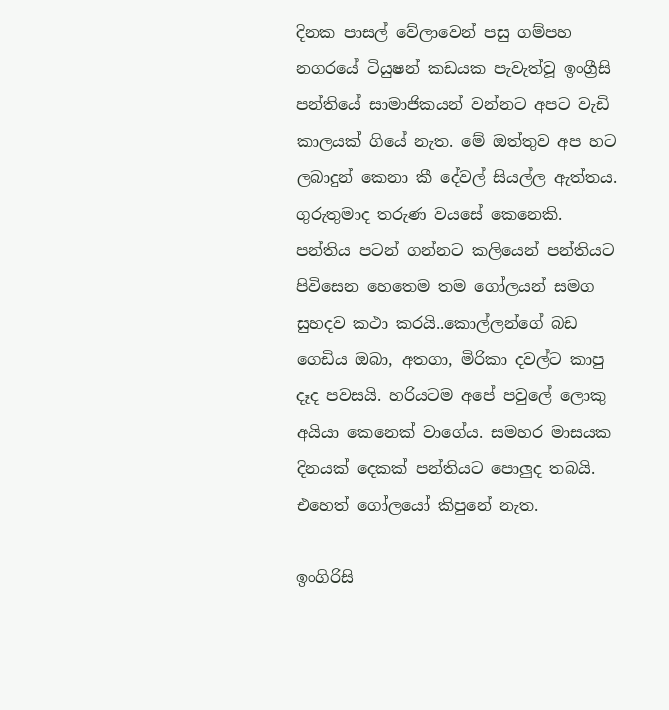දිනක පාසල් වේලාවෙන් පසු ගම්පහ නගරයේ ටියුෂන් කඩයක පැවැත්වූ ඉංග්‍රීසි පන්තියේ සාමාජිකයන් වන්නට අපට වැඩි කාලයක් ගියේ නැත. මේ ඔත්තුව අප හට ලබාදුන් කෙනා කී දේවල් සියල්ල ඇත්තය. ගුරුතුමාද තරුණ වයසේ කෙනෙකි. පන්තිය පටන් ගන්නට කලියෙන් පන්තියට පිවිසෙන හෙතෙම තම ගෝලයන් සමග සුහදව කථා කරයි..කොල්ලන්ගේ බඩ ගෙඩිය ඔබා, අතගා, මිරිකා දවල්ට කාපු දෑද පවසයි. හරියටම අපේ පවුලේ ලොකු අයියා කෙනෙක් වාගේය. සමහර මාසයක දිනයක් දෙකක් පන්තියට පොලුද තබයි. එහෙත් ගෝලයෝ කිපුනේ නැත.

ඉංගිරිසි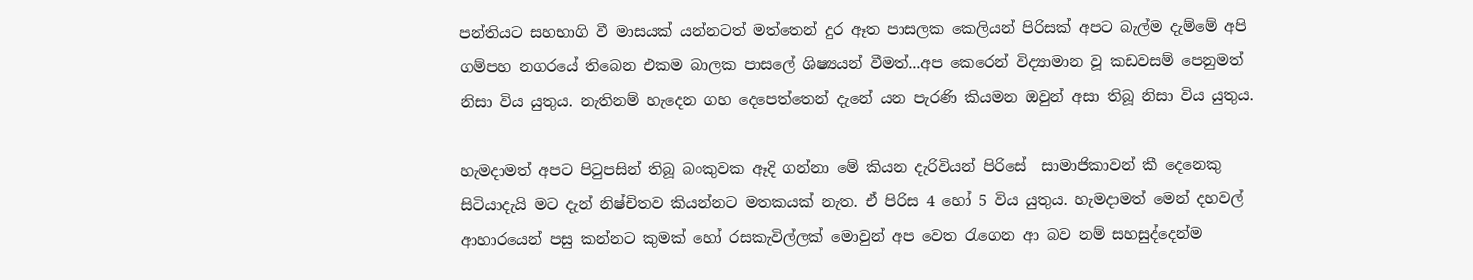පන්තියට සහභාගි වී මාසයක් යන්නටත් මත්තෙන් දුර ඈත පාසලක කෙලියන් පිරිසක් අපට බැල්ම දැම්මේ අපි ගම්පහ නගරයේ තිබෙන එකම බාලක පාසලේ ශිෂ්‍යයන් වීමත්...අප කෙරෙන් විද්‍යාමාන වූ කඩවසම් පෙනුමත් නිසා විය යුතුය. නැතිනම් හැදෙන ගහ දෙපෙත්තෙන් දැනේ යන පැරණි කියමන ඔවුන් අසා තිබූ නිසා විය යුතුය.

හැමදාමත් අපට පිටුපසින් තිබූ බංකුවක ඈදි ගන්නා මේ කියන දැරිවියන් පිරිසේ  සාමාජිකාවන් කී දෙනෙකු සිටියාදැයි මට දැන් නිෂ්චිතව කියන්නට මතකයක් නැත. ඒ පිරිස 4 හෝ 5 විය යුතුය. හැමදාමත් මෙන් දහවල් ආහාරයෙන් පසු කන්නට කුමක් හෝ රසකැවිල්ලක් මොවුන් අප වෙත රැගෙන ආ බව නම් සහසුද්දෙන්ම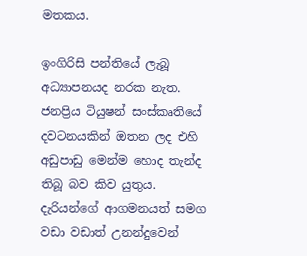මතකය.

ඉංගිරිසි පන්තියේ ලැබූ අධ්‍යාපනයද නරක නැත. ජනප්‍රිය ටියුෂන් සංස්කෘතියේ දවටනයකින් ඔතන ලද එහි අඩුපාඩු මෙන්ම හොද තැන්ද තිබූ බව කිව යුතුය. දැරියන්ගේ ආගමනයත් සමග වඩා වඩාත් උනන්දුවෙන්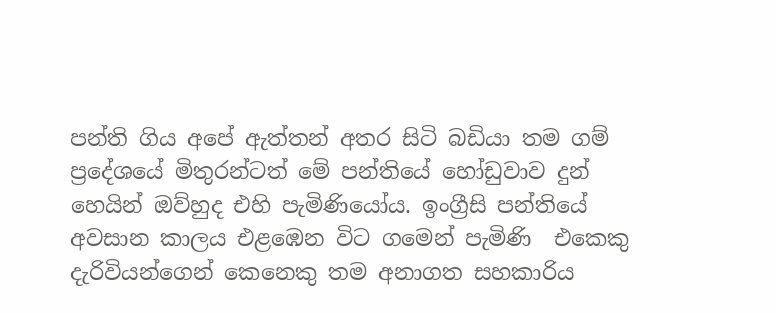පන්ති ගිය අපේ ඇත්තන් අතර සිටි බඩියා තම ගම් ප්‍රදේශයේ මිතුරන්ටත් මේ පන්තියේ හෝඩුවාව දුන් හෙයින් ඔව්හුද එහි පැමිණියෝය. ඉංග්‍රීසි පන්තියේ අවසාන කාලය එළඹෙන විට ගමෙන් පැමිණි  එකෙකු දැරිවියන්ගෙන් කෙනෙකු තම අනාගත සහකාරිය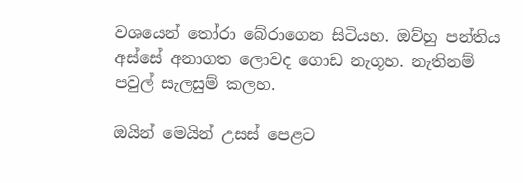වශයෙන් තෝරා බේරාගෙන සිටියහ. ඔව්හු පන්තිය අස්සේ අනාගත ලොවද ගොඩ නැගූහ. නැතිනම් පවුල් සැලසුම් කලහ.

ඔයින් මෙයින් උසස් පෙළට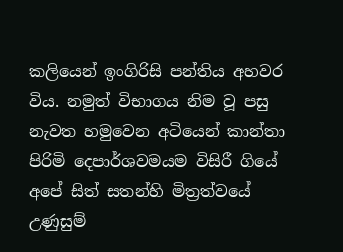කලියෙන් ඉංගිරිසි පන්තිය අහවර විය. නමුත් විභාගය නිම වූ පසු නැවත හමුවෙන අටියෙන් කාන්තා පිරිමි දෙපාර්ශවමයම විසිරී ගියේ අපේ සිත් සතන්හි මිත්‍රත්වයේ උණුසුම්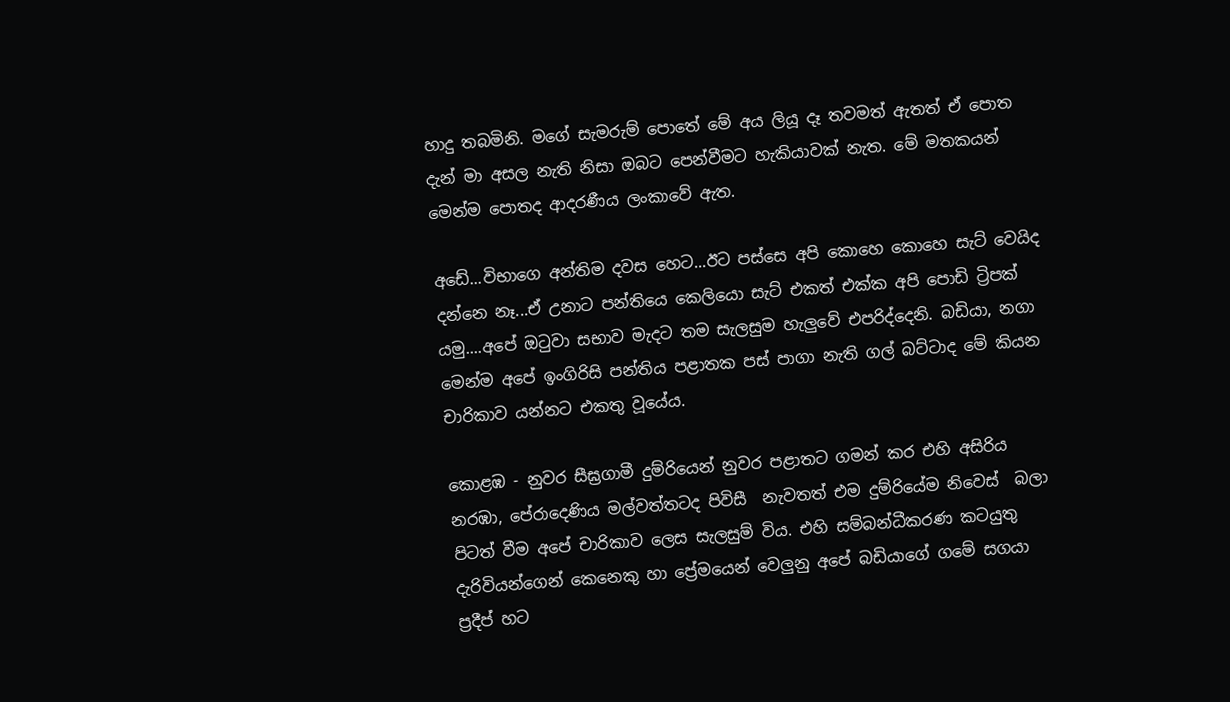හාදු තබමිනි. මගේ සැමරුම් පොතේ මේ අය ලියූ දෑ තවමත් ඇතත් ඒ පොත දැන් මා අසල නැති නිසා ඔබට පෙන්වීමට හැකියාවක් නැත. මේ මතකයන් මෙන්ම පොතද ආදරණීය ලංකාවේ ඇත.

අඩේ...විභාගෙ අන්තිම දවස හෙට...ඊට පස්සෙ අපි කොහෙ කොහෙ සැට් වෙයිද දන්නෙ නෑ...ඒ උනාට පන්තියෙ කෙලියො සැට් එකත් එක්ක අපි පොඩි ට්‍රිපක් යමු....අපේ ඔටුවා සභාව මැදට තම සැලසුම හැලුවේ එපරිද්දෙනි. බඩියා, නගා මෙන්ම අපේ ඉංගිරිසි පන්තිය පළාතක පස් පාගා නැති ගල් බට්ටාද මේ කියන චාරිකාව යන්නට එකතු වූයේය.

කොළඹ - නුවර සීඝ්‍රගාමී දුම්රියෙන් නුවර පළාතට ගමන් කර එහි අසිරිය නරඹා, පේරාදෙණිය මල්වත්තටද පිවිසී  නැවතත් එම දුම්රියේම නිවෙස්  බලා පිටත් වීම අපේ චාරිකාව ලෙස සැලසුම් විය. එහි සම්බන්ධීකරණ කටයුතු දැරිවියන්ගෙන් කෙනෙකු හා ප්‍රේමයෙන් වෙලුනු අපේ බඩියාගේ ගමේ සගයා ප්‍රදීප් හට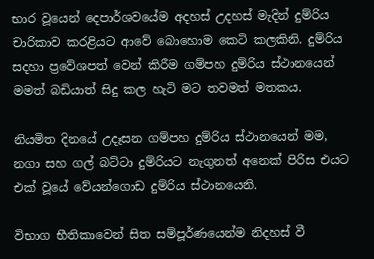භාර වූයෙන් දෙපාර්ශවයේම අදහස් උදහස් මැදින් දුම්රිය චාරිකාව කරළියට ආවේ බොහොම කෙටි කලකිනි. දුම්රිය සදහා ප්‍රවේශපත් වෙන් කිරීම ගම්පහ දුම්රිය ස්ථානයෙන් මමත් බඩියාත් සිදු කල හැටි මට තවමත් මතකය.

නියමිත දිනයේ උදෑසන ගම්පහ දුම්රිය ස්ථානයෙන් මම, නගා සහ ගල් බට්ටා දුම්රියට නැගුනත් අනෙක් පිරිස එයට එක් වූයේ වේයන්ගොඩ දුම්රිය ස්ථානයෙනි.

විභාග භීතිකාවෙන් සිත සම්පූර්ණයෙන්ම නිදහස් වී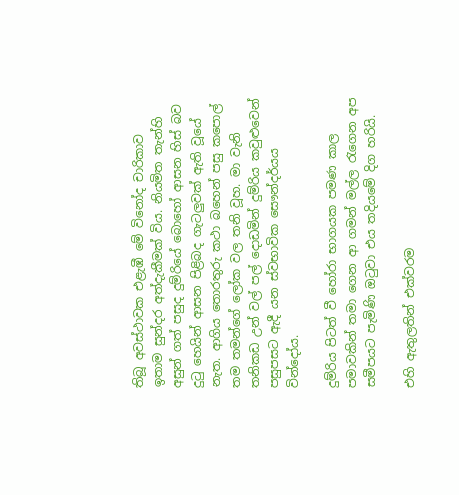තිබූ අවස්ථාවක එළැඹී මේ විනෝද චාරිකාව ඉතාම සුන්දර අත්දැකීමක් විය. නියමිත තැන්හි අසුන් ගත් පසුද දුම්රියේ බොහෝ ආසන හිස් බව දුටු හෙයින් ආසන පිළිබද ගැටලුවක් ඇති වූයේ නැත. ආගිය තොරතුරු කථා බහෙන් පසු කපොල් තම තමන්ගේ ලෝක වල තනි වූහ. මා වැනි තනිකඩ උන් වල් පල් දොඩමින් දුම්රිය කවුළුවෙන් පසුපසට ඇදී යන ස්වභාවික සෞන්දර්යය වින්දෝය.

දුම්රිය පිටත් වී හෝරා භාගයක පමණ කාල පමාවකින් තමා ගෙන ආ ගමන් මල්ල රැගෙන අප සමීපයට පැමිණි ඔටුවා එය තදියමේ දිග හරියි.

එහි ඇතුලතින් එක්වරම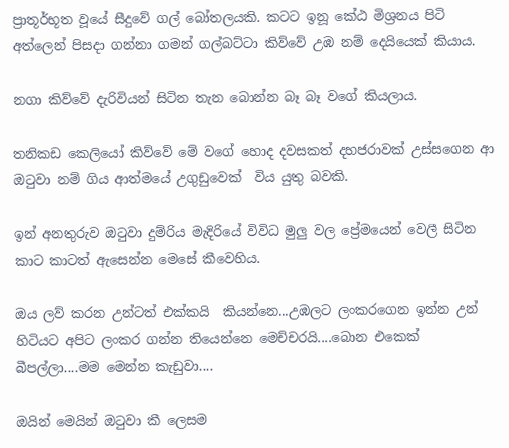ප්‍රාතූර්භූත වූයේ සීදුවේ ගල් බෝතලයකි. කටට ඉනූ කේඨ මිශ්‍රනය පිටි අත්ලෙන් පිසදා ගන්නා ගමන් ගල්බට්ටා කිව්වේ උඹ නම් දෙයියෙක් කියාය.

නගා කිව්වේ දැරිවියන් සිටින තැන බොන්න බෑ බෑ වගේ කියලාය.

තනිකඩ කෙලියෝ කිව්වේ මේ වගේ හොද දවසකත් දහජරාවක් උස්සගෙන ආ ඔටුවා නම් ගිය ආත්මයේ උගුඩුවෙක්  විය යුතු බවකි.

ඉන් අනතුරුව ඔටුවා දුම්රිය මැදිරියේ විවිධ මුලු වල ප්‍රේමයෙන් වෙලී සිටින කාට කාටත් ඇසෙන්න මෙසේ කීවෙහිය.

ඔය ලව් කරන උන්ටත් එක්කයි  කියන්නෙ...උඹලට ලංකරගෙන ඉන්න උන් හිටියට අපිට ලංකර ගන්න තියෙන්නෙ මෙච්චරයි....බොන එකෙක් බීපල්ලා....මම මෙන්න කැඩුවා....

ඔයින් මෙයින් ඔටුවා කී ලෙසම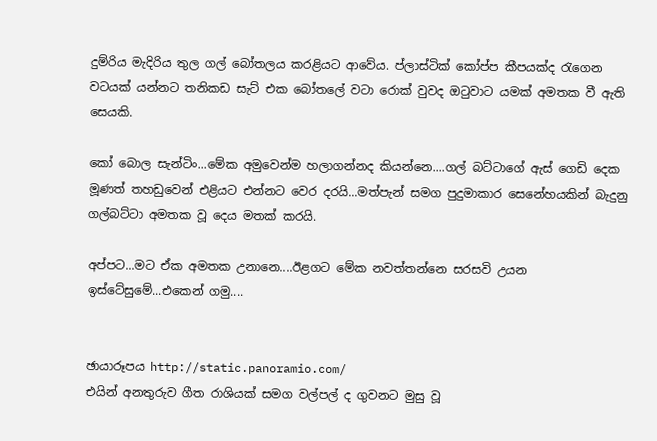දුම්රිය මැදිරිය තුල ගල් බෝතලය කරළියට ආවේය. ප්ලාස්ටික් කෝප්ප කීපයක්ද රැගෙන වටයක් යන්නට තනිකඩ සැට් එක බෝතලේ වටා රොක් වුවද ඔටුවාට යමක් අමතක වී ඇති සෙයකි.

කෝ බොල සැන්ටිං...මේක අමුවෙන්ම හලාගන්නද කියන්නෙ....ගල් බට්ටාගේ ඇස් ගෙඩි දෙක මූණත් තහඩුවෙන් එළියට එන්නට වෙර දරයි...මත්පැන් සමග පුදුමාකාර සෙනේහයකින් බැදුනු ගල්බට්ටා අමතක වූ දෙය මතක් කරයි.

අප්පට...මට ඒක අමතක උනානෙ....ඊළගට මේක නවත්තන්නෙ සරසවි උයන ඉස්ටේසුමේ...එකෙන් ගමු....


ඡායාරූපය http://static.panoramio.com/
එයින් අනතුරුව ගීත රාශියක් සමග වල්පල් ද ගුවනට මුසු වූ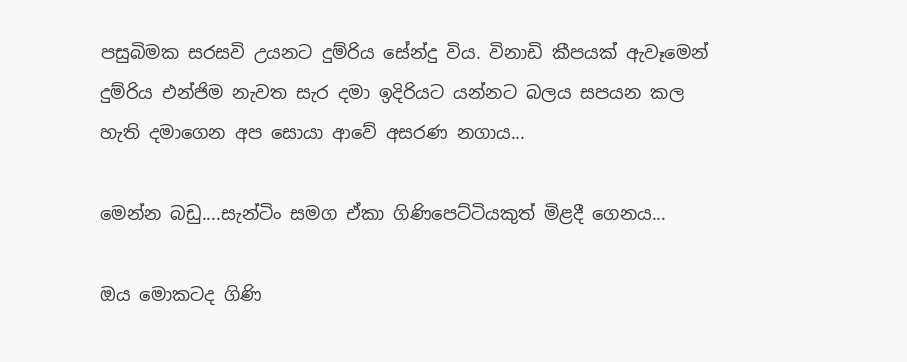පසුබිමක සරසවි උයනට දුම්රිය සේන්දු විය. විනාඩි කීපයක් ඇවෑමෙන් දුම්රිය එන්ජිම නැවත සැර දමා ඉදිරියට යන්නට බලය සපයන කල හැති දමාගෙන අප සොයා ආවේ අසරණ නගාය...

මෙන්න බඩු....සැන්ටිං සමග ඒකා ගිණිපෙට්ටියකුත් මිළදී ගෙනය...

ඔය මොකටද ගිණි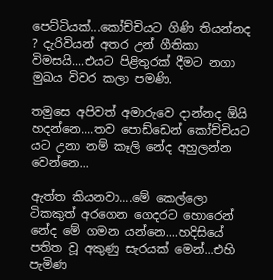පෙට්ටියක්...කෝච්චියට ගිණි තියන්නද ? දැරිවියන් අතර උන් ගීතිකා විමසයි....එයට පිළිතුරක් දීමට නගා මුඛය විවර කලා පමණි.

තමුසෙ අපිවත් අමාරුවෙ දාන්නද ඕයි හදන්නෙ....තව පොඩ්ඩෙන් කෝච්චියට යට උනා නම් කෑලි නේද අහුලන්න වෙන්නෙ...

ඇත්ත කියනවා....මේ කෙල්ලො ටිකකුත් අරගෙන ගෙදරට හොරෙන් නේද මේ ගමන යන්නෙ....හදිසියේ පතිත වූ අකුණු සැරයක් මෙන්...එහි පැමිණ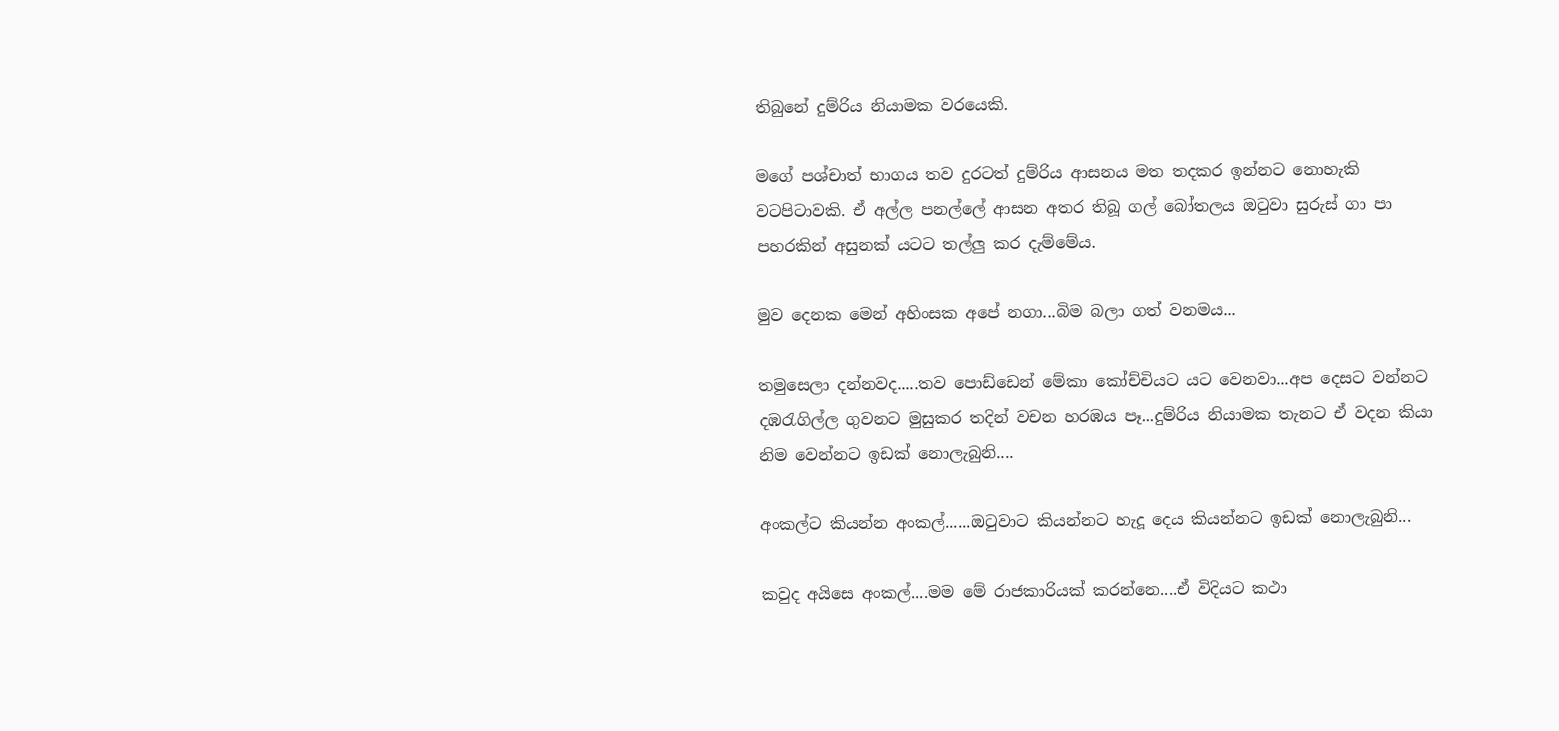තිබුනේ දුම්රිය නියාමක වරයෙකි.

මගේ පශ්චාත් භාගය තව දුරටත් දුම්රිය ආසනය මත තදකර ඉන්නට නොහැකි වටපිටාවකි. ඒ අල්ල පනල්ලේ ආසන අතර තිබූ ගල් බෝතලය ඔටුවා සුරුස් ගා පා පහරකින් අසුනක් යටට තල්ලු කර දැම්මේය.

මුව දෙනක මෙන් අහිංසක අපේ නගා...බිම බලා ගත් වනමය...

තමුසෙලා දන්නවද.....තව පොඩ්ඩෙන් මේකා කෝච්චියට යට වෙනවා...අප දෙසට වන්නට දඹරැගිල්ල ගුවනට මුසුකර තදින් වචන හරඹය පෑ...දුම්රිය නියාමක තැනට ඒ වදන කියා නිම වෙන්නට ඉඩක් නොලැබුනි....

අංකල්ට කියන්න අංකල්......ඔටුවාට කියන්නට හැදූ දෙය කියන්නට ඉඩක් නොලැබුනි...

කවුද අයිසෙ අංකල්....මම මේ රාජකාරියක් කරන්නෙ....ඒ විදියට කථා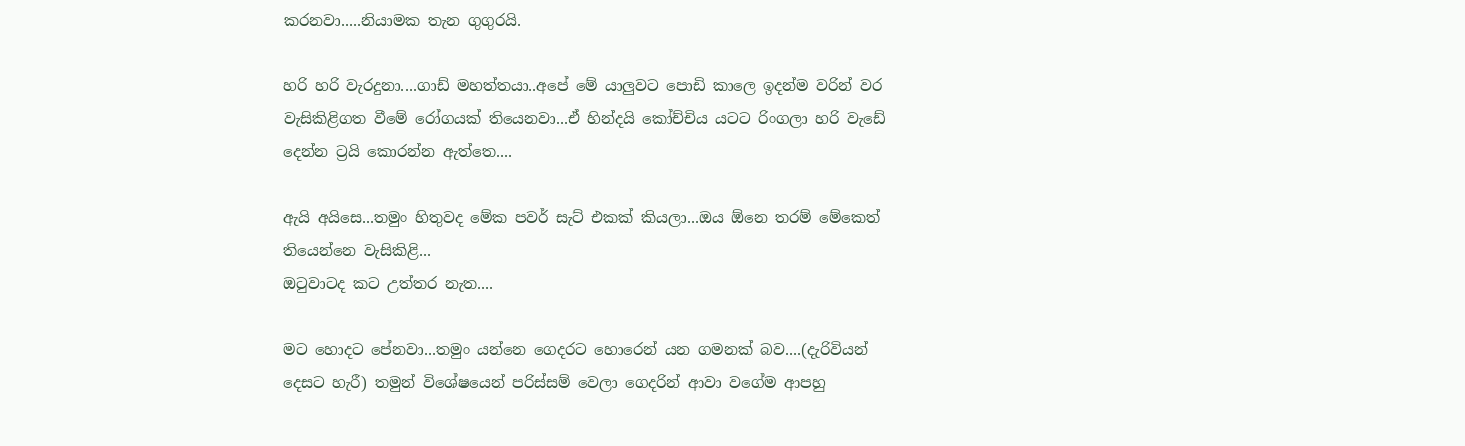කරනවා.....නියාමක තැන ගුගුරයි.

හරි හරි වැරදුනා....ගාඩ් මහත්තයා..අපේ මේ යාලුවට පොඩි කාලෙ ඉදන්ම වරින් වර වැසිකිළිගත වීමේ රෝගයක් තියෙනවා...ඒ හින්දයි කෝච්චිය යටට රිංගලා හරි වැඩේ දෙන්න ට්‍රයි කොරන්න ඇත්තෙ....

ඇයි අයිසෙ...තමුං හිතුවද මේක පවර් සැට් එකක් කියලා...ඔය ඕනෙ තරම් මේකෙත් තියෙන්නෙ වැසිකිළි...
ඔටුවාටද කට උත්තර නැත....

මට හොදට පේනවා...තමුං යන්නෙ ගෙදරට හොරෙන් යන ගමනක් බව....(දැරිවියන් දෙසට හැරී) තමුන් විශේෂයෙන් පරිස්සම් වෙලා ගෙදරින් ආවා වගේම ආපහු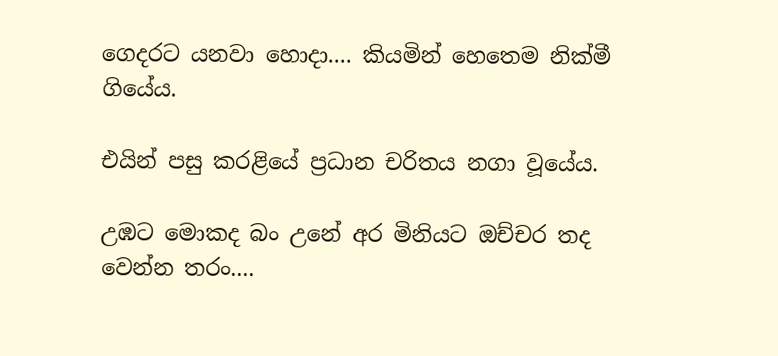ගෙදරට යනවා හොදා.... කියමින් හෙතෙම නික්මී ගියේය.

එයින් පසු කරළියේ ප්‍රධාන චරිතය නගා වූයේය.

උඹට මොකද බං උනේ අර මිනියට ඔච්චර තද වෙන්න තරං....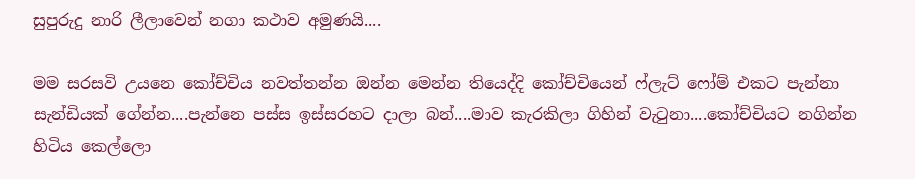සුපුරුදු නාරි ලීලාවෙන් නගා කථාව අමුණයි....

මම සරසවි උයනෙ කෝච්චිය නවත්තන්න ඔන්න මෙන්න තියෙද්දි කෝච්චියෙන් ෆ්ලැට් ෆෝම් එකට පැන්නා සැන්ඩියක් ගේන්න....පැන්නෙ පස්ස ඉස්සරහට දාලා බන්....මාව කැරකිලා ගිහින් වැටුනා....කෝච්චියට නගින්න හිටිය කෙල්ලො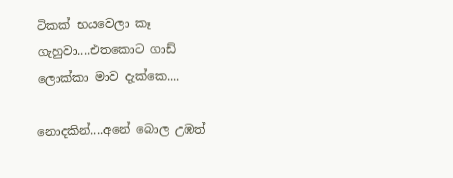ටිකක් භයවෙලා කෑ ගැහුවා....එතකොට ගාඩ් ලොක්කා මාව දැක්කෙ....

නොදකින්....අනේ බොල උඹත්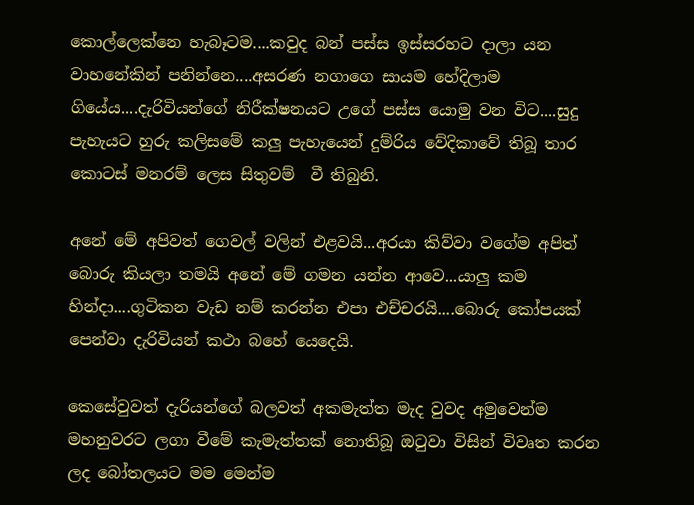කොල්ලෙක්නෙ හැබෑටම....කවුද බන් පස්ස ඉස්සරහට දාලා යන වාහනේකින් පනින්නෙ....අසරණ නගාගෙ සායම හේදිලාම ගියේය....දැරිවියන්ගේ නිරීක්ෂනයට උගේ පස්ස යොමු වන විට....සුදු පැහැයට හුරු කලිසමේ කලු පැහැයෙන් දුම්රිය වේදිකාවේ තිබූ තාර කොටස් මනරම් ලෙස සිතුවම්  වී තිබුනි.

අනේ මේ අපිවත් ගෙවල් වලින් එළවයි...අරයා කිව්වා වගේම අපිත් බොරු කියලා තමයි අනේ මේ ගමන යන්න ආවෙ...යාලු කම හින්දා....ගුටිකන වැඩ නම් කරන්න එපා එච්චරයි....බොරු කෝපයක් පෙන්වා දැරිවියන් කථා බහේ යෙදෙයි.

කෙසේවුවත් දැරියන්ගේ බලවත් අකමැත්ත මැද වුවද අමුවෙන්ම මහනුවරට ලගා වීමේ කැමැත්තක් නොතිබූ ඔටුවා විසින් විවෘත කරන ලද බෝතලයට මම මෙන්ම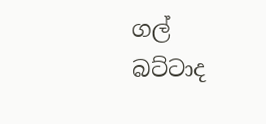ගල් බට්ටාද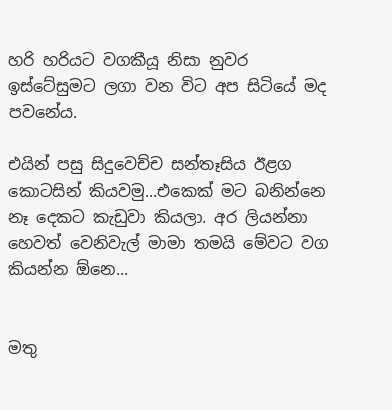හරි හරියට වගකීයූ නිසා නුවර ඉස්ටේසුමට ලගා වන විට අප සිටියේ මද පවනේය.

එයින් පසු සිදුවෙච්ච සන්තෑසිය ඊළග කොටසින් කියවමු...එකෙක් මට බනින්නෙ නෑ දෙකට කැඩුවා කියලා. අර ලියන්නා හෙවත් වෙනිවැල් මාමා තමයි මේවට වග කියන්න ඕනෙ...


මතු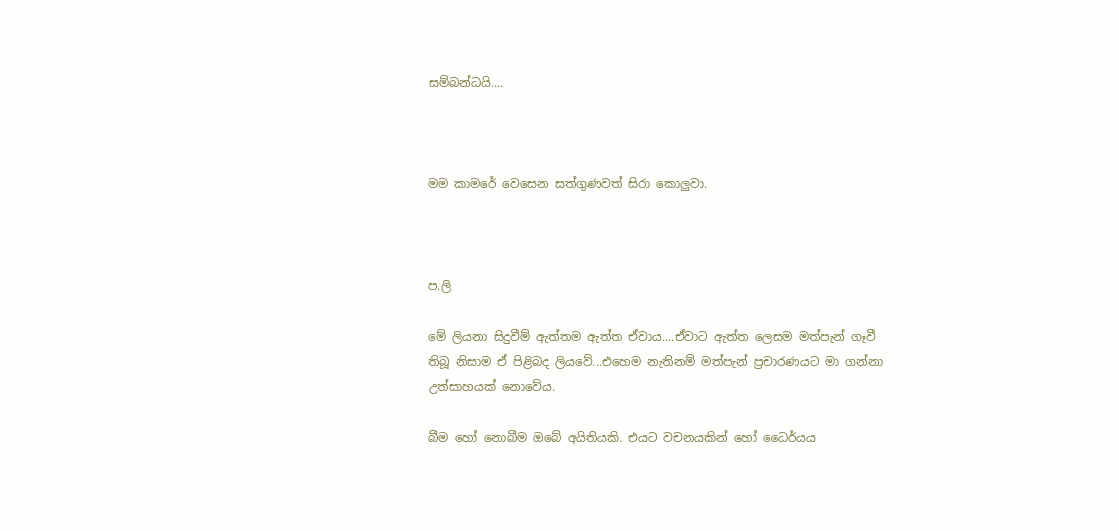සම්බන්ධයි....



මම කාමරේ වෙසෙන සත්ගුණවත් සිරා කොලුවා.



ප.ලි

මේ ලියනා සිදුවීම් ඇත්තම ඇත්ත ඒවාය....ඒවාට ඇත්ත ලෙසම මත්පැන් ගෑවී තිබූ නිසාම ඒ පිළිබද ලියවේ...එහෙම නැතිනම් මත්පැන් ප්‍රචාරණයට මා ගන්නා උත්සාහයක් නොවේය.

බීම හෝ නොබීම ඔබේ අයිතියකි. එයට වචනයකින් හෝ ධෛර්යය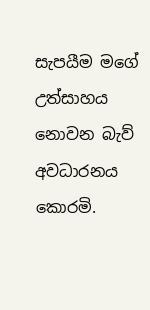සැපයීම මගේ උත්සාහය නොවන බැව් අවධාරනය කොරමි.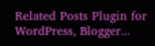Related Posts Plugin for WordPress, Blogger...